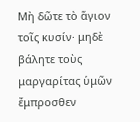Μὴ δῶτε τὸ ἅγιον τοῖς κυσίν· μηδὲ βάλητε τοὺς μαργαρίτας ὑμῶν ἔμπροσθεν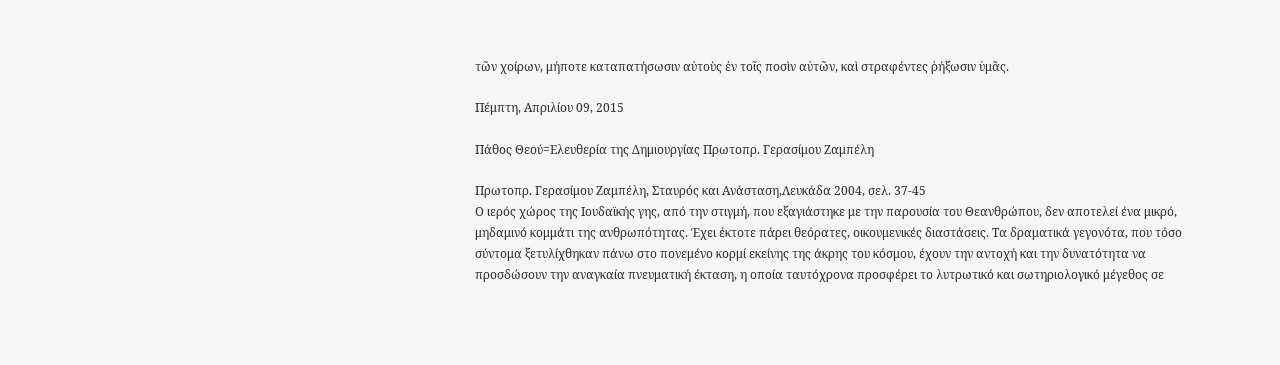τῶν χοίρων, μήποτε καταπατήσωσιν αὐτοὺς ἐν τοῖς ποσὶν αὐτῶν, καὶ στραφέντες ῥήξωσιν ὑμᾶς.

Πέμπτη, Απριλίου 09, 2015

Πάθος Θεού=Ελευθερία της Δημιουργίας Πρωτοπρ. Γερασίμου Ζαμπέλη

Πρωτοπρ. Γερασίμου Ζαμπέλη, Σταυρός και Ανάσταση,Λευκάδα 2004, σελ. 37-45
Ο ιερός χώρος της Ιουδαϊκής γης, από την στιγμή, που εξαγιάστηκε με την παρουσία του Θεανθρώπου, δεν αποτελεί ένα μικρό, μηδαμινό κομμάτι της ανθρωπότητας. Έχει έκτοτε πάρει θεόρατες, οικουμενικές διαστάσεις. Τα δραματικά γεγονότα, που τόσο σύντομα ξετυλίχθηκαν πάνω στο πονεμένο κορμί εκείνης της άκρης του κόσμου, έχουν την αντοχή και την δυνατότητα να προσδώσουν την αναγκαία πνευματική έκταση, η οποία ταυτόχρονα προσφέρει το λυτρωτικό και σωτηριολογικό μέγεθος σε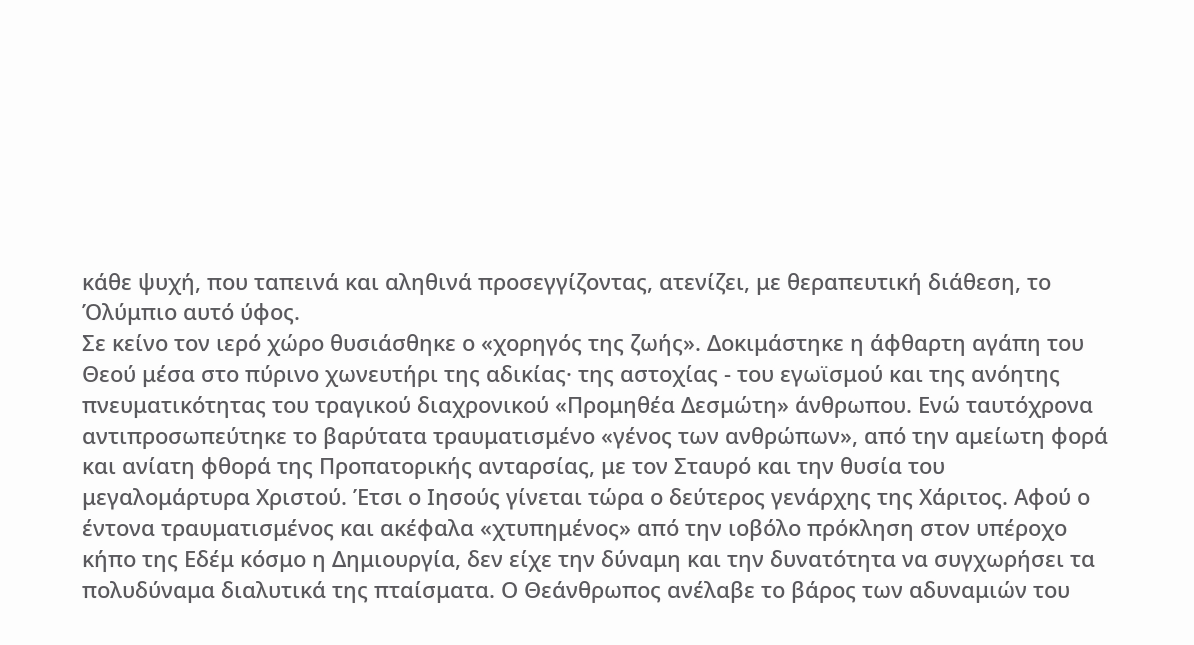κάθε ψυχή, που ταπεινά και αληθινά προσεγγίζοντας, ατενίζει, με θεραπευτική διάθεση, το Όλύμπιο αυτό ύφος.
Σε κείνο τον ιερό χώρο θυσιάσθηκε ο «χορηγός της ζωής». Δοκιμάστηκε η άφθαρτη αγάπη του Θεού μέσα στο πύρινο χωνευτήρι της αδικίας· της αστοχίας - του εγωϊσμού και της ανόητης πνευματικότητας του τραγικού διαχρονικού «Προμηθέα Δεσμώτη» άνθρωπου. Ενώ ταυτόχρονα αντιπροσωπεύτηκε το βαρύτατα τραυματισμένο «γένος των ανθρώπων», από την αμείωτη φορά και ανίατη φθορά της Προπατορικής ανταρσίας, με τον Σταυρό και την θυσία του μεγαλομάρτυρα Χριστού. Έτσι ο Ιησούς γίνεται τώρα ο δεύτερος γενάρχης της Χάριτος. Αφού ο έντονα τραυματισμένος και ακέφαλα «χτυπημένος» από την ιοβόλο πρόκληση στον υπέροχο κήπο της Εδέμ κόσμο η Δημιουργία, δεν είχε την δύναμη και την δυνατότητα να συγχωρήσει τα πολυδύναμα διαλυτικά της πταίσματα. Ο Θεάνθρωπος ανέλαβε το βάρος των αδυναμιών του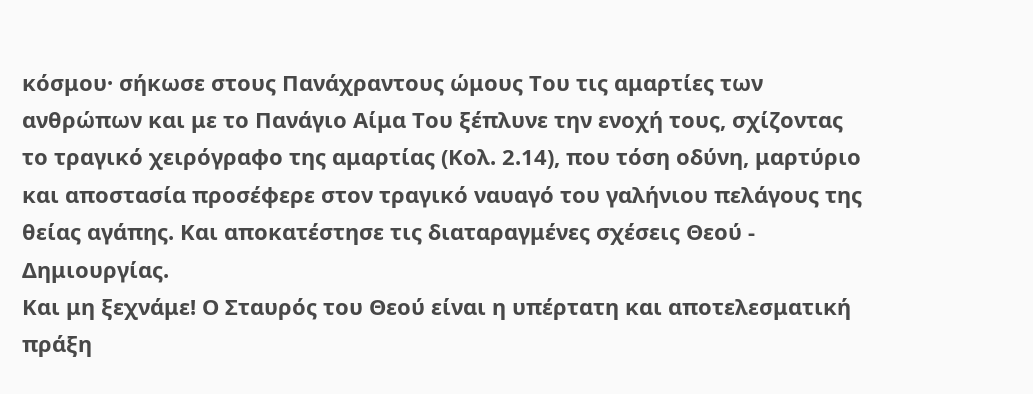κόσμου· σήκωσε στους Πανάχραντους ώμους Του τις αμαρτίες των ανθρώπων και με το Πανάγιο Αίμα Του ξέπλυνε την ενοχή τους, σχίζοντας το τραγικό χειρόγραφο της αμαρτίας (Κολ. 2.14), που τόση οδύνη, μαρτύριο και αποστασία προσέφερε στον τραγικό ναυαγό του γαλήνιου πελάγους της θείας αγάπης. Και αποκατέστησε τις διαταραγμένες σχέσεις Θεού - Δημιουργίας.
Και μη ξεχνάμε! Ο Σταυρός του Θεού είναι η υπέρτατη και αποτελεσματική πράξη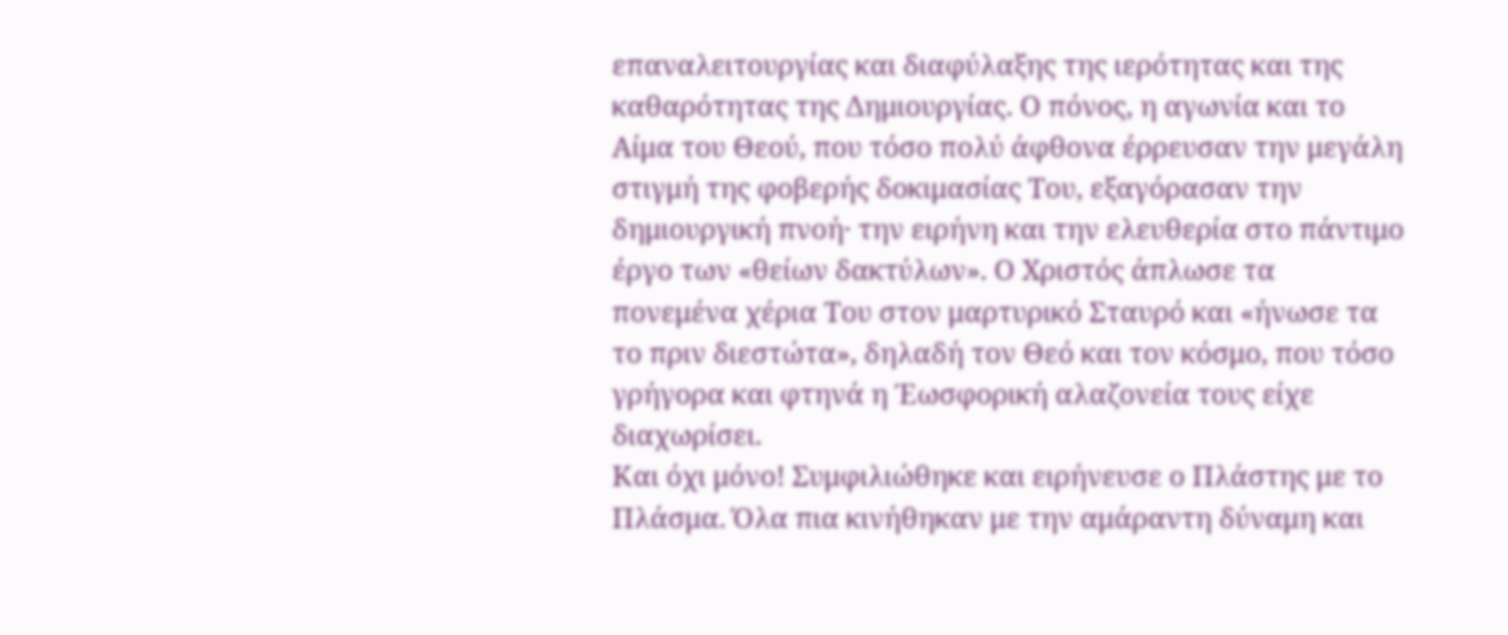επαναλειτουργίας και διαφύλαξης της ιερότητας και της καθαρότητας της Δημιουργίας. Ο πόνος, η αγωνία και το Αίμα του Θεού, που τόσο πολύ άφθονα έρρευσαν την μεγάλη στιγμή της φοβερής δοκιμασίας Του, εξαγόρασαν την δημιουργική πνοή· την ειρήνη και την ελευθερία στο πάντιμο έργο των «θείων δακτύλων». Ο Χριστός άπλωσε τα πονεμένα χέρια Του στον μαρτυρικό Σταυρό και «ήνωσε τα το πριν διεστώτα», δηλαδή τον Θεό και τον κόσμο, που τόσο γρήγορα και φτηνά η Έωσφορική αλαζονεία τους είχε διαχωρίσει.
Και όχι μόνο! Συμφιλιώθηκε και ειρήνευσε ο Πλάστης με το Πλάσμα. Όλα πια κινήθηκαν με την αμάραντη δύναμη και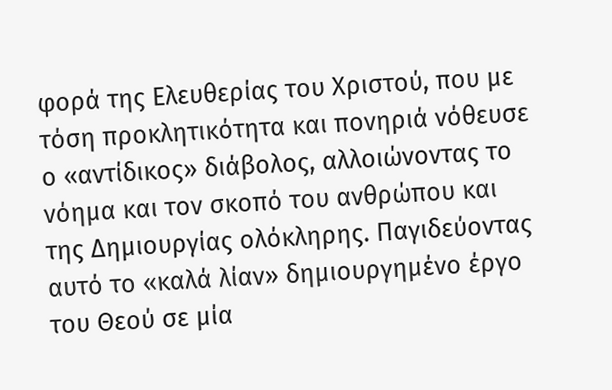φορά της Ελευθερίας του Χριστού, που με τόση προκλητικότητα και πονηριά νόθευσε ο «αντίδικος» διάβολος, αλλοιώνοντας το νόημα και τον σκοπό του ανθρώπου και της Δημιουργίας ολόκληρης. Παγιδεύοντας αυτό το «καλά λίαν» δημιουργημένο έργο του Θεού σε μία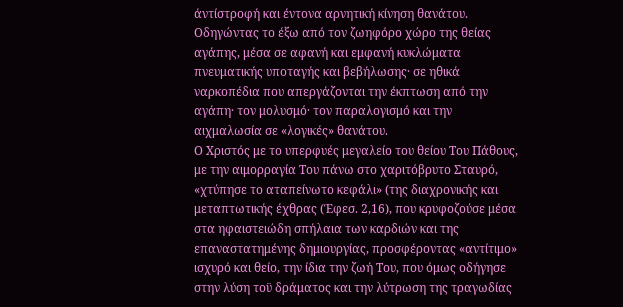άντίστροφή και έντονα αρνητική κίνηση θανάτου. Οδηγώντας το έξω από τον ζωηφόρο χώρο της θείας αγάπης, μέσα σε αφανή και εμφανή κυκλώματα πνευματικής υποταγής και βεβήλωσης· σε ηθικά ναρκοπέδια που απεργάζονται την έκπτωση από την αγάπη· τον μολυσμό· τον παραλογισμό και την αιχμαλωσία σε «λογικές» θανάτου.
Ο Χριστός με το υπερφυές μεγαλείο του θείου Του Πάθους, με την αιμορραγία Του πάνω στο χαριτόβρυτο Σταυρό, «χτύπησε το αταπείνωτο κεφάλι» (της διαχρονικής και μεταπτωτικής έχθρας (Έφεσ. 2,16), που κρυφοζούσε μέσα στα ηφαιστειώδη σπήλαια των καρδιών και της επαναστατημένης δημιουργίας, προσφέροντας «αντίτιμο» ισχυρό και θείο, την ίδια την ζωή Του, που όμως οδήγησε στην λύση τοϋ δράματος και την λύτρωση της τραγωδίας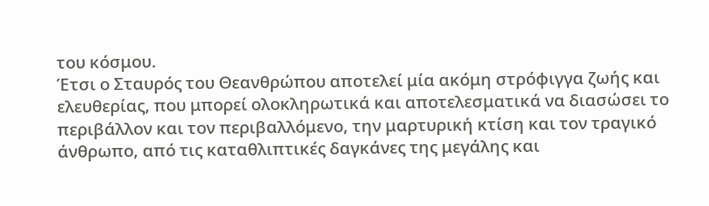του κόσμου.
Έτσι ο Σταυρός του Θεανθρώπου αποτελεί μία ακόμη στρόφιγγα ζωής και ελευθερίας, που μπορεί ολοκληρωτικά και αποτελεσματικά να διασώσει το περιβάλλον και τον περιβαλλόμενο, την μαρτυρική κτίση και τον τραγικό άνθρωπο, από τις καταθλιπτικές δαγκάνες της μεγάλης και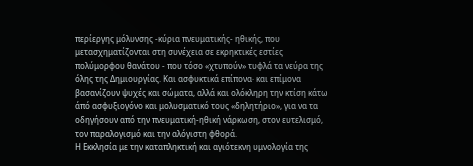περίεργης μόλυνσης -κύρια πνευματικής- ηθικής, που μετασχηματίζονται στη συνέχεια σε εκρηκτικές εστίες πολύμορφου θανάτου - που τόσο «χτυπούν» τυφλά τα νεύρα της όλης της Δημιουργίας. Και ασφυκτικά επίπονα· και επίμονα βασανίζουν ψυχές και σώματα, αλλά και ολόκληρη την κτίση κάτω άπό ασφυξιογόνο και μολυσματικό τους «δηλητήριο», για να τα οδηγήσουν από την πνευματική-ηθική νάρκωση, στον ευτελισμό, τον παραλογισμό και την αλόγιστη φθορά.
Η Εκκλησία με την καταπληκτική και αγιότεκνη υμνολογία της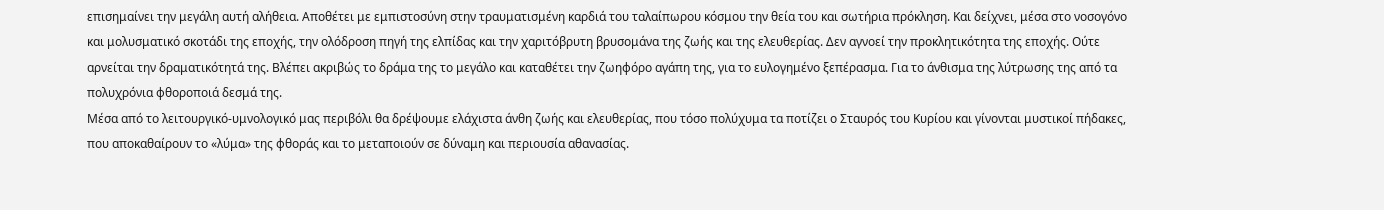επισημαίνει την μεγάλη αυτή αλήθεια. Αποθέτει με εμπιστοσύνη στην τραυματισμένη καρδιά του ταλαίπωρου κόσμου την θεία του και σωτήρια πρόκληση. Και δείχνει, μέσα στο νοσογόνο και μολυσματικό σκοτάδι της εποχής, την ολόδροση πηγή της ελπίδας και την χαριτόβρυτη βρυσομάνα της ζωής και της ελευθερίας. Δεν αγνοεί την προκλητικότητα της εποχής. Ούτε αρνείται την δραματικότητά της. Βλέπει ακριβώς το δράμα της το μεγάλο και καταθέτει την ζωηφόρο αγάπη της, για το ευλογημένο ξεπέρασμα. Για το άνθισμα της λύτρωσης της από τα πολυχρόνια φθοροποιά δεσμά της.
Μέσα από το λειτουργικό-υμνολογικό μας περιβόλι θα δρέψουμε ελάχιστα άνθη ζωής και ελευθερίας, που τόσο πολύχυμα τα ποτίζει ο Σταυρός του Κυρίου και γίνονται μυστικοί πήδακες, που αποκαθαίρουν το «λύμα» της φθοράς και το μεταποιούν σε δύναμη και περιουσία αθανασίας.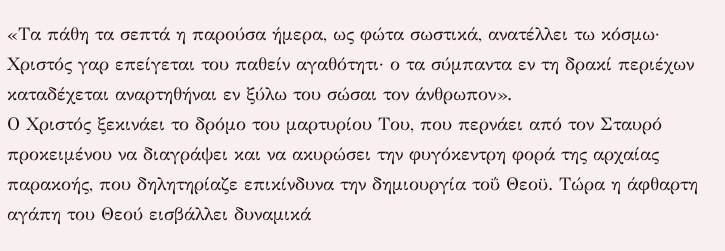«Τα πάθη τα σεπτά η παρούσα ήμερα, ως φώτα σωστικά, ανατέλλει τω κόσμω· Χριστός γαρ επείγεται του παθείν αγαθότητι· ο τα σύμπαντα εν τη δρακί περιέχων καταδέχεται αναρτηθήναι εν ξύλω του σώσαι τον άνθρωπον».
Ο Χριστός ξεκινάει το δρόμο του μαρτυρίου Του, που περνάει από τον Σταυρό προκειμένου να διαγράψει και να ακυρώσει την φυγόκεντρη φορά της αρχαίας παρακοής, που δηλητηρίαζε επικίνδυνα την δημιουργία τοΰ Θεοϋ. Τώρα η άφθαρτη αγάπη του Θεού εισβάλλει δυναμικά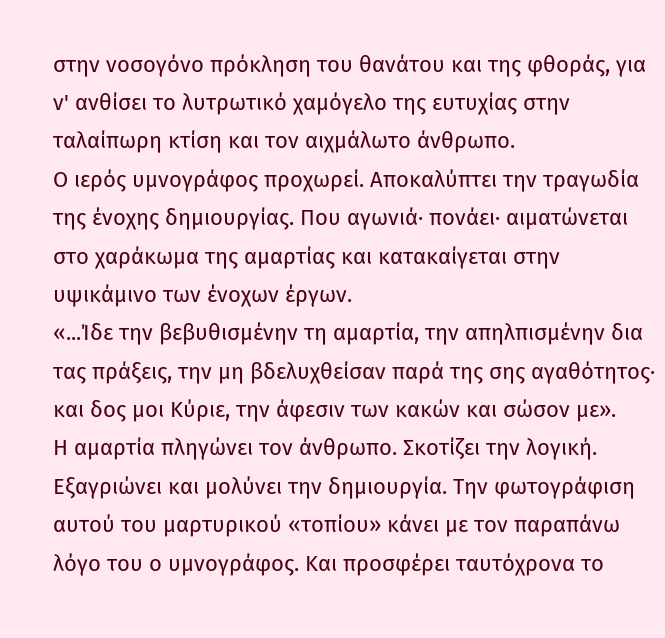στην νοσογόνο πρόκληση του θανάτου και της φθοράς, για ν' ανθίσει το λυτρωτικό χαμόγελο της ευτυχίας στην ταλαίπωρη κτίση και τον αιχμάλωτο άνθρωπο.
Ο ιερός υμνογράφος προχωρεί. Αποκαλύπτει την τραγωδία της ένοχης δημιουργίας. Που αγωνιά· πονάει· αιματώνεται στο χαράκωμα της αμαρτίας και κατακαίγεται στην υψικάμινο των ένοχων έργων.
«...Ίδε την βεβυθισμένην τη αμαρτία, την απηλπισμένην δια τας πράξεις, την μη βδελυχθείσαν παρά της σης αγαθότητος· και δος μοι Κύριε, την άφεσιν των κακών και σώσον με».
Η αμαρτία πληγώνει τον άνθρωπο. Σκοτίζει την λογική. Εξαγριώνει και μολύνει την δημιουργία. Την φωτογράφιση αυτού του μαρτυρικού «τοπίου» κάνει με τον παραπάνω λόγο του ο υμνογράφος. Και προσφέρει ταυτόχρονα το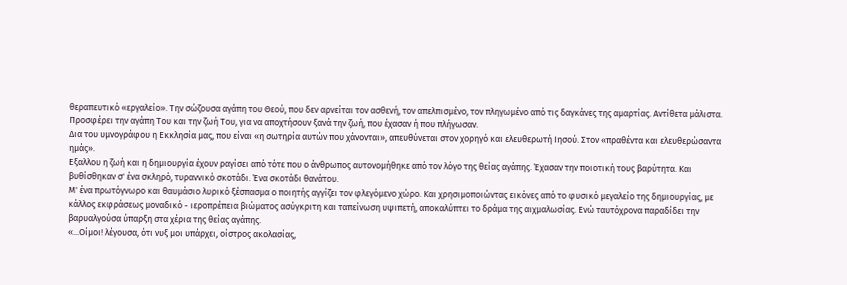θεραπευτικό «εργαλείο». Την σώζουσα αγάπη του Θεού, που δεν αρνείται τον ασθενή, τον απελπισμένο, τον πληγωμένο από τις δαγκάνες της αμαρτίας. Αντίθετα μάλιστα. Προσφέρει την αγάπη Του και την ζωή Του, για να αποχτήσουν ξανά την ζωή, που έχασαν ή που πλήγωσαν.
Δια του υμνογράφου η Εκκλησία μας, που είναι «η σωτηρία αυτών που χάνονται», απευθύνεται στον χορηγό και ελευθερωτή Ιησού. Στον «πραθέντα και ελευθερώσαντα ημάς».
Εξαλλου η ζωή και η δημιουργία έχουν ραγίσει από τότε που ο άνθρωπος αυτονομήθηκε από τον λόγο της θείας αγάπης. Έχασαν την ποιοτική τους βαρύτητα. Και βυθίσθηκαν σ' ένα σκληρό, τυραννικό σκοτάδι. Ένα σκοτάδι θανάτου.
Μ' ένα πρωτόγνωρο και θαυμάσιο λυρικό ξέσπασμα ο ποιητής αγγίζει τον φλεγόμενο χώρο. Και χρησιμοποιώντας εικόνες από το φυσικό μεγαλείο της δημιουργίας, με κάλλος εκφράσεως μοναδικό - ιεροπρέπεια βιώματος ασύγκριτη και ταπείνωση υψιπετή, αποκαλύπτει το δράμα της αιχμαλωσίας. Ενώ ταυτόχρονα παραδίδει την βαρυαλγούσα ύπαρξη στα χέρια της θείας αγάπης.
«...Οίμοι! λέγουσα, ότι νυξ μοι υπάρχει, οίστρος ακολασίας,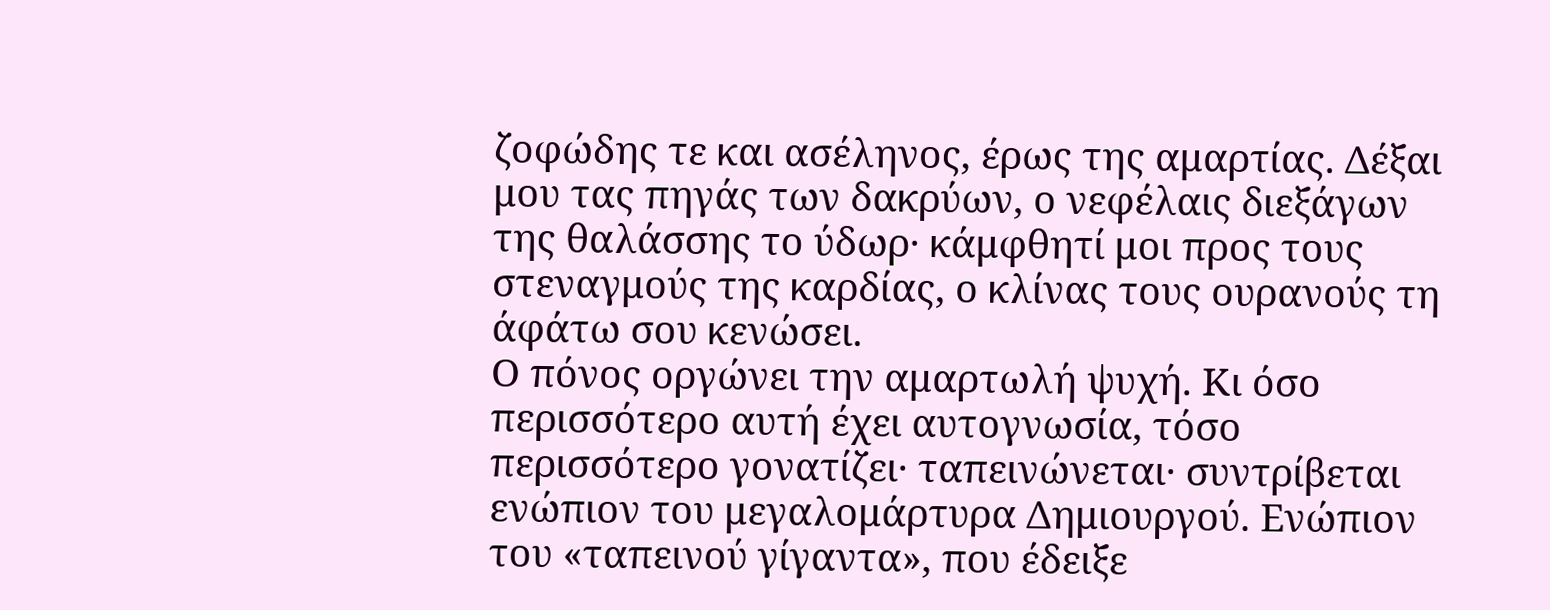ζοφώδης τε και ασέληνος, έρως της αμαρτίας. Δέξαι μου τας πηγάς των δακρύων, ο νεφέλαις διεξάγων της θαλάσσης το ύδωρ· κάμφθητί μοι προς τους στεναγμούς της καρδίας, ο κλίνας τους ουρανούς τη άφάτω σου κενώσει.
Ο πόνος οργώνει την αμαρτωλή ψυχή. Κι όσο περισσότερο αυτή έχει αυτογνωσία, τόσο περισσότερο γονατίζει· ταπεινώνεται· συντρίβεται ενώπιον του μεγαλομάρτυρα Δημιουργού. Ενώπιον του «ταπεινού γίγαντα», που έδειξε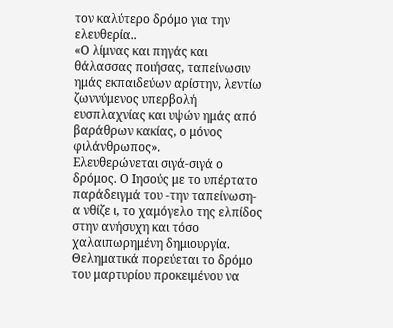τον καλύτερο δρόμο για την ελευθερία..
«Ο λίμνας και πηγάς και θάλασσας ποιήσας, ταπείνωσιν ημάς εκπαιδεύων αρίστην, λεντίω ζωννύμενος υπερβολή ευσπλαχνίας και υψών ημάς από βαράθρων κακίας, ο μόνος φιλάνθρωπος».
Ελευθερώνεται σιγά-σιγά ο δρόμος. Ο Ιησούς με το υπέρτατο παράδειγμά του -την ταπείνωση- α νθίζε ι, το χαμόγελο της ελπίδος στην ανήσυχη και τόσο χαλαιπωρημένη δημιουργία. Θεληματικά πορεύεται το δρόμο του μαρτυρίου προκειμένου να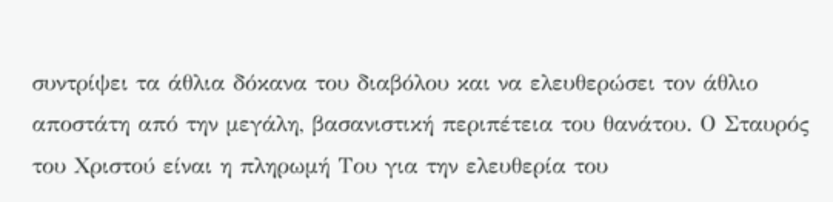συντρίψει τα άθλια δόκανα του διαβόλου και να ελευθερώσει τον άθλιο αποστάτη από την μεγάλη, βασανιστική περιπέτεια του θανάτου. Ο Σταυρός του Χριστού είναι η πληρωμή Του για την ελευθερία του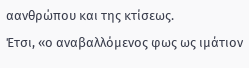αανθρώπου και της κτίσεως.
Έτσι, «ο αναβαλλόμενος φως ως ιμάτιον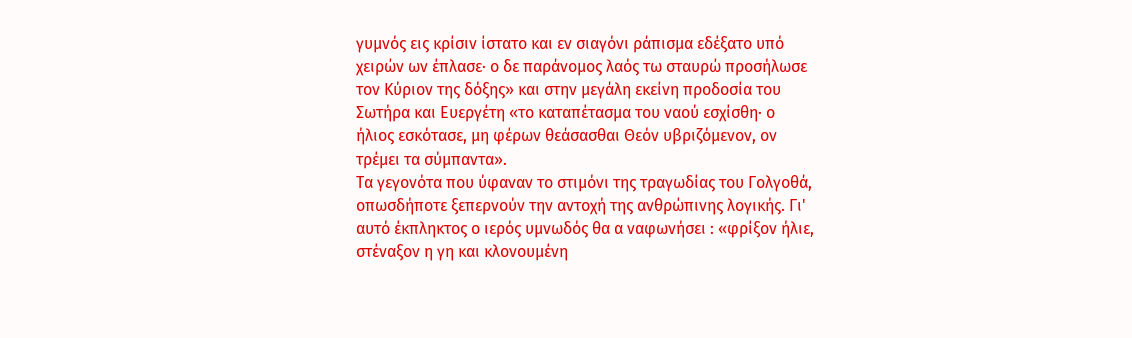γυμνός εις κρίσιν ίστατο και εν σιαγόνι ράπισμα εδέξατο υπό χειρών ων έπλασε· ο δε παράνομος λαός τω σταυρώ προσήλωσε τον Κύριον της δόξης» και στην μεγάλη εκείνη προδοσία του Σωτήρα και Ευεργέτη «το καταπέτασμα του ναού εσχίσθη· ο ήλιος εσκότασε, μη φέρων θεάσασθαι Θεόν υβριζόμενον, ον τρέμει τα σύμπαντα».
Τα γεγονότα που ύφαναν το στιμόνι της τραγωδίας του Γολγοθά, οπωσδήποτε ξεπερνούν την αντοχή της ανθρώπινης λογικής. Γι' αυτό έκπληκτος ο ιερός υμνωδός θα α ναφωνήσει : «φρίξον ήλιε, στέναξον η γη και κλονουμένη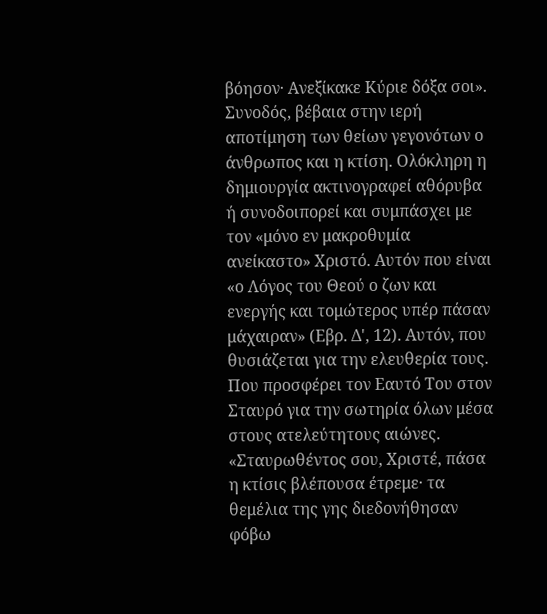βόησον· Ανεξίκακε Κύριε δόξα σοι». Συνοδός, βέβαια στην ιερή αποτίμηση των θείων γεγονότων ο άνθρωπος και η κτίση. Ολόκληρη η δημιουργία ακτινογραφεί αθόρυβα ή συνοδοιπορεί και συμπάσχει με τον «μόνο εν μακροθυμία ανείκαστο» Χριστό. Αυτόν που είναι «ο Λόγος του Θεού ο ζων και ενεργής και τομώτερος υπέρ πάσαν μάχαιραν» (Εβρ. Δ', 12). Αυτόν, που θυσιάζεται για την ελευθερία τους. Που προσφέρει τον Εαυτό Του στον Σταυρό για την σωτηρία όλων μέσα στους ατελεύτητους αιώνες.
«Σταυρωθέντος σου, Χριστέ, πάσα η κτίσις βλέπουσα έτρεμε· τα θεμέλια της γης διεδονήθησαν φόβω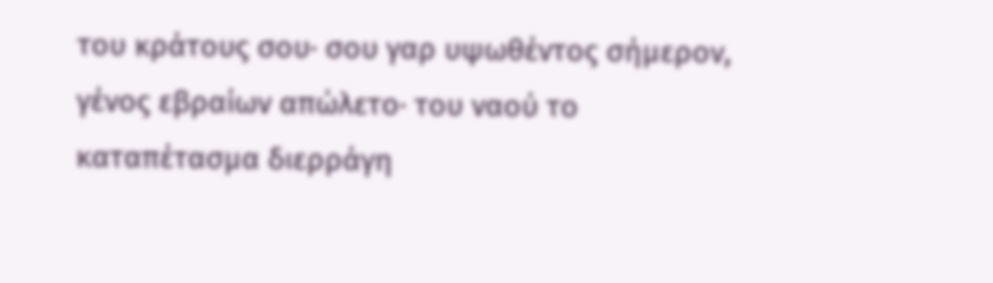του κράτους σου· σου γαρ υψωθέντος σήμερον, γένος εβραίων απώλετο· του ναού το καταπέτασμα διερράγη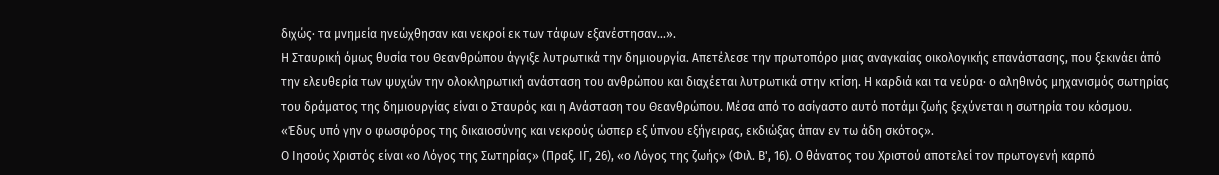διχώς· τα μνημεία ηνεώχθησαν και νεκροί εκ των τάφων εξανέστησαν...».
Η Σταυρική όμως θυσία του Θεανθρώπου άγγιξε λυτρωτικά την δημιουργία. Απετέλεσε την πρωτοπόρο μιας αναγκαίας οικολογικής επανάστασης, που ξεκινάει άπό την ελευθερία των ψυχών την ολοκληρωτική ανάσταση του ανθρώπου και διαχέεται λυτρωτικά στην κτίση. Η καρδιά και τα νεύρα· ο αληθινός μηχανισμός σωτηρίας του δράματος της δημιουργίας είναι ο Σταυρός και η Ανάσταση του Θεανθρώπου. Μέσα από το ασίγαστο αυτό ποτάμι ζωής ξεχύνεται η σωτηρία του κόσμου.
«Έδυς υπό γην ο φωσφόρος της δικαιοσύνης και νεκρούς ώσπερ εξ ύπνου εξήγειρας, εκδιώξας άπαν εν τω άδη σκότος».
Ο Ιησούς Χριστός είναι «ο Λόγος της Σωτηρίας» (Πραξ. ΙΓ, 26), «ο Λόγος της ζωής» (Φιλ. Β', 16). Ο θάνατος του Χριστού αποτελεί τον πρωτογενή καρπό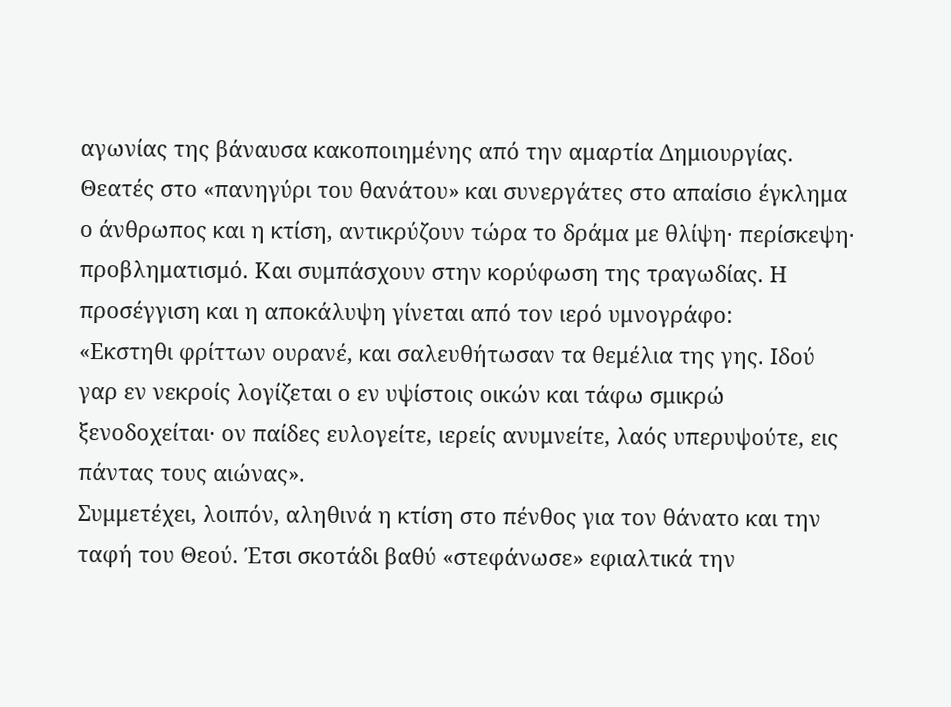αγωνίας της βάναυσα κακοποιημένης από την αμαρτία Δημιουργίας. Θεατές στο «πανηγύρι του θανάτου» και συνεργάτες στο απαίσιο έγκλημα ο άνθρωπος και η κτίση, αντικρύζουν τώρα το δράμα με θλίψη· περίσκεψη· προβληματισμό. Και συμπάσχουν στην κορύφωση της τραγωδίας. Η προσέγγιση και η αποκάλυψη γίνεται από τον ιερό υμνογράφο:
«Εκστηθι φρίττων ουρανέ, και σαλευθήτωσαν τα θεμέλια της γης. Ιδού γαρ εν νεκροίς λογίζεται ο εν υψίστοις οικών και τάφω σμικρώ ξενοδοχείται· ον παίδες ευλογείτε, ιερείς ανυμνείτε, λαός υπερυψούτε, εις πάντας τους αιώνας».
Συμμετέχει, λοιπόν, αληθινά η κτίση στο πένθος για τον θάνατο και την ταφή του Θεού. Έτσι σκοτάδι βαθύ «στεφάνωσε» εφιαλτικά την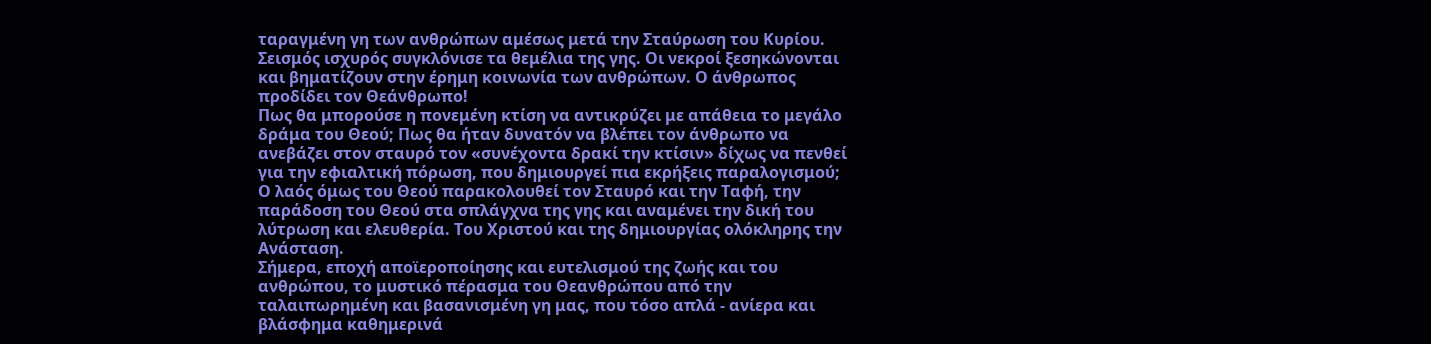ταραγμένη γη των ανθρώπων αμέσως μετά την Σταύρωση του Κυρίου. Σεισμός ισχυρός συγκλόνισε τα θεμέλια της γης. Οι νεκροί ξεσηκώνονται και βηματίζουν στην έρημη κοινωνία των ανθρώπων. Ο άνθρωπος προδίδει τον Θεάνθρωπο!
Πως θα μπορούσε η πονεμένη κτίση να αντικρύζει με απάθεια το μεγάλο δράμα του Θεού; Πως θα ήταν δυνατόν να βλέπει τον άνθρωπο να ανεβάζει στον σταυρό τον «συνέχοντα δρακί την κτίσιν» δίχως να πενθεί για την εφιαλτική πόρωση, που δημιουργεί πια εκρήξεις παραλογισμού;
Ο λαός όμως του Θεού παρακολουθεί τον Σταυρό και την Ταφή, την παράδοση του Θεού στα σπλάγχνα της γης και αναμένει την δική του λύτρωση και ελευθερία. Του Χριστού και της δημιουργίας ολόκληρης την Ανάσταση.
Σήμερα, εποχή αποϊεροποίησης και ευτελισμού της ζωής και του ανθρώπου, το μυστικό πέρασμα του Θεανθρώπου από την ταλαιπωρημένη και βασανισμένη γη μας, που τόσο απλά - ανίερα και βλάσφημα καθημερινά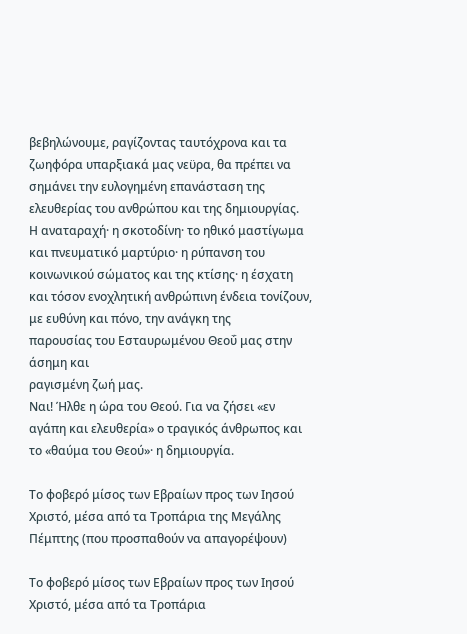βεβηλώνουμε, ραγίζοντας ταυτόχρονα και τα ζωηφόρα υπαρξιακά μας νεϋρα, θα πρέπει να σημάνει την ευλογημένη επανάσταση της ελευθερίας του ανθρώπου και της δημιουργίας.
Η αναταραχή· η σκοτοδίνη· το ηθικό μαστίγωμα και πνευματικό μαρτύριο· η ρύπανση του κοινωνικού σώματος και της κτίσης· η έσχατη και τόσον ενοχλητική ανθρώπινη ένδεια τονίζουν, με ευθύνη και πόνο, την ανάγκη της
παρουσίας του Εσταυρωμένου Θεοΰ μας στην άσημη και
ραγισμένη ζωή μας.
Ναι! Ήλθε η ώρα του Θεού. Για να ζήσει «εν αγάπη και ελευθερία» ο τραγικός άνθρωπος και το «θαύμα του Θεού»· η δημιουργία.

Το φοβερό μίσος των Εβραίων προς των Ιησού Χριστό, μέσα από τα Τροπάρια της Μεγάλης Πέμπτης (που προσπαθούν να απαγορέψουν)

Το φοβερό μίσος των Εβραίων προς των Ιησού Χριστό, μέσα από τα Τροπάρια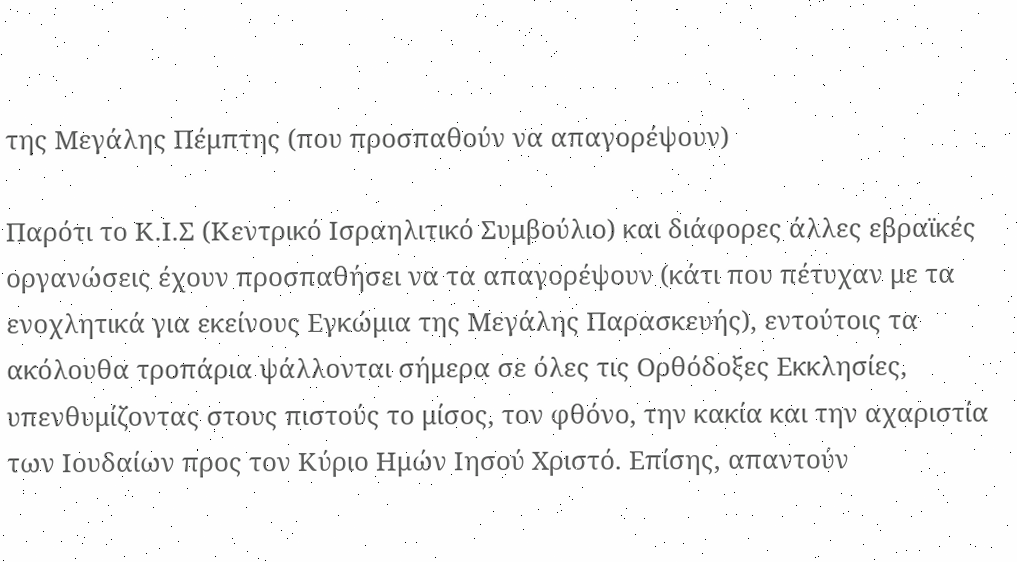της Μεγάλης Πέμπτης (που προσπαθούν να απαγορέψουν)

Παρότι το Κ.Ι.Σ (Κεντρικό Ισραηλιτικό Συμβούλιο) και διάφορες άλλες εβραϊκές οργανώσεις έχουν προσπαθήσει να τα απαγορέψουν (κάτι που πέτυχαν με τα ενοχλητικά για εκείνους Εγκώμια της Μεγάλης Παρασκευής), εντούτοις τα ακόλουθα τροπάρια ψάλλονται σήμερα σε όλες τις Ορθόδοξες Εκκλησίες, υπενθυμίζοντας στους πιστούς το μίσος, τον φθόνο, την κακία και την αχαριστία των Ιουδαίων προς τον Κύριο Ημών Ιησού Χριστό. Επίσης, απαντούν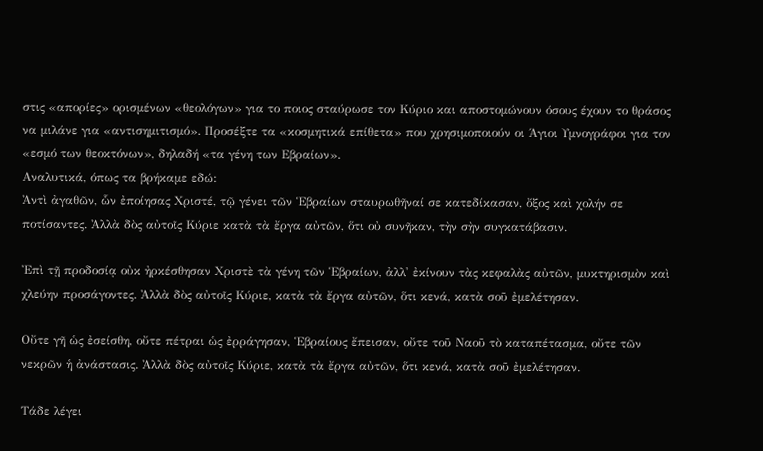στις «απορίες» ορισμένων «θεολόγων» για το ποιος σταύρωσε τον Κύριο και αποστομώνουν όσους έχουν το θράσος να μιλάνε για «αντισημιτισμό». Προσέξτε τα «κοσμητικά επίθετα» που χρησιμοποιούν οι Άγιοι Υμνογράφοι για τον «εσμό των θεοκτόνων», δηλαδή «τα γένη των Εβραίων».
Αναλυτικά, όπως τα βρήκαμε εδώ:
Ἀντὶ ἀγαθῶν, ὧν ἐποίησας Χριστέ, τῷ γένει τῶν Ἑβραίων σταυρωθῆναί σε κατεδίκασαν, ὄξος καὶ χολήν σε ποτίσαντες. Ἀλλὰ δὸς αὐτοῖς Κύριε κατὰ τὰ ἔργα αὐτῶν, ὅτι οὐ συνῆκαν, τὴν σὴν συγκατάβασιν.

Ἐπὶ τῇ προδοσίᾳ οὐκ ἠρκέσθησαν Χριστὲ τὰ γένη τῶν Ἑβραίων, ἀλλ' ἐκίνουν τὰς κεφαλὰς αὐτῶν, μυκτηρισμὸν καὶ χλεύην προσάγοντες. Ἀλλὰ δὸς αὐτοῖς Κύριε, κατὰ τὰ ἔργα αὐτῶν, ὅτι κενά, κατὰ σοῦ ἐμελέτησαν.

Οὔτε γῆ ὡς ἐσείσθη, οὔτε πέτραι ὡς ἐρράγησαν, Ἑβραίους ἔπεισαν, οὔτε τοῦ Ναοῦ τὸ καταπέτασμα, οὔτε τῶν νεκρῶν ἡ ἀνάστασις. Ἀλλὰ δὸς αὐτοῖς Κύριε, κατὰ τὰ ἔργα αὐτῶν, ὅτι κενά, κατὰ σοῦ ἐμελέτησαν.

Τάδε λέγει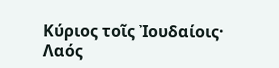Κύριος τοῖς Ἰουδαίοις· Λαός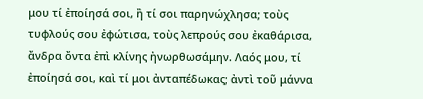μου τί ἐποίησά σοι, ἢ τί σοι παρηνώχλησα; τοὺς τυφλούς σου ἐφώτισα, τοὺς λεπρούς σου ἐκαθάρισα, ἄνδρα ὄντα ἐπὶ κλίνης ἠνωρθωσάμην. Λαός μου, τί ἐποίησά σοι, καὶ τί μοι ἀνταπέδωκας; ἀντὶ τοῦ μάννα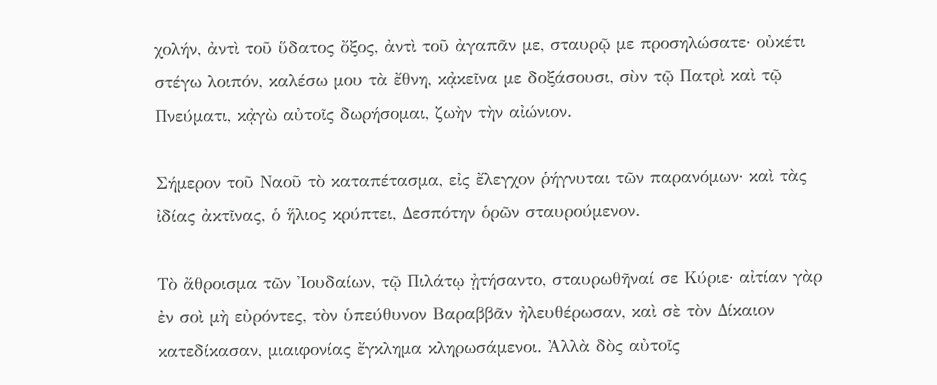χολήν, ἀντὶ τοῦ ὕδατος ὄξος, ἀντὶ τοῦ ἀγαπᾶν με, σταυρῷ με προσηλώσατε· οὐκέτι στέγω λοιπόν, καλέσω μου τὰ ἔθνη, κᾀκεῖνα με δοξάσουσι, σὺν τῷ Πατρὶ καὶ τῷ Πνεύματι, κᾀγὼ αὐτοῖς δωρήσομαι, ζωὴν τὴν αἰώνιον.

Σήμερον τοῦ Ναοῦ τὸ καταπέτασμα, εἰς ἔλεγχον ῥήγνυται τῶν παρανόμων· καὶ τὰς ἰδίας ἀκτῖνας, ὁ ἥλιος κρύπτει, Δεσπότην ὁρῶν σταυρούμενον.

Τὸ ἄθροισμα τῶν Ἰουδαίων, τῷ Πιλάτῳ ᾐτήσαντο, σταυρωθῆναί σε Κύριε· αἰτίαν γὰρ ἐν σοὶ μὴ εὐρόντες, τὸν ὑπεύθυνον Βαραββᾶν ἠλευθέρωσαν, καὶ σὲ τὸν Δίκαιον κατεδίκασαν, μιαιφονίας ἔγκλημα κληρωσάμενοι. Ἀλλὰ δὸς αὐτοῖς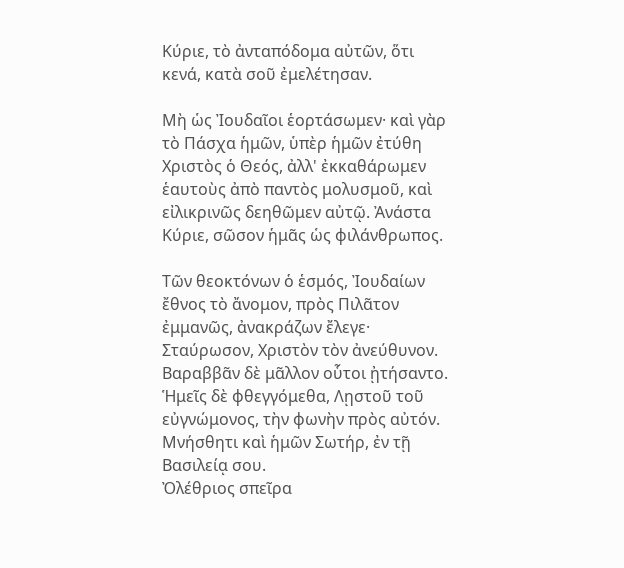Κύριε, τὸ ἀνταπόδομα αὐτῶν, ὅτι κενά, κατὰ σοῦ ἐμελέτησαν.

Μὴ ὡς Ἰουδαῖοι ἑορτάσωμεν· καὶ γὰρ τὸ Πάσχα ἡμῶν, ὑπὲρ ἡμῶν ἐτύθη Χριστὸς ὁ Θεός, ἀλλ' ἐκκαθάρωμεν ἑαυτοὺς ἀπὸ παντὸς μολυσμοῦ, καὶ εἰλικρινῶς δεηθῶμεν αὐτῷ. Ἀνάστα Κύριε, σῶσον ἡμᾶς ὡς φιλάνθρωπος.

Τῶν θεοκτόνων ὁ ἑσμός, Ἰουδαίων ἔθνος τὸ ἄνομον, πρὸς Πιλᾶτον ἐμμανῶς, ἀνακράζων ἔλεγε· Σταύρωσον, Χριστὸν τὸν ἀνεύθυνον. Βαραββᾶν δὲ μᾶλλον οὗτοι ᾐτήσαντο. Ἡμεῖς δὲ φθεγγόμεθα, Λῃστοῦ τοῦ εὐγνώμονος, τὴν φωνὴν πρὸς αὐτόν. Μνήσθητι καὶ ἡμῶν Σωτήρ, ἐν τῇ Βασιλείᾳ σου.
Ὀλέθριος σπεῖρα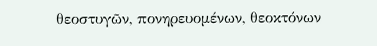θεοστυγῶν, πονηρευομένων, θεοκτόνων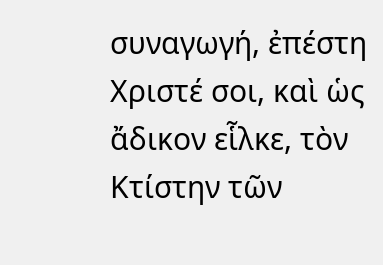συναγωγή, ἐπέστη Χριστέ σοι, καὶ ὡς ἄδικον εἷλκε, τὸν Κτίστην τῶν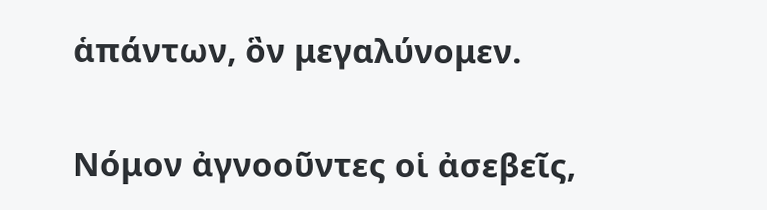ἁπάντων, ὃν μεγαλύνομεν.

Νόμον ἀγνοοῦντες οἱ ἀσεβεῖς,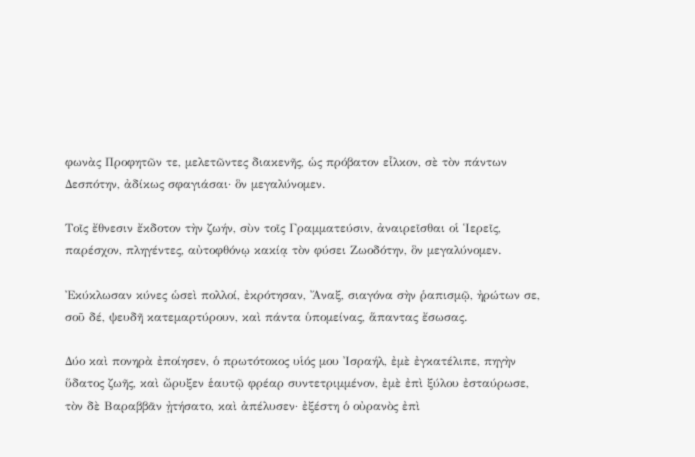φωνὰς Προφητῶν τε, μελετῶντες διακενῆς, ὡς πρόβατον εἷλκον, σὲ τὸν πάντων Δεσπότην, ἀδίκως σφαγιάσαι· ὃν μεγαλύνομεν.

Τοῖς ἔθνεσιν ἔκδοτον τὴν ζωήν, σὺν τοῖς Γραμματεύσιν, ἀναιρεῖσθαι οἱ Ἱερεῖς, παρέσχον, πληγέντες, αὐτοφθόνῳ κακίᾳ τὸν φύσει Ζωοδότην, ὃν μεγαλύνομεν.

Ἐκύκλωσαν κύνες ὡσεὶ πολλοί, ἐκρότησαν, Ἄναξ, σιαγόνα σὴν ῥαπισμῷ, ἠρώτων σε, σοῦ δέ, ψευδῆ κατεμαρτύρουν, καὶ πάντα ὑπομείνας, ἅπαντας ἔσωσας.

Δύο καὶ πονηρὰ ἐποίησεν, ὁ πρωτότοκος υἱός μου Ἰσραήλ, ἐμὲ ἐγκατέλιπε, πηγὴν ὕδατος ζωῆς, καὶ ὤρυξεν ἑαυτῷ φρέαρ συντετριμμένον, ἐμὲ ἐπὶ ξύλου ἐσταύρωσε, τὸν δὲ Βαραββᾶν ᾐτήσατο, καὶ ἀπέλυσεν· ἐξέστη ὁ οὐρανὸς ἐπὶ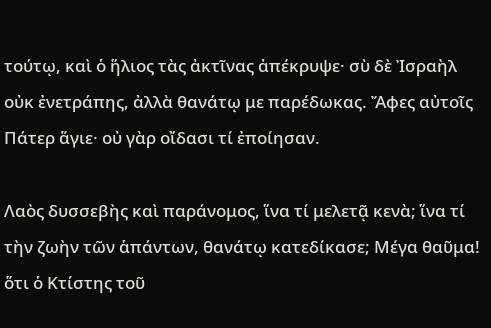τούτῳ, καὶ ὁ ἥλιος τὰς ἀκτῖνας ἀπέκρυψε· σὺ δὲ Ἰσραὴλ οὐκ ἐνετράπης, ἀλλὰ θανάτῳ με παρέδωκας. Ἄφες αὐτοῖς Πάτερ ἅγιε· οὐ γὰρ οἴδασι τί ἐποίησαν.

Λαὸς δυσσεβὴς καὶ παράνομος, ἵνα τί μελετᾷ κενὰ; ἵνα τί τὴν ζωὴν τῶν ἁπάντων, θανάτῳ κατεδίκασε; Μέγα θαῦμα! ὅτι ὁ Κτίστης τοῦ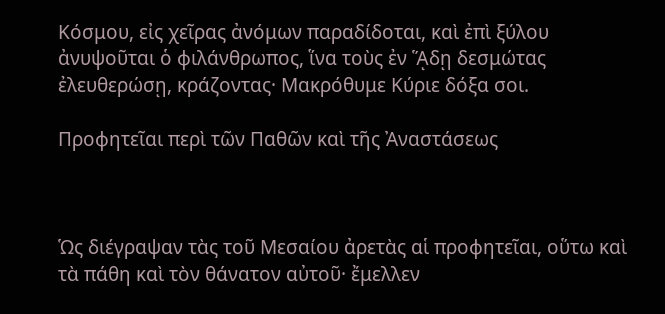Κόσμου, εἰς χεῖρας ἀνόμων παραδίδοται, καὶ ἐπὶ ξύλου ἀνυψοῦται ὁ φιλάνθρωπος, ἵνα τοὺς ἐν ᾍδῃ δεσμώτας ἐλευθερώσῃ, κράζοντας· Μακρόθυμε Κύριε δόξα σοι.

Προφητεῖαι περὶ τῶν Παθῶν καὶ τῆς Ἀναστάσεως



Ὡς διέγραψαν τὰς τοῦ Μεσαίου ἀρετὰς αἱ προφητεῖαι, οὕτω καὶ τὰ πάθη καὶ τὸν θάνατον αὐτοῦ· ἔμελλεν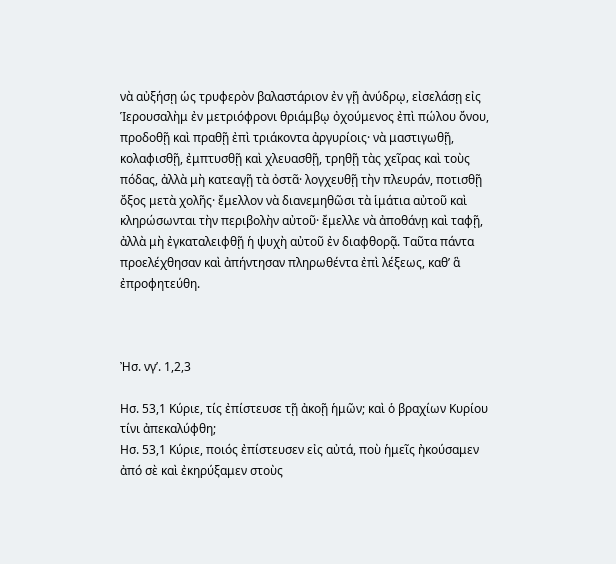νὰ αὐξήσῃ ὡς τρυφερὸν βαλαστάριον ἐν γῇ ἀνύδρῳ, εἰσελάσῃ εἰς Ἱερουσαλὴμ ἐν μετριόφρονι θριάμβῳ ὀχούμενος ἐπὶ πώλου ὄνου, προδοθῇ καὶ πραθῇ ἐπὶ τριάκοντα ἀργυρίοις· νὰ μαστιγωθῇ, κολαφισθῇ, ἐμπτυσθῇ καὶ χλευασθῇ, τρηθῇ τὰς χεῖρας καὶ τοὺς πόδας, ἀλλὰ μὴ κατεαγῇ τὰ ὀστᾶ· λογχευθῇ τὴν πλευράν, ποτισθῇ ὄξος μετὰ χολῆς· ἔμελλον νὰ διανεμηθῶσι τὰ ἱμάτια αὐτοῦ καὶ κληρώσωνται τὴν περιβολὴν αὐτοῦ· ἔμελλε νὰ ἀποθάνῃ καὶ ταφῇ, ἀλλὰ μὴ ἐγκαταλειφθῇ ἡ ψυχὴ αὐτοῦ ἐν διαφθορᾷ. Ταῦτα πάντα προελέχθησαν καὶ ἀπήντησαν πληρωθέντα ἐπὶ λέξεως, καθ’ ἃ ἐπροφητεύθη.



Ἠσ. νγ’. 1,2,3

Ησ. 53,1 Κύριε, τίς ἐπίστευσε τῇ ἀκοῇ ἡμῶν; καὶ ὁ βραχίων Κυρίου τίνι ἀπεκαλύφθη;
Ησ. 53,1 Κύριε, ποιός ἐπίστευσεν εἰς αὐτά, ποὺ ἡμεῖς ἠκούσαμεν ἀπό σὲ καὶ ἐκηρύξαμεν στοὺς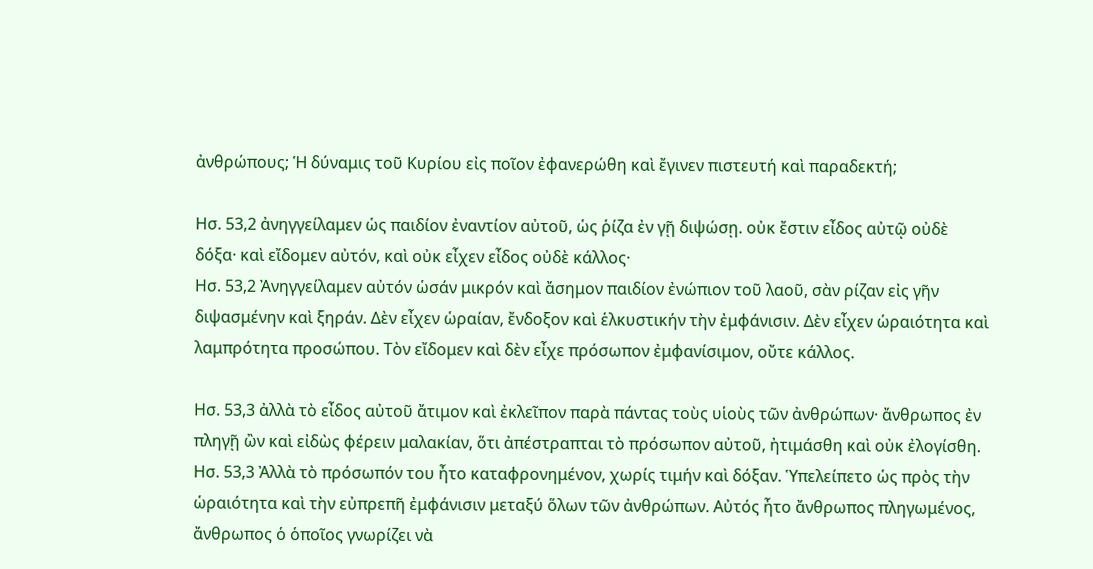ἀνθρώπους; Ἡ δύναμις τοῦ Κυρίου εἰς ποῖον ἐφανερώθη καὶ ἔγινεν πιστευτή καὶ παραδεκτή;

Ησ. 53,2 ἀνηγγείλαμεν ὡς παιδίον ἐναντίον αὐτοῦ, ὡς ῥίζα ἐν γῇ διψώσῃ. οὐκ ἔστιν εἶδος αὐτῷ οὐδὲ δόξα· καὶ εἴδομεν αὐτόν, καὶ οὐκ εἶχεν εἶδος οὐδὲ κάλλος·
Ησ. 53,2 Ἀνηγγείλαμεν αὐτόν ὡσάν μικρόν καὶ ἄσημον παιδίον ἐνώπιον τοῦ λαοῦ, σὰν ρίζαν εἰς γῆν διψασμένην καὶ ξηράν. Δὲν εἶχεν ὡραίαν, ἔνδοξον καὶ ἑλκυστικήν τὴν ἐμφάνισιν. Δὲν εἶχεν ὡραιότητα καὶ λαμπρότητα προσώπου. Τὸν εἴδομεν καὶ δὲν εἶχε πρόσωπον ἐμφανίσιμον, οὔτε κάλλος.

Ησ. 53,3 ἀλλὰ τὸ εἶδος αὐτοῦ ἄτιμον καὶ ἐκλεῖπον παρὰ πάντας τοὺς υἱοὺς τῶν ἀνθρώπων· ἄνθρωπος ἐν πληγῇ ὢν καὶ εἰδὼς φέρειν μαλακίαν, ὅτι ἀπέστραπται τὸ πρόσωπον αὐτοῦ, ἠτιμάσθη καὶ οὐκ ἐλογίσθη.
Ησ. 53,3 Ἀλλὰ τὸ πρόσωπόν του ἦτο καταφρονημένον, χωρίς τιμήν καὶ δόξαν. Ὑπελείπετο ὡς πρὸς τὴν ὡραιότητα καὶ τὴν εὐπρεπῆ ἐμφάνισιν μεταξύ ὅλων τῶν ἀνθρώπων. Αὐτός ἦτο ἄνθρωπος πληγωμένος, ἄνθρωπος ὁ ὁποῖος γνωρίζει νὰ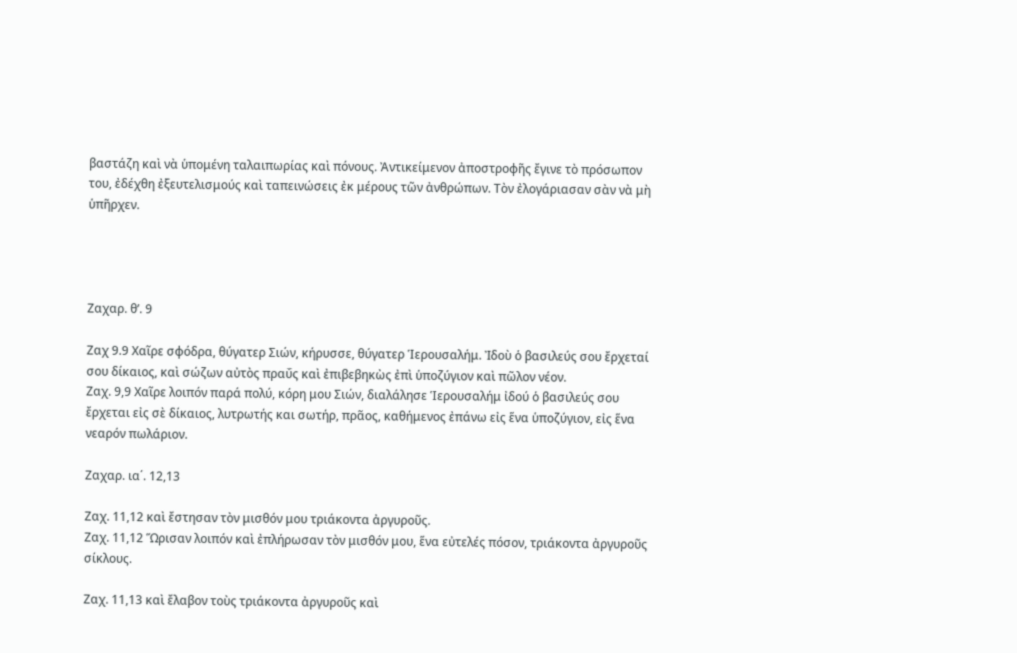βαστάζη καὶ νὰ ὑπομένη ταλαιπωρίας καὶ πόνους. Ἀντικείμενον ἀποστροφῆς ἔγινε τὸ πρόσωπον του, ἐδέχθη ἐξευτελισμούς καὶ ταπεινώσεις ἐκ μέρους τῶν ἀνθρώπων. Τὸν ἐλογάριασαν σὰν νὰ μὴ ὑπῆρχεν.




Ζαχαρ. θ’. 9

Ζαχ 9.9 Χαῖρε σφόδρα, θύγατερ Σιών, κήρυσσε, θύγατερ Ἱερουσαλήμ. Ἰδοὺ ὁ βασιλεύς σου ἔρχεταί σου δίκαιος, καὶ σώζων αὐτὸς πραΰς καὶ ἐπιβεβηκὼς ἐπὶ ὑποζύγιον καὶ πῶλον νέον.
Ζαχ. 9,9 Χαῖρε λοιπόν παρά πολύ, κόρη μου Σιών, διαλάλησε Ἱερουσαλήμ ἰδού ὁ βασιλεύς σου ἔρχεται εἰς σὲ δίκαιος, λυτρωτής και σωτήρ, πρᾶος, καθήμενος ἐπάνω εἰς ἕνα ὑποζύγιον, εἰς ἕνα νεαρόν πωλάριον.

Ζαχαρ. ια΄. 12,13

Ζαχ. 11,12 καὶ ἔστησαν τὸν μισθόν μου τριάκοντα ἀργυροῦς.
Ζαχ. 11,12 Ὥρισαν λοιπόν καὶ ἐπλήρωσαν τὸν μισθόν μου, ἕνα εὐτελές πόσον, τριάκοντα ἀργυροῦς σίκλους.

Ζαχ. 11,13 καὶ ἔλαβον τοὺς τριάκοντα ἀργυροῦς καὶ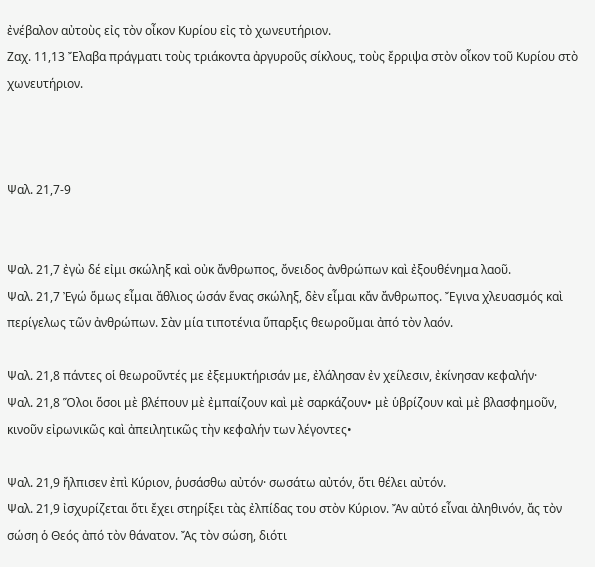ἐνέβαλον αὐτοὺς εἰς τὸν οἶκον Κυρίου εἰς τὸ χωνευτήριον.
Ζαχ. 11,13 Ἔλαβα πράγματι τοὺς τριάκοντα ἀργυροῦς σίκλους, τοὺς ἔρριψα στὸν οἶκον τοῦ Κυρίου στὸ χωνευτήριον.



Ψαλ. 21,7-9


Ψαλ. 21,7 ἐγὼ δέ εἰμι σκώληξ καὶ οὐκ ἄνθρωπος, ὄνειδος ἀνθρώπων καὶ ἐξουθένημα λαοῦ.
Ψαλ. 21,7 Ἐγώ ὅμως εἶμαι ἄθλιος ὡσάν ἕνας σκώληξ, δὲν εἶμαι κἄν ἄνθρωπος. Ἔγινα χλευασμός καὶ περίγελως τῶν ἀνθρώπων. Σὰν μία τιποτένια ὕπαρξις θεωροῦμαι ἀπό τὸν λαόν.

Ψαλ. 21,8 πάντες οἱ θεωροῦντές με ἐξεμυκτήρισάν με, ἐλάλησαν ἐν χείλεσιν, ἐκίνησαν κεφαλήν·
Ψαλ. 21,8 Ὅλοι ὅσοι μὲ βλέπουν μὲ ἐμπαίζουν καὶ μὲ σαρκάζουν• μὲ ὑβρίζουν καὶ μὲ βλασφημοῦν, κινοῦν εἰρωνικῶς καὶ ἀπειλητικῶς τὴν κεφαλήν των λέγοντες•

Ψαλ. 21,9 ἤλπισεν ἐπὶ Κύριον, ῥυσάσθω αὐτόν· σωσάτω αὐτόν, ὅτι θέλει αὐτόν.
Ψαλ. 21,9 ἰσχυρίζεται ὅτι ἔχει στηρίξει τὰς ἐλπίδας του στὸν Κύριον. Ἄν αὐτό εἶναι ἀληθινόν, ἄς τὸν σώση ὁ Θεός ἀπό τὸν θάνατον. Ἄς τὸν σώση, διότι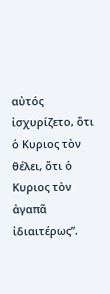αὐτός ἰσχυρίζετο, ὅτι ὁ Κυριος τὸν θέλει, ὅτι ὁ Κυριος τὸν ἀγαπᾶ ἰδιαιτέρως”.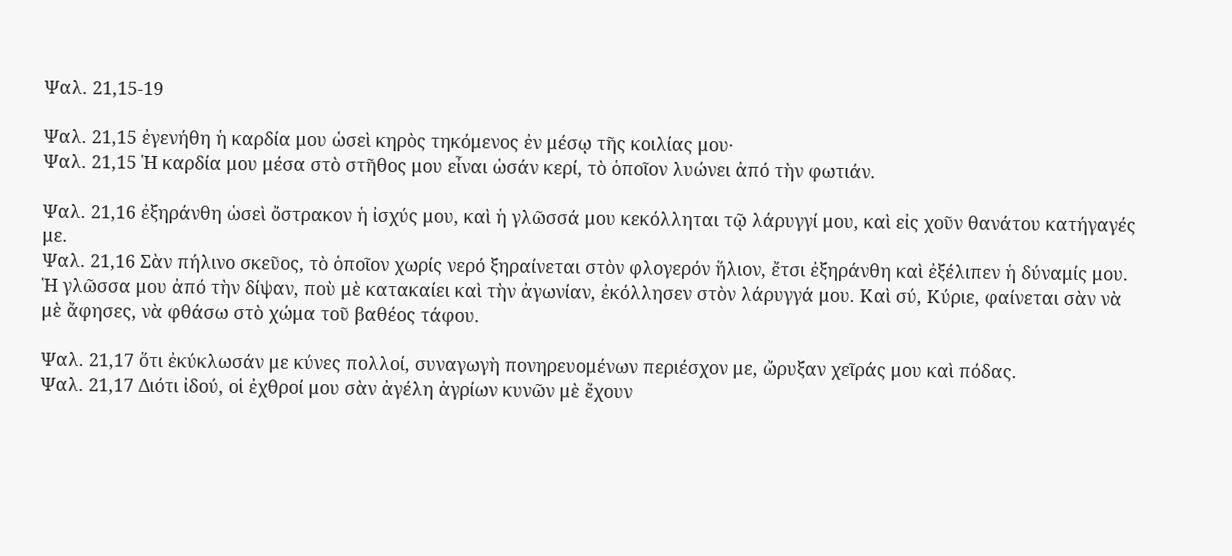Ψαλ. 21,15-19

Ψαλ. 21,15 ἐγενήθη ἡ καρδία μου ὡσεὶ κηρὸς τηκόμενος ἐν μέσῳ τῆς κοιλίας μου·
Ψαλ. 21,15 Ἡ καρδία μου μέσα στὸ στῆθος μου εἶναι ὡσάν κερί, τὸ ὁποῖον λυώνει ἀπό τὴν φωτιάν.

Ψαλ. 21,16 ἐξηράνθη ὡσεὶ ὄστρακον ἡ ἰσχύς μου, καὶ ἡ γλῶσσά μου κεκόλληται τῷ λάρυγγί μου, καὶ εἰς χοῦν θανάτου κατήγαγές με.
Ψαλ. 21,16 Σὰν πήλινο σκεῦος, τὸ ὁποῖον χωρίς νερό ξηραίνεται στὸν φλογερόν ἥλιον, ἔτσι ἐξηράνθη καὶ ἐξέλιπεν ἡ δύναμίς μου. Ἡ γλῶσσα μου ἀπό τὴν δίψαν, ποὺ μὲ κατακαίει καὶ τὴν ἀγωνίαν, ἐκόλλησεν στὸν λάρυγγά μου. Καὶ σύ, Κύριε, φαίνεται σὰν νὰ μὲ ἄφησες, νὰ φθάσω στὸ χώμα τοῦ βαθέος τάφου.

Ψαλ. 21,17 ὅτι ἐκύκλωσάν με κύνες πολλοί, συναγωγὴ πονηρευομένων περιέσχον με, ὤρυξαν χεῖράς μου καὶ πόδας.
Ψαλ. 21,17 Διότι ἰδού, οἱ ἐχθροί μου σὰν ἀγέλη ἀγρίων κυνῶν μὲ ἔχουν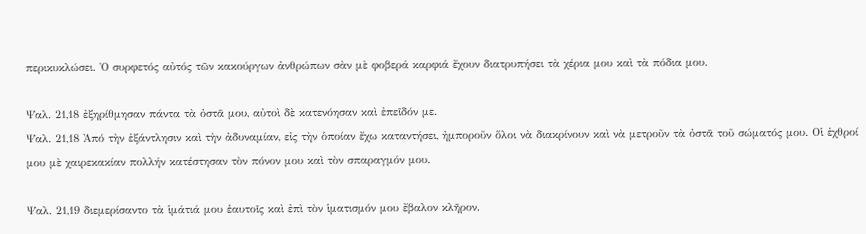περικυκλώσει. Ὁ συρφετός αὐτός τῶν κακούργων ἀνθρώπων σὰν μὲ φοβερά καρφιά ἔχουν διατρυπήσει τὰ χέρια μου καὶ τὰ πόδια μου.

Ψαλ. 21,18 ἐξηρίθμησαν πάντα τὰ ὀστᾶ μου, αὐτοὶ δὲ κατενόησαν καὶ ἐπεῖδόν με.
Ψαλ. 21,18 Ἀπό τὴν ἐξάντλησιν καὶ τὴν ἀδυναμίαν, εἰς τὴν ὁποίαν ἔχω καταντήσει, ἠμποροῦν ὅλοι νὰ διακρίνουν καὶ νὰ μετροῦν τὰ ὀστᾶ τοῦ σώματός μου. Οἱ ἐχθροί μου μὲ χαιρεκακίαν πολλήν κατέστησαν τὸν πόνον μου καὶ τὸν σπαραγμόν μου.

Ψαλ. 21,19 διεμερίσαντο τὰ ἱμάτιά μου ἑαυτοῖς καὶ ἐπὶ τὸν ἱματισμόν μου ἔβαλον κλῆρον.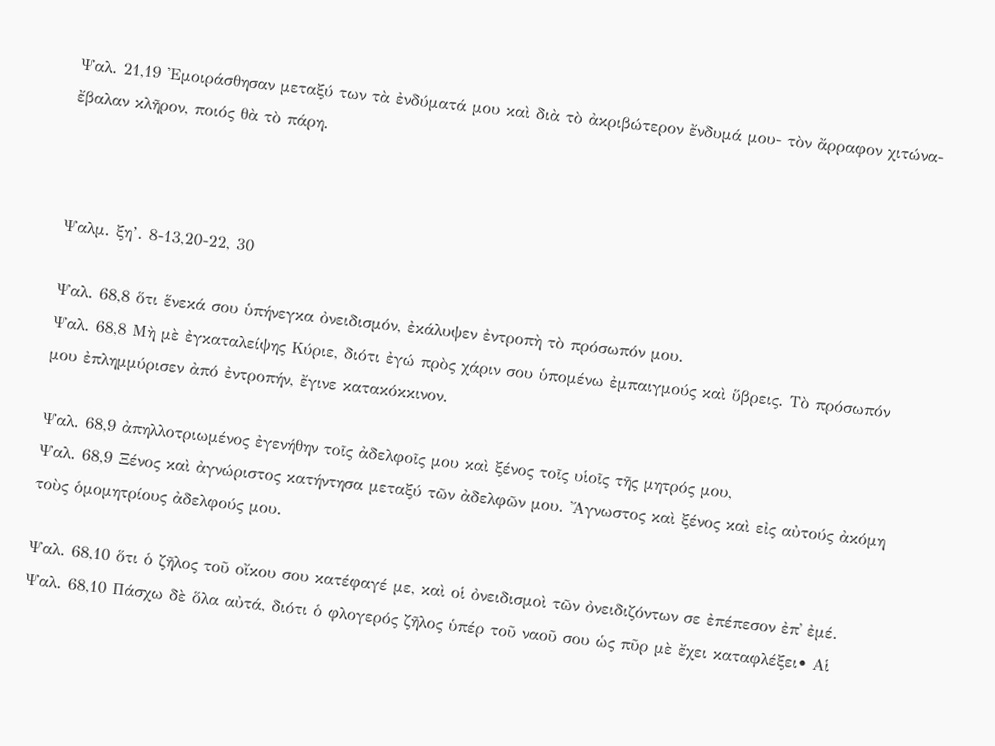Ψαλ. 21,19 Ἐμοιράσθησαν μεταξύ των τὰ ἐνδύματά μου καὶ διὰ τὸ ἀκριβώτερον ἔνδυμά μου- τὸν ἄρραφον χιτώνα- ἔβαλαν κλῆρον, ποιός θὰ τὸ πάρη.



Ψαλμ. ξη’. 8-13,20-22, 30

Ψαλ. 68,8 ὅτι ἕνεκά σου ὑπήνεγκα ὀνειδισμόν, ἐκάλυψεν ἐντροπὴ τὸ πρόσωπόν μου.
Ψαλ. 68,8 Μὴ μὲ ἐγκαταλείψης Κύριε, διότι ἐγώ πρὸς χάριν σου ὑπομένω ἐμπαιγμούς καὶ ὕβρεις. Τὸ πρόσωπόν μου ἐπλημμύρισεν ἀπό ἐντροπήν, ἔγινε κατακόκκινον.

Ψαλ. 68,9 ἀπηλλοτριωμένος ἐγενήθην τοῖς ἀδελφοῖς μου καὶ ξένος τοῖς υἱοῖς τῆς μητρός μου,
Ψαλ. 68,9 Ξένος καὶ ἀγνώριστος κατήντησα μεταξύ τῶν ἀδελφῶν μου. Ἄγνωστος καὶ ξένος καὶ εἰς αὐτούς ἀκόμη τοὺς ὁμομητρίους ἀδελφούς μου.

Ψαλ. 68,10 ὅτι ὁ ζῆλος τοῦ οἴκου σου κατέφαγέ με, καὶ οἱ ὀνειδισμοὶ τῶν ὀνειδιζόντων σε ἐπέπεσον ἐπ᾿ ἐμέ.
Ψαλ. 68,10 Πάσχω δὲ ὅλα αὐτά, διότι ὁ φλογερός ζῆλος ὑπέρ τοῦ ναοῦ σου ὡς πῦρ μὲ ἔχει καταφλέξει• Αἱ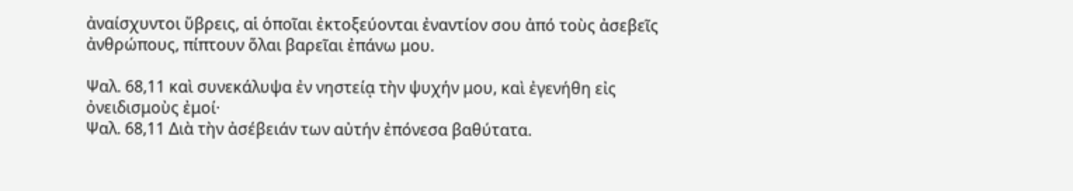ἀναίσχυντοι ὕβρεις, αἱ ὁποῖαι ἐκτοξεύονται ἐναντίον σου ἀπό τοὺς ἀσεβεῖς ἀνθρώπους, πίπτουν ὅλαι βαρεῖαι ἐπάνω μου.

Ψαλ. 68,11 καὶ συνεκάλυψα ἐν νηστείᾳ τὴν ψυχήν μου, καὶ ἐγενήθη εἰς ὀνειδισμοὺς ἐμοί·
Ψαλ. 68,11 Διὰ τὴν ἀσέβειάν των αὐτήν ἐπόνεσα βαθύτατα.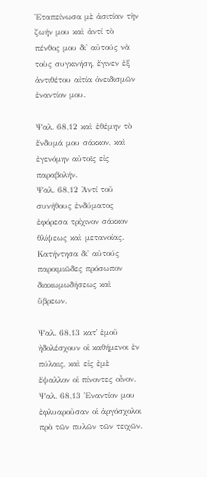Ἐταπείνωσα μὲ ἀσιτίαν τὴν ζωήν μου καὶ ἀντί τὸ πένθος μου δι' αὐτούς νὰ τοὺς συγκινήση, ἔγινεν ἐξ ἀντιθέτου αἰτία ὀνειδισμῶν ἐναντίον μου.

Ψαλ. 68,12 καὶ ἐθέμην τὸ ἔνδυμά μου σάκκον, καὶ ἐγενόμην αὐτοῖς εἰς παραβολήν.
Ψαλ. 68,12 Ἀντί τοῦ συνήθους ἐνδύματος ἐφόρεσα τρίχινον σάκκον θλίψεως καὶ μετανοίας. Κατήντησα δι' αὐτούς παροιμιῶδες πρόσωπον διακωμωδήσεως καὶ ὕβρεων.

Ψαλ. 68,13 κατ᾿ ἐμοῦ ἠδολέσχουν οἱ καθήμενοι ἐν πύλαις, καὶ εἰς ἐμὲ ἔψαλλον οἱ πίνοντες οἶνον.
Ψαλ. 68,13 Ἐναντίον μου ἐφλυαροῦσαν οἱ ἀργόσχολοι πρὸ τῶν πυλῶν τῶν τειχῶν.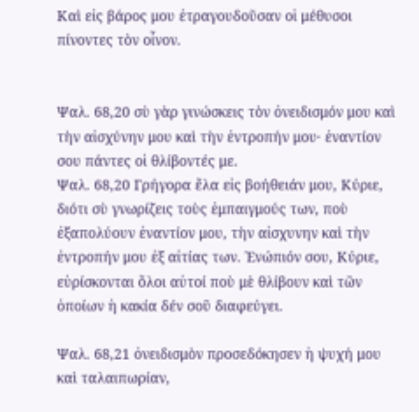Καὶ εἰς βάρος μου ἐτραγουδοῦσαν οἱ μέθυσοι πίνοντες τὸν οἶνον.


Ψαλ. 68,20 σὺ γὰρ γινώσκεις τὸν ὀνειδισμόν μου καὶ τὴν αἰσχύνην μου καὶ τὴν ἐντροπήν μου· ἐναντίον σου πάντες οἱ θλίβοντές με.
Ψαλ. 68,20 Γρήγορα ἔλα εἰς βοήθειάν μου, Κύριε, διότι σὺ γνωρίζεις τοὺς ἐμπαιγμούς των, ποὺ ἐξαπολύουν ἐναντίον μου, τὴν αἰσχυνην καὶ τὴν ἐντροπήν μου ἐξ αἰτίας των. Ἐνώπιόν σου, Κύριε, εὑρίσκονται ὅλοι αὐτοί ποὺ μὲ θλίβουν καὶ τῶν ὁποίων ἡ κακία δέν σοῦ διαφεύγει.

Ψαλ. 68,21 ὀνειδισμὸν προσεδόκησεν ἡ ψυχή μου καὶ ταλαιπωρίαν,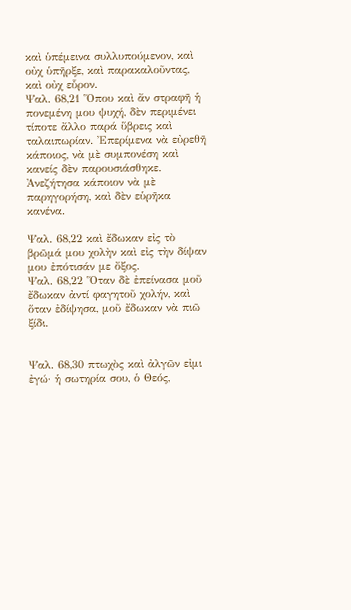καὶ ὑπέμεινα συλλυπούμενον, καὶ οὐχ ὑπῆρξε, καὶ παρακαλοῦντας, καὶ οὐχ εὗρον.
Ψαλ. 68,21 Ὅπου καὶ ἄν στραφῆ ἡ πονεμένη μου ψυχή, δὲν περιμένει τίποτε ἄλλο παρά ὕβρεις καὶ ταλαιπωρίαν. Ἐπερίμενα νὰ εὐρεθῆ κάποιος, νὰ μὲ συμπονέση καὶ κανείς δὲν παρουσιάσθηκε. Ἀνεζήτησα κάποιον νὰ μὲ παρηγορήση, καὶ δὲν εὑρῆκα κανένα.

Ψαλ. 68,22 καὶ ἔδωκαν εἰς τὸ βρῶμά μου χολὴν καὶ εἰς τὴν δίψαν μου ἐπότισάν με ὄξος.
Ψαλ. 68,22 Ὅταν δὲ ἐπείνασα μοῦ ἔδωκαν ἀντί φαγητοῦ χολήν, καὶ ὅταν ἐδίψησα, μοῦ ἔδωκαν νὰ πιῶ ξίδι.


Ψαλ. 68,30 πτωχὸς καὶ ἀλγῶν εἰμι ἐγώ· ἡ σωτηρία σου, ὁ Θεός,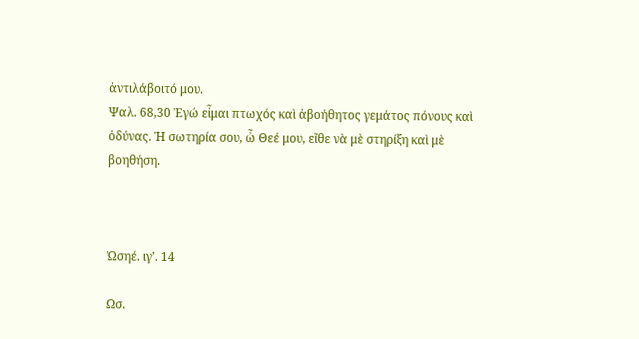ἀντιλάβοιτό μου.
Ψαλ. 68,30 Ἐγώ εἶμαι πτωχός καὶ ἀβοήθητος γεμάτος πόνους καὶ ὀδύνας. Ἡ σωτηρία σου, ὦ Θεέ μου, εἴθε νὰ μὲ στηρίξη καὶ μὲ βοηθήση.



Ὠσηέ. ιγ’. 14

Ωσ.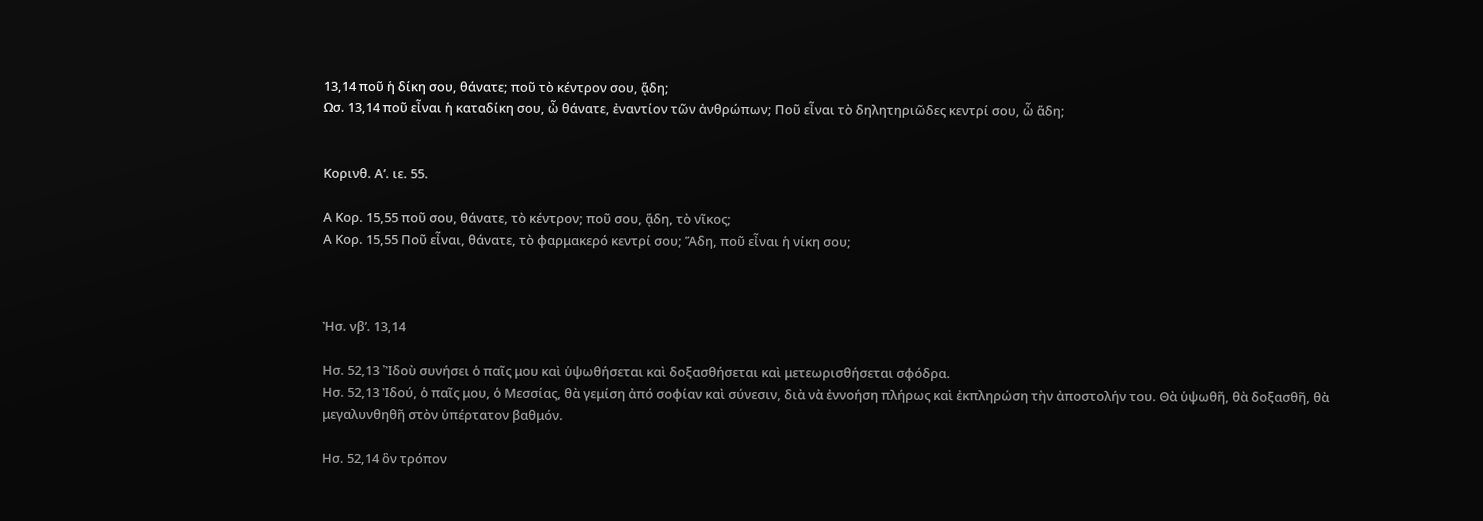13,14 ποῦ ἡ δίκη σου, θάνατε; ποῦ τὸ κέντρον σου, ᾅδη;
Ωσ. 13,14 ποῦ εἶναι ἡ καταδίκη σου, ὦ θάνατε, ἐναντίον τῶν ἀνθρώπων; Ποῦ εἶναι τὸ δηλητηριῶδες κεντρί σου, ὦ ἅδη;


Κορινθ. Α’. ιε. 55.

Α Κορ. 15,55 ποῦ σου, θάνατε, τὸ κέντρον; ποῦ σου, ᾅδη, τὸ νῖκος;
Α Κορ. 15,55 Ποῦ εἶναι, θάνατε, τὸ φαρμακερό κεντρί σου; Ἅδη, ποῦ εἶναι ἡ νίκη σου;



Ἠσ. νβ’. 13,14

Ησ. 52,13 ᾿Ἰδοὺ συνήσει ὁ παῖς μου καὶ ὑψωθήσεται καὶ δοξασθήσεται καὶ μετεωρισθήσεται σφόδρα.
Ησ. 52,13 Ἰδού, ὁ παῖς μου, ὁ Μεσσίας, θὰ γεμίση ἀπό σοφίαν καὶ σύνεσιν, διὰ νὰ ἐννοήση πλήρως καὶ ἐκπληρώση τὴν ἀποστολήν του. Θὰ ὑψωθῆ, θὰ δοξασθῆ, θὰ μεγαλυνθηθῆ στὸν ὑπέρτατον βαθμόν.

Ησ. 52,14 ὃν τρόπον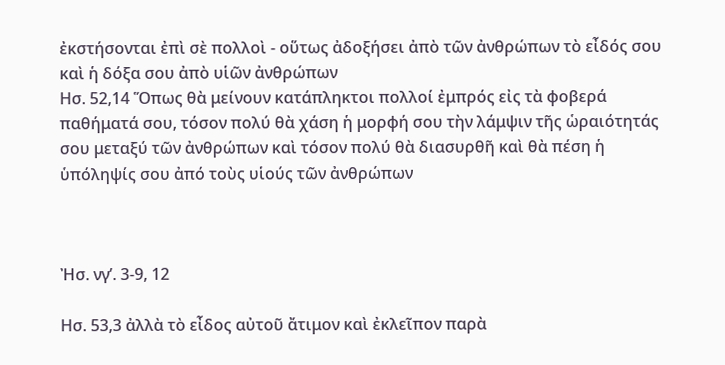ἐκστήσονται ἐπὶ σὲ πολλοὶ - οὕτως ἀδοξήσει ἀπὸ τῶν ἀνθρώπων τὸ εἶδός σου καὶ ἡ δόξα σου ἀπὸ υἱῶν ἀνθρώπων
Ησ. 52,14 Ὅπως θὰ μείνουν κατάπληκτοι πολλοί ἐμπρός εἰς τὰ φοβερά παθήματά σου, τόσον πολύ θὰ χάση ἡ μορφή σου τὴν λάμψιν τῆς ὡραιότητάς σου μεταξύ τῶν ἀνθρώπων καὶ τόσον πολύ θὰ διασυρθῆ καὶ θὰ πέση ἡ ὑπόληψίς σου ἀπό τοὺς υἱούς τῶν ἀνθρώπων



Ἠσ. νγ’. 3-9, 12

Ησ. 53,3 ἀλλὰ τὸ εἶδος αὐτοῦ ἄτιμον καὶ ἐκλεῖπον παρὰ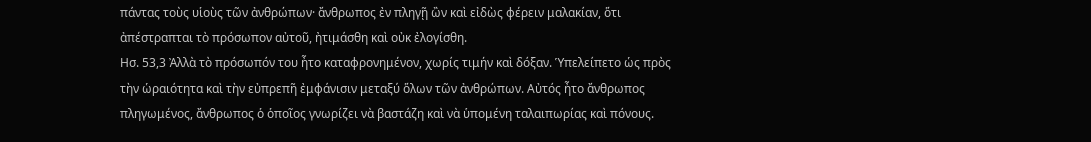πάντας τοὺς υἱοὺς τῶν ἀνθρώπων· ἄνθρωπος ἐν πληγῇ ὢν καὶ εἰδὼς φέρειν μαλακίαν, ὅτι ἀπέστραπται τὸ πρόσωπον αὐτοῦ, ἠτιμάσθη καὶ οὐκ ἐλογίσθη.
Ησ. 53,3 Ἀλλὰ τὸ πρόσωπόν του ἦτο καταφρονημένον, χωρίς τιμήν καὶ δόξαν. Ὑπελείπετο ὡς πρὸς τὴν ὡραιότητα καὶ τὴν εὐπρεπῆ ἐμφάνισιν μεταξύ ὅλων τῶν ἀνθρώπων. Αὐτός ἦτο ἄνθρωπος πληγωμένος, ἄνθρωπος ὁ ὁποῖος γνωρίζει νὰ βαστάζη καὶ νὰ ὑπομένη ταλαιπωρίας καὶ πόνους.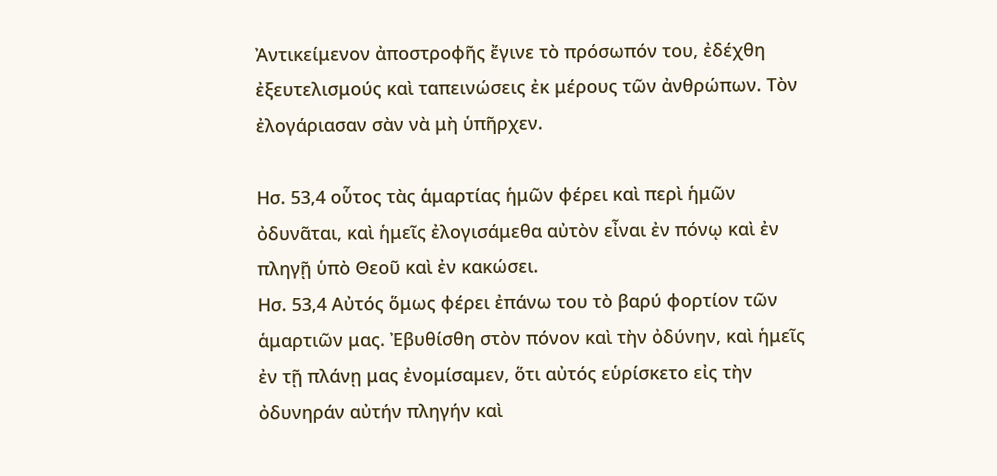Ἀντικείμενον ἀποστροφῆς ἔγινε τὸ πρόσωπόν του, ἐδέχθη ἐξευτελισμούς καὶ ταπεινώσεις ἐκ μέρους τῶν ἀνθρώπων. Τὸν ἐλογάριασαν σὰν νὰ μὴ ὑπῆρχεν.

Ησ. 53,4 οὗτος τὰς ἁμαρτίας ἡμῶν φέρει καὶ περὶ ἡμῶν ὀδυνᾶται, καὶ ἡμεῖς ἐλογισάμεθα αὐτὸν εἶναι ἐν πόνῳ καὶ ἐν πληγῇ ὑπὸ Θεοῦ καὶ ἐν κακώσει.
Ησ. 53,4 Αὐτός ὅμως φέρει ἐπάνω του τὸ βαρύ φορτίον τῶν ἁμαρτιῶν μας. Ἐβυθίσθη στὸν πόνον καὶ τὴν ὀδύνην, καὶ ἡμεῖς ἐν τῇ πλάνῃ μας ἐνομίσαμεν, ὅτι αὐτός εὑρίσκετο εἰς τὴν ὀδυνηράν αὐτήν πληγήν καὶ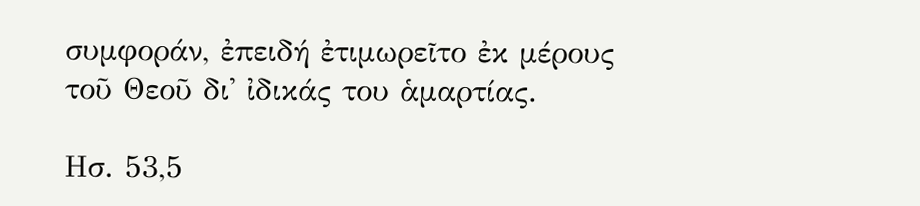συμφοράν, ἐπειδή ἐτιμωρεῖτο ἐκ μέρους τοῦ Θεοῦ δι' ἰδικάς του ἁμαρτίας.

Ησ. 53,5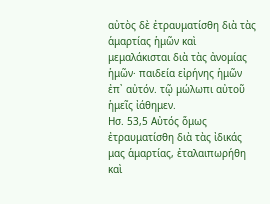αὐτὸς δὲ ἐτραυματίσθη διὰ τὰς ἁμαρτίας ἡμῶν καὶ μεμαλάκισται διὰ τὰς ἀνομίας ἡμῶν· παιδεία εἰρήνης ἡμῶν ἐπ᾿ αὐτόν. τῷ μώλωπι αὐτοῦ ἡμεῖς ἰάθημεν.
Ησ. 53,5 Αὐτός ὅμως ἐτραυματίσθη διὰ τὰς ἰδικάς μας ἁμαρτίας, ἐταλαιπωρήθη καὶ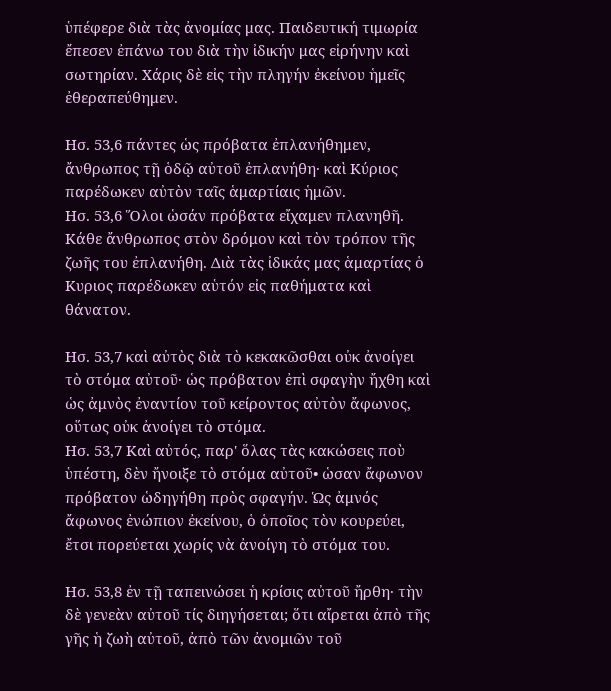ὑπέφερε διὰ τὰς ἀνομίας μας. Παιδευτική τιμωρία ἔπεσεν ἐπάνω του διὰ τὴν ἰδικήν μας εἰρήνην καὶ σωτηρίαν. Χάρις δὲ εἰς τὴν πληγήν ἐκείνου ἡμεῖς ἐθεραπεύθημεν.

Ησ. 53,6 πάντες ὡς πρόβατα ἐπλανήθημεν, ἄνθρωπος τῇ ὁδῷ αὐτοῦ ἐπλανήθη· καὶ Κύριος παρέδωκεν αὐτὸν ταῖς ἁμαρτίαις ἡμῶν.
Ησ. 53,6 Ὅλοι ὡσάν πρόβατα εἴχαμεν πλανηθῆ. Κάθε ἄνθρωπος στὸν δρόμον καὶ τὸν τρόπον τῆς ζωῆς του ἐπλανήθη. Διὰ τὰς ἰδικάς μας ἁμαρτίας ὁ Κυριος παρέδωκεν αὑτόν εἰς παθήματα καὶ θάνατον.

Ησ. 53,7 καὶ αὐτὸς διὰ τὸ κεκακῶσθαι οὐκ ἀνοίγει τὸ στόμα αὐτοῦ· ὡς πρόβατον ἐπὶ σφαγὴν ἤχθη καὶ ὡς ἀμνὸς ἐναντίον τοῦ κείροντος αὐτὸν ἄφωνος, οὕτως οὐκ ἀνοίγει τὸ στόμα.
Ησ. 53,7 Καὶ αὐτός, παρ' ὅλας τὰς κακώσεις ποὺ ὑπέστη, δὲν ἤνοιξε τὸ στόμα αὐτοῦ• ὡσαν ἄφωνον πρόβατον ὡδηγήθη πρὸς σφαγήν. Ὡς ἀμνός ἄφωνος ἐνώπιον ἐκείνου, ὁ ὁποῖος τὸν κουρεύει, ἔτσι πορεύεται χωρίς νὰ ἀνοίγη τὸ στόμα του.

Ησ. 53,8 ἐν τῇ ταπεινώσει ἡ κρίσις αὐτοῦ ἤρθη· τὴν δὲ γενεὰν αὐτοῦ τίς διηγήσεται; ὅτι αἴρεται ἀπὸ τῆς γῆς ἡ ζωὴ αὐτοῦ, ἀπὸ τῶν ἀνομιῶν τοῦ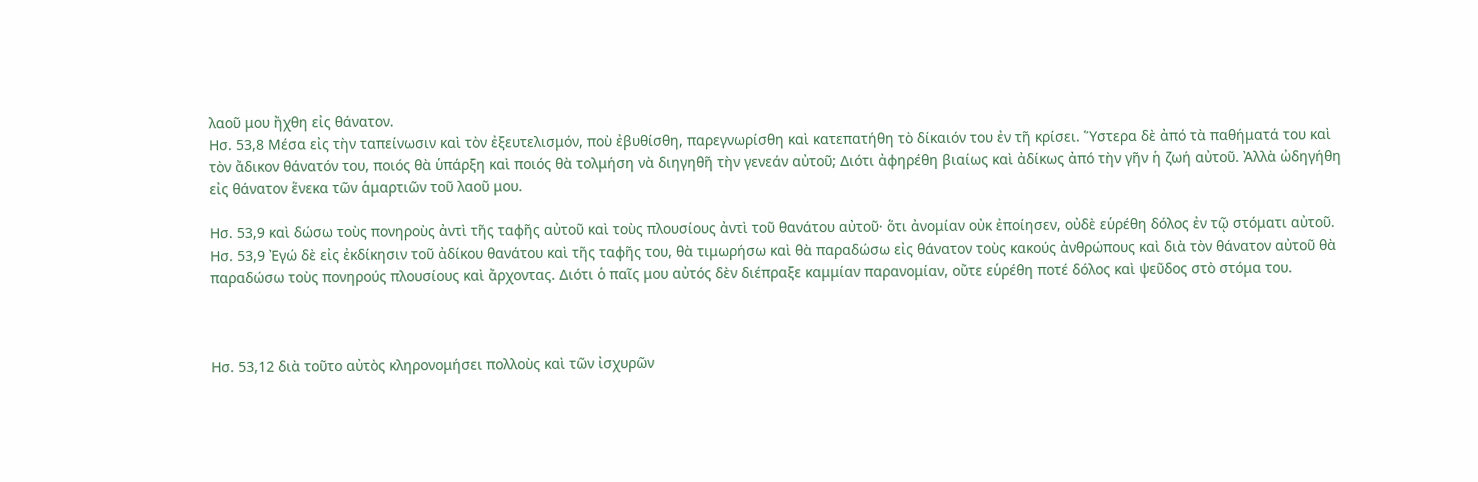λαοῦ μου ἤχθη εἰς θάνατον.
Ησ. 53,8 Μέσα εἰς τὴν ταπείνωσιν καὶ τὸν ἐξευτελισμόν, ποὺ ἐβυθίσθη, παρεγνωρίσθη καὶ κατεπατήθη τὸ δίκαιόν του ἐν τῆ κρίσει. Ὕστερα δὲ ἀπό τὰ παθήματά του καὶ τὸν ἄδικον θάνατόν του, ποιός θὰ ὑπάρξη καὶ ποιός θὰ τολμήση νὰ διηγηθῆ τὴν γενεάν αὐτοῦ; Διότι ἀφηρέθη βιαίως καὶ ἀδίκως ἀπό τὴν γῆν ἡ ζωή αὐτοῦ. Ἀλλὰ ὠδηγήθη εἰς θάνατον ἕνεκα τῶν ἁμαρτιῶν τοῦ λαοῦ μου.

Ησ. 53,9 καὶ δώσω τοὺς πονηροὺς ἀντὶ τῆς ταφῆς αὐτοῦ καὶ τοὺς πλουσίους ἀντὶ τοῦ θανάτου αὐτοῦ· ὅτι ἀνομίαν οὐκ ἐποίησεν, οὐδὲ εὑρέθη δόλος ἐν τῷ στόματι αὐτοῦ.
Ησ. 53,9 Ἐγώ δὲ εἰς ἐκδίκησιν τοῦ ἀδίκου θανάτου καὶ τῆς ταφῆς του, θὰ τιμωρήσω καὶ θὰ παραδώσω εἰς θάνατον τοὺς κακούς ἀνθρώπους καὶ διὰ τὸν θάνατον αὐτοῦ θὰ παραδώσω τοὺς πονηρούς πλουσίους καὶ ἄρχοντας. Διότι ὁ παῖς μου αὐτός δὲν διέπραξε καμμίαν παρανομίαν, οὔτε εὑρέθη ποτέ δόλος καὶ ψεῦδος στὸ στόμα του.



Ησ. 53,12 διὰ τοῦτο αὐτὸς κληρονομήσει πολλοὺς καὶ τῶν ἰσχυρῶν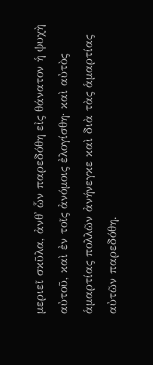μεριεῖ σκῦλα, ἀνθ᾿ ὧν παρεδόθη εἰς θάνατον ἡ ψυχὴ αὐτοῦ, καὶ ἐν τοῖς ἀνόμοις ἐλογίσθη· καὶ αὐτὸς ἁμαρτίας πολλῶν ἀνήνεγκε καὶ διὰ τὰς ἁμαρτίας αὐτῶν παρεδόθη.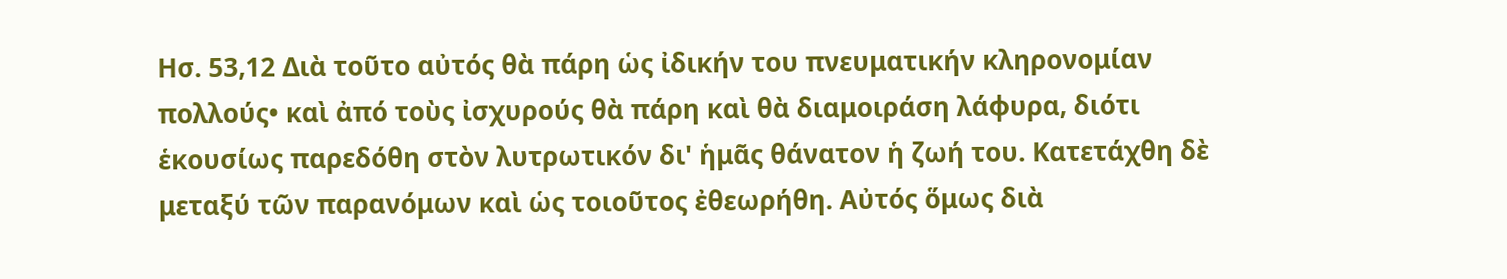Ησ. 53,12 Διὰ τοῦτο αὐτός θὰ πάρη ὡς ἰδικήν του πνευματικήν κληρονομίαν πολλούς• καὶ ἀπό τοὺς ἰσχυρούς θὰ πάρη καὶ θὰ διαμοιράση λάφυρα, διότι ἑκουσίως παρεδόθη στὸν λυτρωτικόν δι' ἡμᾶς θάνατον ἡ ζωή του. Κατετάχθη δὲ μεταξύ τῶν παρανόμων καὶ ὡς τοιοῦτος ἐθεωρήθη. Αὐτός ὅμως διὰ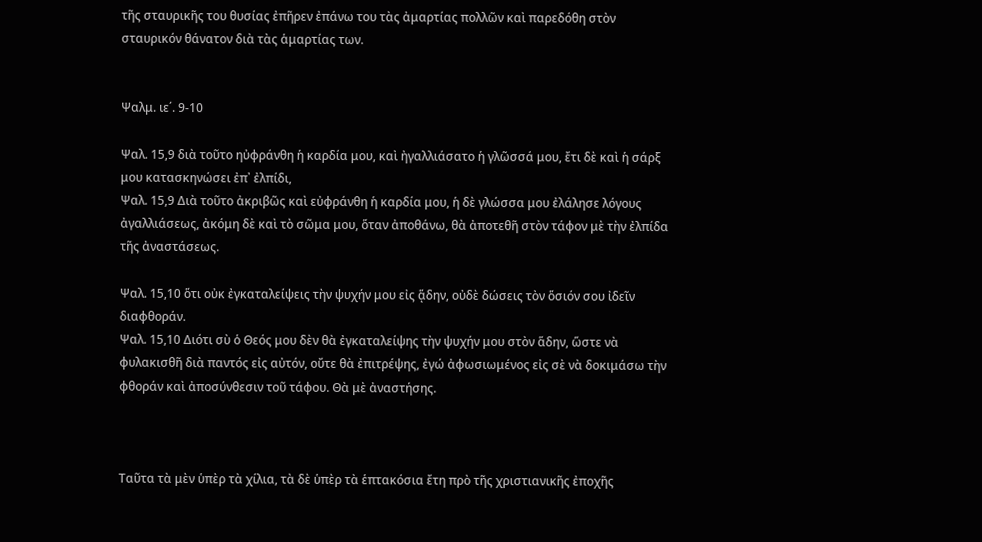τῆς σταυρικῆς του θυσίας ἐπῆρεν ἐπάνω του τὰς ἀμαρτίας πολλῶν καὶ παρεδόθη στὸν σταυρικόν θάνατον διὰ τὰς ἁμαρτίας των.


Ψαλμ. ιε΄. 9-10

Ψαλ. 15,9 διὰ τοῦτο ηὐφράνθη ἡ καρδία μου, καὶ ἠγαλλιάσατο ἡ γλῶσσά μου, ἔτι δὲ καὶ ἡ σάρξ μου κατασκηνώσει ἐπ᾿ ἐλπίδι,
Ψαλ. 15,9 Διὰ τοῦτο ἀκριβῶς καὶ εὐφράνθη ἡ καρδία μου, ἡ δὲ γλώσσα μου ἐλάλησε λόγους ἀγαλλιάσεως, ἀκόμη δὲ καὶ τὸ σῶμα μου, ὅταν ἀποθάνω, θὰ ἀποτεθῆ στὸν τάφον μὲ τὴν ἐλπίδα τῆς ἀναστάσεως.

Ψαλ. 15,10 ὅτι οὐκ ἐγκαταλείψεις τὴν ψυχήν μου εἰς ᾅδην, οὐδὲ δώσεις τὸν ὅσιόν σου ἰδεῖν διαφθοράν.
Ψαλ. 15,10 Διότι σὺ ὁ Θεός μου δὲν θὰ ἐγκαταλείψης τὴν ψυχήν μου στὸν ἅδην, ὥστε νὰ φυλακισθῆ διὰ παντός εἰς αὐτόν, οὔτε θὰ ἐπιτρέψης, ἐγώ ἀφωσιωμένος εἰς σὲ νὰ δοκιμάσω τὴν φθοράν καὶ ἀποσύνθεσιν τοῦ τάφου. Θὰ μὲ ἀναστήσης.



Ταῦτα τὰ μὲν ὑπὲρ τὰ χίλια, τὰ δὲ ὑπὲρ τὰ ἑπτακόσια ἔτη πρὸ τῆς χριστιανικῆς ἐποχῆς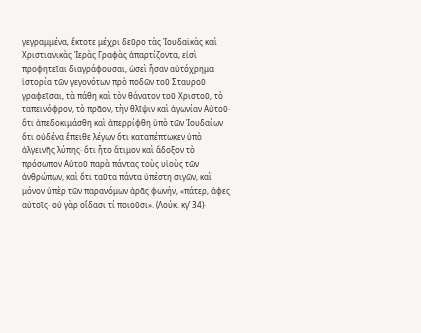γεγραμμένα, ἔκτοτε μέχρι δεῦρο τὰς Ἰουδαϊκὰς καὶ Χριστιανικὰς Ἱερὰς Γραφὰς ἀπαρτίζοντα, εἰσὶ προφητεῖαι διαγράφουσαι, ὡσεὶ ἦσαν αὐτόχρημα ἱστορία τῶν γεγονότων πρὸ ποδῶν τοῦ Σταυροῦ γραφεῖσαι, τὰ πάθη καὶ τὸν θάνατον τοῦ Χριστοῦ, τὸ ταπεινόφρον, τὸ πρᾶον, τὴν θλῖψιν καὶ ἀγωνίαν Αὐτοῦ· ὅτι ἀπεδοκιμάσθη καὶ ἀπερρίφθη ὑπὸ τῶν Ἰουδαίων ὅτι οὐδένα ἔπειθε λέγων ὅτι καταπέπτωκεν ὑπὸ ἀλγεινῆς λύπης· ὅτι ἦτο ἄτιμον καὶ ἄδοξον τὸ πρόσωπον Αὐτοῦ παρὰ πάντας τοὺς υἱοὺς τῶν ἀνθρώπων, καὶ ὅτι ταῦτα πάντα ὑπέστη σιγῶν, καὶ μόνον ὑπὲρ τῶν παρανόμων ἀρᾶς φωνήν, «πάτερ, ἀφες αὐτοῖς· οὐ γὰρ οἴδασι τί ποιοῦσι». (Λούκ. κγ’ 34)·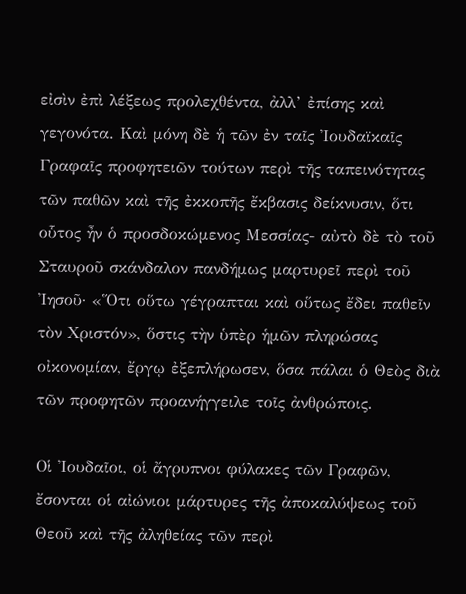εἰσὶν ἐπὶ λέξεως προλεχθέντα, ἀλλ’ ἐπίσης καὶ γεγονότα. Καὶ μόνη δὲ ἡ τῶν ἐν ταῖς Ἰουδαϊκαῖς Γραφαῖς προφητειῶν τούτων περὶ τῆς ταπεινότητας τῶν παθῶν καὶ τῆς ἐκκοπῆς ἔκβασις δείκνυσιν, ὅτι οὗτος ἦν ὁ προσδοκώμενος Μεσσίας- αὐτὸ δὲ τὸ τοῦ Σταυροῦ σκάνδαλον πανδήμως μαρτυρεῖ περὶ τοῦ Ἰησοῦ· «Ὅτι οὕτω γέγραπται καὶ οὕτως ἔδει παθεῖν τὸν Χριστόν», ὅστις τὴν ὑπὲρ ἡμῶν πληρώσας οἰκονομίαν, ἔργῳ ἐξεπλήρωσεν, ὅσα πάλαι ὁ Θεὸς διὰ τῶν προφητῶν προανήγγειλε τοῖς ἀνθρώποις.

Οἱ Ἰουδαῖοι, οἱ ἄγρυπνοι φύλακες τῶν Γραφῶν, ἔσονται οἱ αἰώνιοι μάρτυρες τῆς ἀποκαλύψεως τοῦ Θεοῦ καὶ τῆς ἀληθείας τῶν περὶ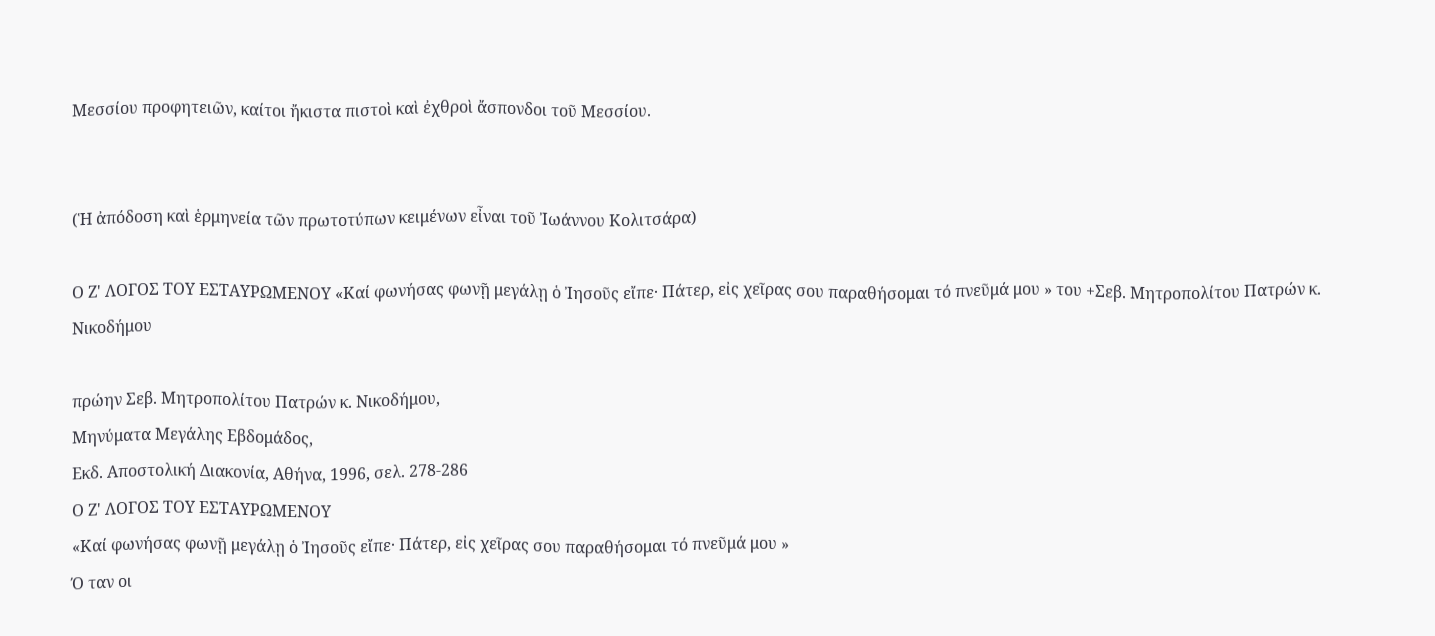Μεσσίου προφητειῶν, καίτοι ἤκιστα πιστοὶ καὶ ἐχθροὶ ἄσπονδοι τοῦ Μεσσίου.


(Ἡ ἀπόδοση καὶ ἑρμηνεία τῶν πρωτοτύπων κειμένων εἶναι τοῦ Ἰωάννου Κολιτσάρα)

Ο Ζ' ΛΟΓΟΣ ΤΟΥ ΕΣΤΑΥΡΩΜΕΝΟΥ «Καί φωνήσας φωνῇ μεγάλῃ ὁ Ἰησοῦς εἴπε· Πάτερ, εἰς χεῖρας σου παραθήσομαι τό πνεῦμά μου » του +Σεβ. Μητροπολίτου Πατρών κ. Νικοδήμου

πρώην Σεβ. Μητροπολίτου Πατρών κ. Νικοδήμου,
Μηνύματα Μεγάλης Εβδομάδος,
Εκδ. Αποστολική Διακονία, Αθήνα, 1996, σελ. 278-286
Ο Ζ' ΛΟΓΟΣ ΤΟΥ ΕΣΤΑΥΡΩΜΕΝΟΥ
«Καί φωνήσας φωνῇ μεγάλῃ ὁ Ἰησοῦς εἴπε· Πάτερ, εἰς χεῖρας σου παραθήσομαι τό πνεῦμά μου »
Ό ταν οι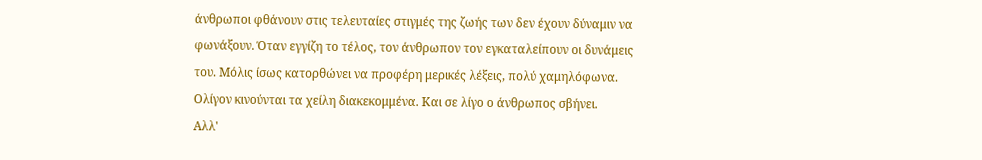άνθρωποι φθάνουν στις τελευταίες στιγμές της ζωής των δεν έχουν δύναμιν να φωνάξουν. Όταν εγγίζη το τέλος, τον άνθρωπον τον εγκαταλείπουν οι δυνάμεις του. Μόλις ίσως κατορθώνει να προφέρη μερικές λέξεις, πολύ χαμηλόφωνα. Ολίγον κινούνται τα χείλη διακεκομμένα. Και σε λίγο ο άνθρωπος σβήνει.
Αλλ'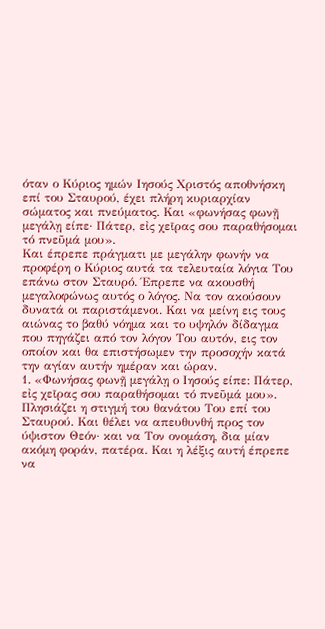όταν ο Κύριος ημών Ιησούς Χριστός αποθνήσκη επί του Σταυρού, έχει πλήρη κυριαρχίαν σώματος και πνεύματος. Και «φωνήσας φωνῇ μεγάλῃ είπε· Πάτερ, εἰς χεῖρας σου παραθήσομαι τό πνεῦμά μου».
Και έπρεπε πράγματι με μεγάλην φωνήν να προφέρη ο Κύριος αυτά τα τελευταία λόγια Του επάνω στον Σταυρό. Έπρεπε να ακουσθή μεγαλοφώνως αυτός ο λόγος. Να τον ακούσουν δυνατά οι παριστάμενοι. Και να μείνη εις τους αιώνας το βαθύ νόημα και το υψηλόν δίδαγμα που πηγάζει από τον λόγον Του αυτόν, εις τον οποίον και θα επιστήσωμεν την προσοχήν κατά την αγίαν αυτήν ημέραν και ώραν.
1. «Φωνήσας φωνῇ μεγάλῃ ο Ιησούς είπε: Πάτερ, εἰς χεῖρας σου παραθήσομαι τό πνεῦμά μου». Πλησιάζει η στιγμή του θανάτου Του επί του Σταυρού. Και θέλει να απευθυνθή προς τον ύψιστον Θεόν· και να Τον ονομάση, δια μίαν ακόμη φοράν, πατέρα. Και η λέξις αυτή έπρεπε να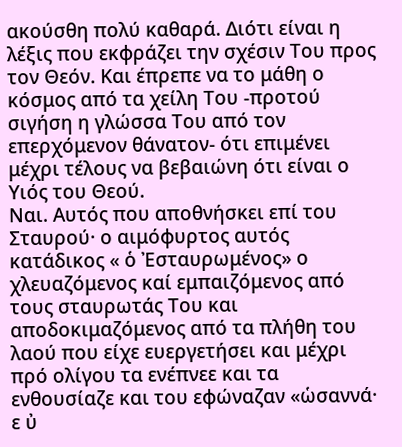ακούσθη πολύ καθαρά. Διότι είναι η λέξις που εκφράζει την σχέσιν Του προς τον Θεόν. Και έπρεπε να το μάθη ο κόσμος από τα χείλη Του -προτού σιγήση η γλώσσα Του από τον επερχόμενον θάνατον- ότι επιμένει μέχρι τέλους να βεβαιώνη ότι είναι ο Υιός του Θεού.
Ναι. Αυτός που αποθνήσκει επί του Σταυρού· ο αιμόφυρτος αυτός κατάδικος « ὁ Ἐσταυρωμένος» ο χλευαζόμενος καί εμπαιζόμενος από τους σταυρωτάς Του και αποδοκιμαζόμενος από τα πλήθη του λαού που είχε ευεργετήσει και μέχρι πρό ολίγου τα ενέπνεε και τα ενθουσίαζε και του εφώναζαν «ὡσαννά· ε ὐ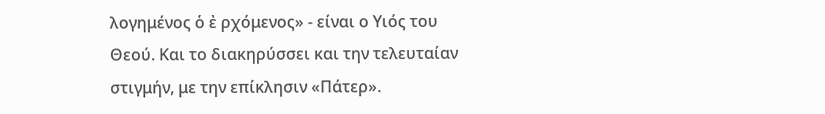λογημένος ὁ ἐ ρχόμενος» - είναι ο Υιός του Θεού. Και το διακηρύσσει και την τελευταίαν στιγμήν, με την επίκλησιν «Πάτερ».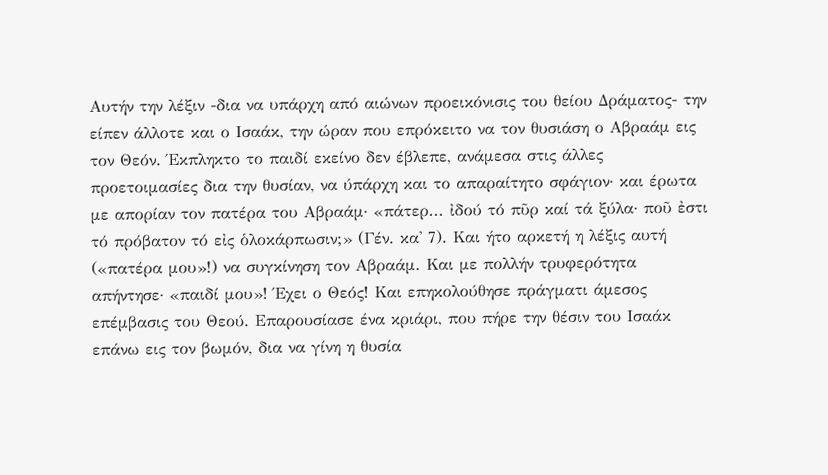Αυτήν την λέξιν -δια να υπάρχη από αιώνων προεικόνισις του θείου Δράματος- την είπεν άλλοτε και ο Ισαάκ, την ώραν που επρόκειτο να τον θυσιάση ο Αβραάμ εις τον Θεόν. Έκπληκτο το παιδί εκείνο δεν έβλεπε, ανάμεσα στις άλλες προετοιμασίες δια την θυσίαν, να ύπάρχη και το απαραίτητο σφάγιον· και έρωτα με απορίαν τον πατέρα του Αβραάμ· «πάτερ... ἰδού τό πῦρ καί τά ξύλα· ποῦ ἐστι τό πρόβατον τό εἰς ὁλοκάρπωσιν;» (Γέν. κα' 7). Και ήτο αρκετή η λέξις αυτή («πατέρα μου»!) να συγκίνηση τον Αβραάμ. Και με πολλήν τρυφερότητα απήντησε· «παιδί μου»! Έχει ο Θεός! Και επηκολούθησε πράγματι άμεσος επέμβασις του Θεού. Επαρουσίασε ένα κριάρι, που πήρε την θέσιν του Ισαάκ επάνω εις τον βωμόν, δια να γίνη η θυσία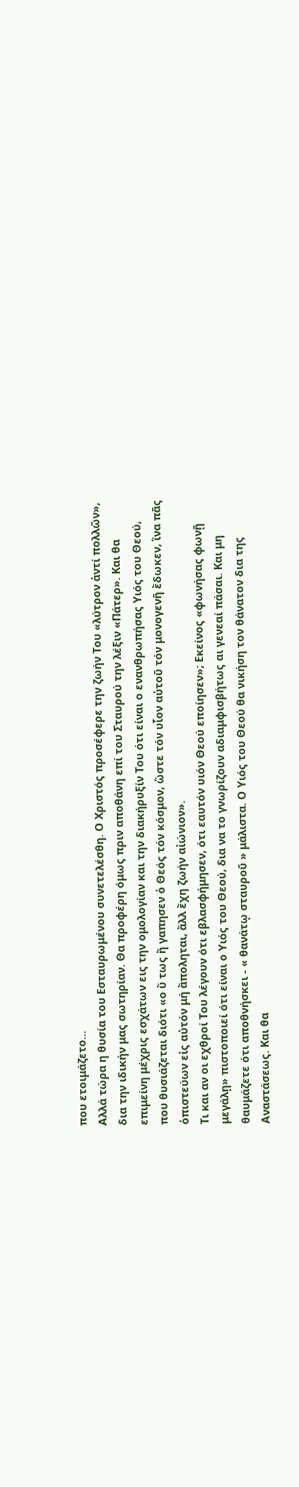που ετοιμάζετο...
Αλλά τώρα η θυσία του Εσταυρωμένου συνετελέσθη. Ο Χριστός προσέφερε την ζωήν Του «λύτρον ἀντί πολλῶν», δια την ιδικήν μας σωτηρίαν. Θα προφέρη όμως πριν αποθάνη επί του Σταυρού την λέξιν «Πάτερ». Και θα επιμείνη μέχρις εσχάτων εις την ομολογίαν και την διακήρυξίν Του ότι είναι ο ενανθρωπήσας Υιός του Θεού, που θυσιάζεται διότι «ο ὕ τως ἤ γαπησεν ὁ Θεός τόν κόσμον, ὥστε τόν υἷον αὐτοῦ τόν μονογενῆ ἔδωκεν, ἵνα πᾶς ὁπιστεύων εἰς αὐτόν μή ἄποληται, ἄλλ ἔχη ζωήν αἰώνιον».
Τι και αν οι εχθροί Του λέγουν ότι εβλασφήμησεν, ότι εαυτόν υιόν Θεού εποίησεν»; Εκείνος «φωνήσας φωνῇ μεγάλῃ» πιστοποιεί ότι είναι ο Υιός του Θεού, δια να το γνωρίζουν αδιαμφισβήτως αι γενεαί πάσαι. Και μη θαυμάζετε ότι αποθνήσκει - « θανάτῳ σταυροῦ » μάλιστα. Ο Υιός του Θεού θα νικήση τον θάνατον δια της Αναστάσεως. Και θα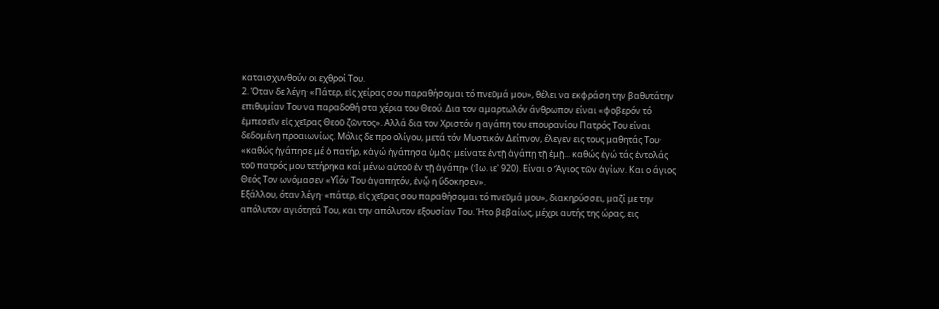καταισχυνθούν οι εχθροί Του.
2. Όταν δε λέγη· «Πάτερ, εἰς χείρας σου παραθήσομαι τό πνεῦμά μου», θέλει να εκφράση την βαθυτάτην επιθυμίαν Του να παραδοθή στα χέρια του Θεού. Δια τον αμαρτωλόν άνθρωπον είναι «φοβερόν τό ἐμπεσεῖν εἰς χεῖρας Θεοῦ ζῶντος». Αλλά δια τον Χριστόν η αγάπη του επουρανίου Πατρός Του είναι δεδομένη προαιωνίως. Μόλις δε προ ολίγου, μετά τόν Μυστικόν Δείπνον, έλεγεν εις τους μαθητάς Του· «καθώς ἠγάπησε μέ ὁ πατήρ, κἀγώ ἠγάπησα ὑμᾶς· μείνατε ἐντῇ ἀγάπῃ τῇ ἐμῇ... καθώς ἐγώ τάς ἐντολάς τοῦ πατρός μου τετήρηκα καί μένω αὐτοῦ ἐν τῇ ἀγάπῃ» (Ἰω. ιε' 920). Είναι ο Ἅγιος τῶν ἁγίων. Και ο άγιος Θεός Τον ωνόμασεν «Υἷόν Του ἀγαπητόν, ἐνᾧ η ὔδοκησεν».
Εξάλλου, όταν λέγη· «πάτερ, εἰς χεῖρας σου παραθήσομαι τό πνεῦμά μου», διακηρύσσει, μαζί με την απόλυτον αγιότητά Του, και την απόλυτον εξουσίαν Του. Ήτο βεβαίως, μέχρι αυτής της ώρας, εις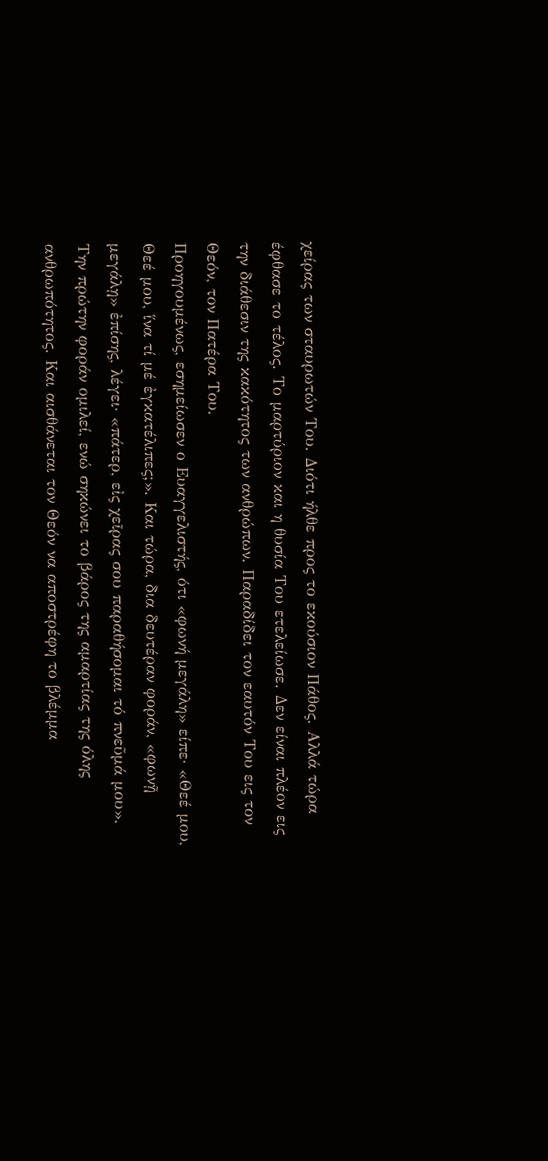χείρας των σταυρωτών Του. Διότι ήλθε προς το εκούσιον Πάθος. Αλλά τώρα έφθασε το τέλος. Το μαρτύριον και η θυσία Του ετελείωσε. Δεν είναι πλέον εις την διάθεσιν της κακότητος των ανθρώπων. Παραδίδει τον εαυτόν Του εις τον Θεόν, τον Πατέρα Του.
Προηγουμένως, εσημείωσεν ο Ευαγγελιστής, ότι «φωνή μεγάλη» είπε· «Θεέ μου, Θεέ μου, ἵνα τί μέ ἐγκατέλιπες;». Και τώρα, δια δευτέραν φοράν, «φωνῇ μεγάλῃ» ἐπίσης, λέγει· «πάτερ, εἰς χεῖρας σου παραθήσομαι τό πνεῦμά μου».
Την πρώτην φοράν ομιλεί, ενώ σηκώνει το βάρος της αμαρτίας της όλης ανθρωπότητος. Και αισθάνεται τον Θεόν να αποστρέφη το βλέμμα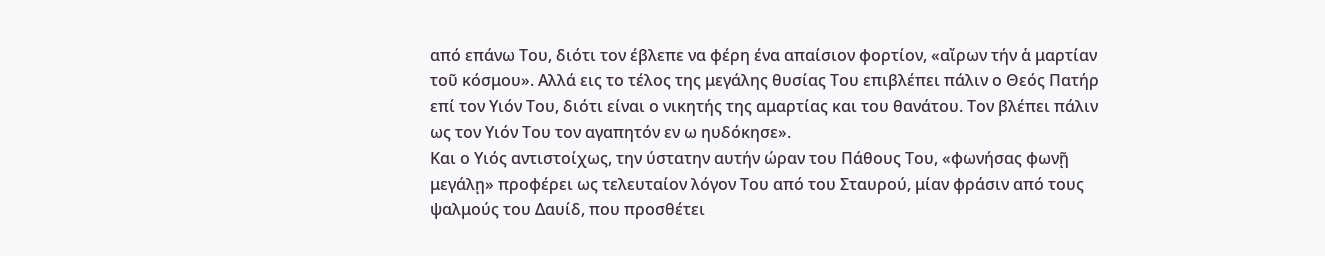από επάνω Του, διότι τον έβλεπε να φέρη ένα απαίσιον φορτίον, «αἴρων τήν ἁ μαρτίαν τοῦ κόσμου». Αλλά εις το τέλος της μεγάλης θυσίας Του επιβλέπει πάλιν ο Θεός Πατήρ επί τον Υιόν Του, διότι είναι ο νικητής της αμαρτίας και του θανάτου. Τον βλέπει πάλιν ως τον Υιόν Του τον αγαπητόν εν ω ηυδόκησε».
Και ο Υιός αντιστοίχως, την ύστατην αυτήν ώραν του Πάθους Του, «φωνήσας φωνῇ μεγάλῃ» προφέρει ως τελευταίον λόγον Του από του Σταυρού, μίαν φράσιν από τους ψαλμούς του Δαυίδ, που προσθέτει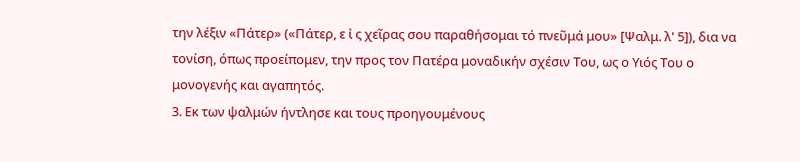την λέξιν «Πάτερ» («Πάτερ, ε ἰ ς χεῖρας σου παραθήσομαι τό πνεῦμά μου» [Ψαλμ. λ' 5]), δια να τονίση, όπως προείπομεν, την προς τον Πατέρα μοναδικήν σχέσιν Του, ως ο Υιός Του ο μονογενής και αγαπητός.
3. Εκ των ψαλμών ήντλησε και τους προηγουμένους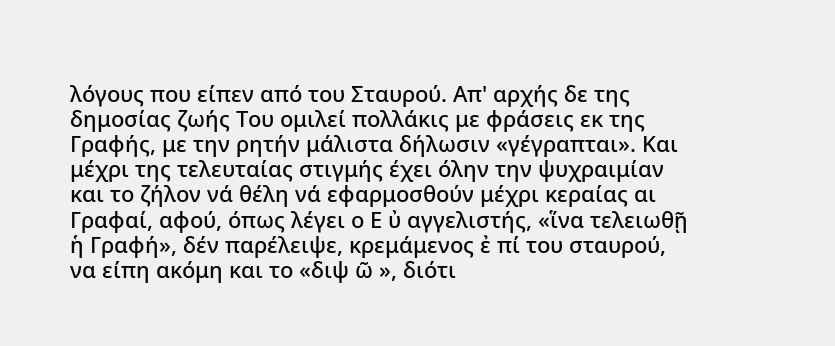λόγους που είπεν από του Σταυρού. Απ' αρχής δε της δημοσίας ζωής Του ομιλεί πολλάκις με φράσεις εκ της Γραφής, με την ρητήν μάλιστα δήλωσιν «γέγραπται». Και μέχρι της τελευταίας στιγμής έχει όλην την ψυχραιμίαν και το ζήλον νά θέλη νά εφαρμοσθούν μέχρι κεραίας αι Γραφαί, αφού, όπως λέγει ο Ε ὐ αγγελιστής, «ἵνα τελειωθῇ ἡ Γραφή», δέν παρέλειψε, κρεμάμενος ἐ πί του σταυρού, να είπη ακόμη και το «διψ ῶ », διότι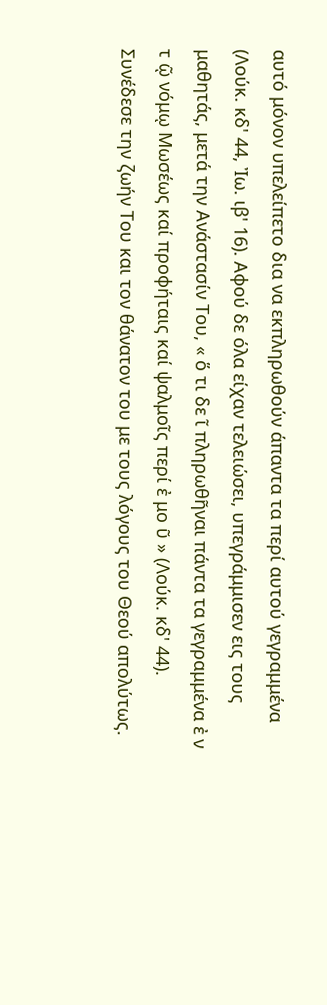αυτό μόνον υπελείπετο δια να εκπληρωθούν άπαντα τα περί αυτού γεγραμμένα (Λούκ. κδ' 44, Ἰω. ιβ' 16). Αφού δε όλα είχαν τελειώσει, υπεγράμμισεν εις τους μαθητάς, μετά την Ανάστασίν Του, « ὅ τι δε ῖ πληρωθῆναι πάντα τα γεγραμμένα ἐ ν τ ῷ νόμῳ Μωσέως καί προφήταις καί ψαλμοῖς περί ἐ μο ῦ » (Λούκ. κδ' 44).
Συνέδεσε την ζωήν Του και τον θάνατον του με τους λόγους του Θεού απολύτως.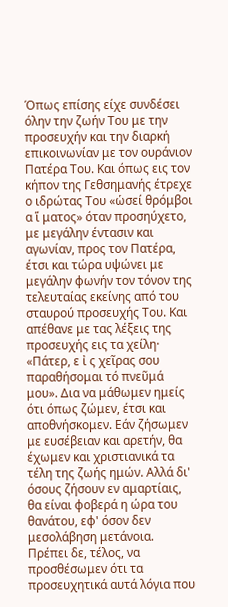Όπως επίσης είχε συνδέσει όλην την ζωήν Του με την προσευχήν και την διαρκή επικοινωνίαν με τον ουράνιον Πατέρα Του. Και όπως εις τον κήπον της Γεθσημανής έτρεχε ο ιδρώτας Του «ὡσεί θρόμβοι α ἵ ματος» όταν προσηύχετο, με μεγάλην έντασιν και αγωνίαν, προς τον Πατέρα, έτσι και τώρα υψώνει με μεγάλην φωνήν τον τόνον της τελευταίας εκείνης από του σταυρού προσευχής Του. Και απέθανε με τας λέξεις της προσευχής εις τα χείλη· «Πάτερ, ε ἰ ς χεῖρας σου παραθήσομαι τό πνεῦμά μου». Δια να μάθωμεν ημείς ότι όπως ζώμεν, έτσι και αποθνήσκομεν. Εάν ζήσωμεν με ευσέβειαν και αρετήν, θα έχωμεν και χριστιανικά τα τέλη της ζωής ημών. Αλλά δι' όσους ζήσουν εν αμαρτίαις, θα είναι φοβερά η ώρα του θανάτου, εφ' όσον δεν μεσολάβηση μετάνοια.
Πρέπει δε, τέλος, να προσθέσωμεν ότι τα προσευχητικά αυτά λόγια που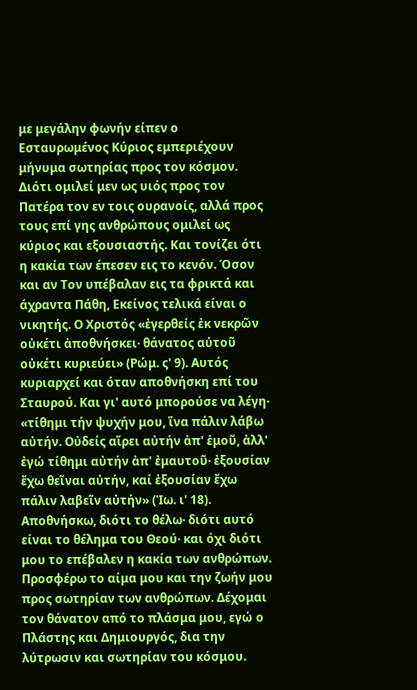με μεγάλην φωνήν είπεν ο Εσταυρωμένος Κύριος εμπεριέχουν μήνυμα σωτηρίας προς τον κόσμον. Διότι ομιλεί μεν ως υιός προς τον Πατέρα τον εν τοις ουρανοίς, αλλά προς τους επί γης ανθρώπους ομιλεί ως κύριος και εξουσιαστής. Και τονίζει ότι η κακία των έπεσεν εις το κενόν. Όσον και αν Τον υπέβαλαν εις τα φρικτά και άχραντα Πάθη, Εκείνος τελικά είναι ο νικητής. Ο Χριστός «ἐγερθείς ἐκ νεκρῶν οὐκέτι ἀποθνήσκει· θάνατος αὐτοῦ οὐκέτι κυριεύει» (Ρώμ. ς' 9). Αυτός κυριαρχεί και όταν αποθνήσκη επί του Σταυρού. Και γι' αυτό μπορούσε να λέγη· «τίθημι τήν ψυχήν μου, ἵνα πάλιν λάβω αὐτήν. Οὐδείς αἴρει αὐτήν ἀπ' ἐμοῦ, ἀλλ' ἐγώ τίθημι αὐτήν ἀπ' ἐμαυτοῦ· ἐξουσίαν ἔχω θεῖναι αὐτήν, καί ἐξουσίαν ἔχω πάλιν λαβεῖν αὐτήν» (Ἰω. ι' 18). Αποθνήσκω, διότι το θέλω· διότι αυτό είναι το θέλημα του Θεού· και όχι διότι μου το επέβαλεν η κακία των ανθρώπων. Προσφέρω το αίμα μου και την ζωήν μου προς σωτηρίαν των ανθρώπων. Δέχομαι τον θάνατον από το πλάσμα μου, εγώ ο Πλάστης και Δημιουργός, δια την λύτρωσιν και σωτηρίαν του κόσμου.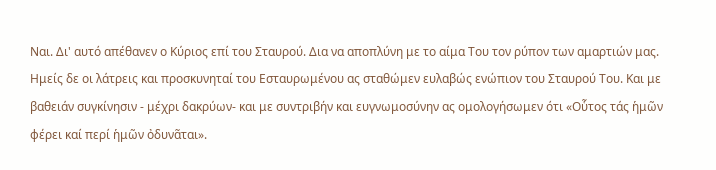Ναι. Δι' αυτό απέθανεν ο Κύριος επί του Σταυρού. Δια να αποπλύνη με το αίμα Του τον ρύπον των αμαρτιών μας.
Ημείς δε οι λάτρεις και προσκυνηταί του Εσταυρωμένου ας σταθώμεν ευλαβώς ενώπιον του Σταυρού Του. Και με βαθειάν συγκίνησιν - μέχρι δακρύων- και με συντριβήν και ευγνωμοσύνην ας ομολογήσωμεν ότι «Οὗτος τάς ἡμῶν φέρει καί περί ἡμῶν ὀδυνᾶται».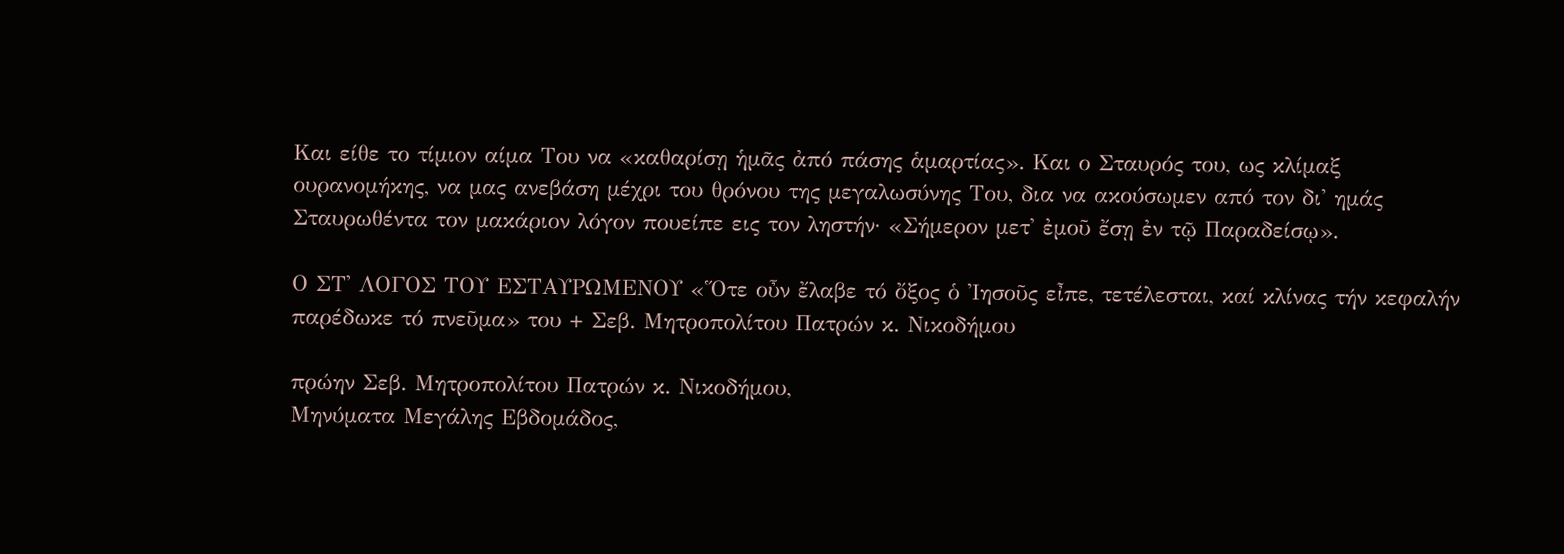Και είθε το τίμιον αίμα Του να «καθαρίσῃ ἡμᾶς ἀπό πάσης ἁμαρτίας». Και ο Σταυρός του, ως κλίμαξ ουρανομήκης, να μας ανεβάση μέχρι του θρόνου της μεγαλωσύνης Του, δια να ακούσωμεν από τον δι' ημάς Σταυρωθέντα τον μακάριον λόγον πουείπε εις τον ληστήν· «Σήμερον μετ' ἐμοῦ ἔσῃ ἐν τῷ Παραδείσῳ».

Ο ΣΤ' ΛΟΓΟΣ ΤΟΥ ΕΣΤΑΥΡΩΜΕΝΟΥ «Ὅτε οὖν ἔλαβε τό ὄξος ὁ Ἰησοῦς εἶπε, τετέλεσται, καί κλίνας τήν κεφαλήν παρέδωκε τό πνεῦμα» του + Σεβ. Μητροπολίτου Πατρών κ. Νικοδήμου

πρώην Σεβ. Μητροπολίτου Πατρών κ. Νικοδήμου,
Μηνύματα Μεγάλης Εβδομάδος,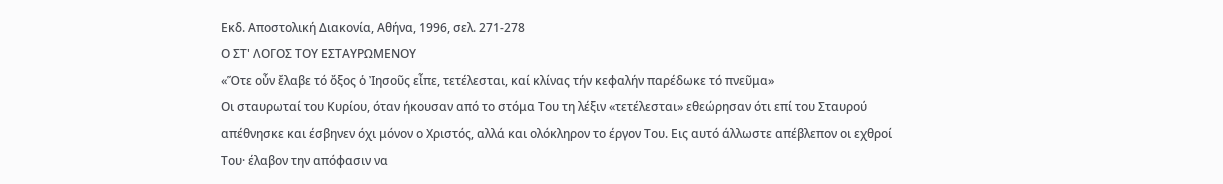Εκδ. Αποστολική Διακονία, Αθήνα, 1996, σελ. 271-278
Ο ΣΤ' ΛΟΓΟΣ ΤΟΥ ΕΣΤΑΥΡΩΜΕΝΟΥ
«Ὅτε οὖν ἔλαβε τό ὄξος ὁ Ἰησοῦς εἶπε, τετέλεσται, καί κλίνας τήν κεφαλήν παρέδωκε τό πνεῦμα»
Οι σταυρωταί του Κυρίου, όταν ήκουσαν από το στόμα Του τη λέξιν «τετέλεσται» εθεώρησαν ότι επί του Σταυρού απέθνησκε και έσβηνεν όχι μόνον ο Χριστός, αλλά και ολόκληρον το έργον Του. Εις αυτό άλλωστε απέβλεπον οι εχθροί Του· έλαβον την απόφασιν να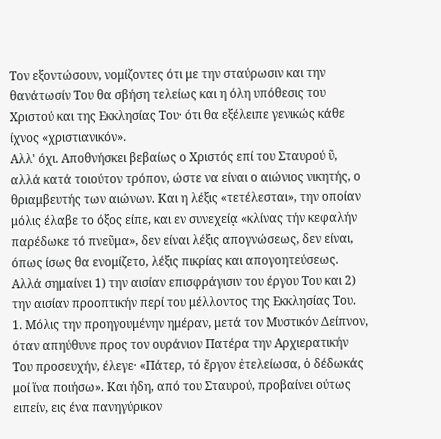Τον εξοντώσουν, νομίζοντες ότι με την σταύρωσιν και την θανάτωσίν Του θα σβήση τελείως και η όλη υπόθεσις του Χριστού και της Εκκλησίας Του· ότι θα εξέλειπε γενικώς κάθε ίχνος «χριστιανικόν».
Αλλ' όχι. Αποθνήσκει βεβαίως ο Χριστός επί του Σταυρού ῦ, αλλά κατά τοιούτον τρόπον, ώστε να είναι ο αιώνιος νικητής, ο θριαμβευτής των αιώνων. Και η λέξις «τετέλεσται», την οποίαν μόλις έλαβε το όξος είπε, και εν συνεχείᾳ «κλίνας τήν κεφαλήν παρέδωκε τό πνεῦμα», δεν είναι λέξις απογνώσεως, δεν είναι, όπως ίσως θα ενομίζετο, λέξις πικρίας και απογοητεύσεως. Αλλά σημαίνει 1) την αισίαν επισφράγισιν του έργου Του και 2) την αισίαν προοπτικήν περί του μέλλοντος της Εκκλησίας Του.
1. Μόλις την προηγουμένην ημέραν, μετά τον Μυστικόν Δείπνον, όταν απηύθυνε προς τον ουράνιον Πατέρα την Αρχιερατικήν Του προσευχήν, έλεγε· «Πάτερ, τό ἔργον ἐτελείωσα, ὁ δέδωκάς μοί ἵνα ποιήσω». Και ήδη, από του Σταυρού, προβαίνει ούτως ειπείν, εις ένα πανηγύρικον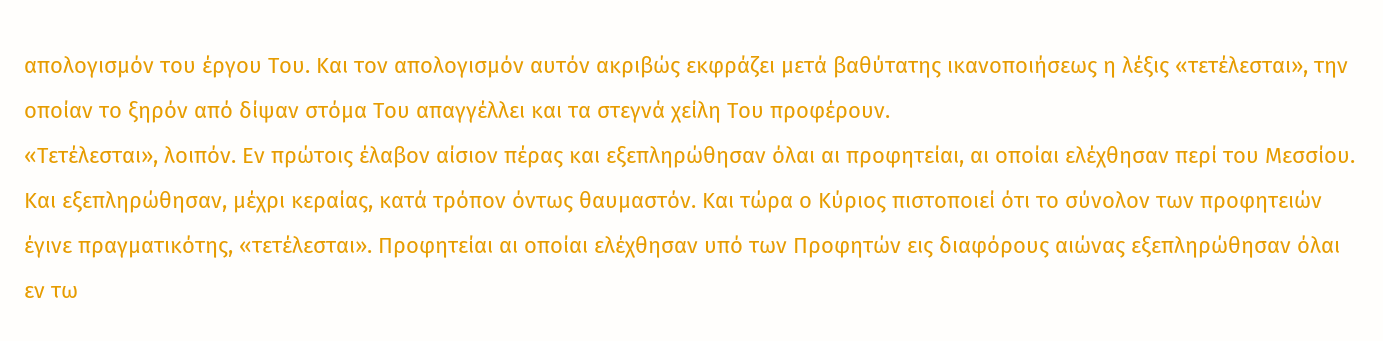απολογισμόν του έργου Του. Και τον απολογισμόν αυτόν ακριβώς εκφράζει μετά βαθύτατης ικανοποιήσεως η λέξις «τετέλεσται», την οποίαν το ξηρόν από δίψαν στόμα Του απαγγέλλει και τα στεγνά χείλη Του προφέρουν.
«Τετέλεσται», λοιπόν. Εν πρώτοις έλαβον αίσιον πέρας και εξεπληρώθησαν όλαι αι προφητείαι, αι οποίαι ελέχθησαν περί του Μεσσίου. Και εξεπληρώθησαν, μέχρι κεραίας, κατά τρόπον όντως θαυμαστόν. Και τώρα ο Κύριος πιστοποιεί ότι το σύνολον των προφητειών έγινε πραγματικότης, «τετέλεσται». Προφητείαι αι οποίαι ελέχθησαν υπό των Προφητών εις διαφόρους αιώνας εξεπληρώθησαν όλαι εν τω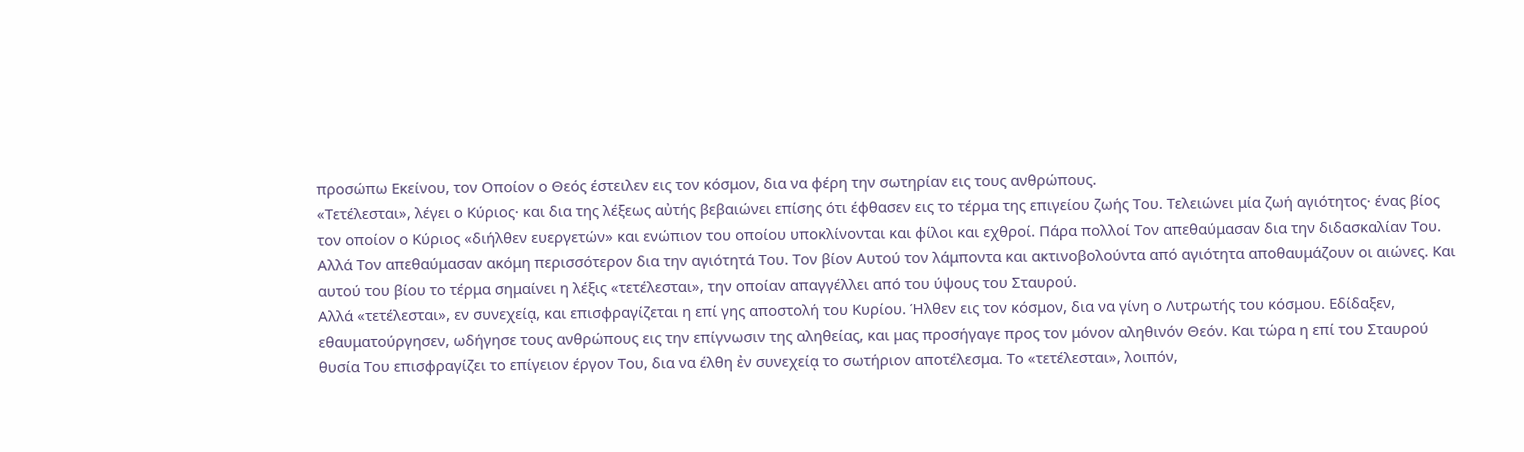προσώπω Εκείνου, τον Οποίον ο Θεός έστειλεν εις τον κόσμον, δια να φέρη την σωτηρίαν εις τους ανθρώπους.
«Τετέλεσται», λέγει ο Κύριος· και δια της λέξεως αὐτής βεβαιώνει επίσης ότι έφθασεν εις το τέρμα της επιγείου ζωής Του. Τελειώνει μία ζωή αγιότητος· ένας βίος τον οποίον ο Κύριος «διήλθεν ευεργετών» και ενώπιον του οποίου υποκλίνονται και φίλοι και εχθροί. Πάρα πολλοί Τον απεθαύμασαν δια την διδασκαλίαν Του. Αλλά Τον απεθαύμασαν ακόμη περισσότερον δια την αγιότητά Του. Τον βίον Αυτού τον λάμποντα και ακτινοβολούντα από αγιότητα αποθαυμάζουν οι αιώνες. Και αυτού του βίου το τέρμα σημαίνει η λέξις «τετέλεσται», την οποίαν απαγγέλλει από του ύψους του Σταυρού.
Αλλά «τετέλεσται», εν συνεχείᾳ, και επισφραγίζεται η επί γης αποστολή του Κυρίου. Ήλθεν εις τον κόσμον, δια να γίνη ο Λυτρωτής του κόσμου. Εδίδαξεν, εθαυματούργησεν, ωδήγησε τους ανθρώπους εις την επίγνωσιν της αληθείας, και μας προσήγαγε προς τον μόνον αληθινόν Θεόν. Και τώρα η επί του Σταυρού θυσία Του επισφραγίζει το επίγειον έργον Του, δια να έλθη ἐν συνεχείᾳ το σωτήριον αποτέλεσμα. Το «τετέλεσται», λοιπόν,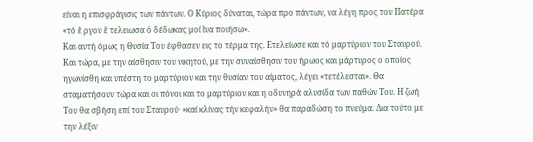είναι η επισφράγισις των πάντων. Ο Κύριος δύναται, τώρα προ πάντων, να λέγη προς τον Πατέρα «τό ἔ ργον ἔ τελειωσα ὁ δέδωκας μοί ἵνα ποιήσω».
Και αυτή όμως η Θυσία Του έφθασεν εις το τέρμα της. Ετελείωσε και τό μαρτύριον του Σταυρού. Και τώρα, με την αίσθησιν του νικητού, με την συναίσθησιν του ήρωος και μάρτυρος ο οποίος ηγωνίσθη και υπέστη το μαρτύριον και την θυσίαν του αίματος, λέγει «τετέλεσται». Θα σταματήσουν τώρα και οι πόνοι και το μαρτύριον και η οδυνηρά αλυσίδα των παθών Του. Η ζωή Του θα σβήση επί του Σταυρού· «καί κλίνας τήν κεφαλήν» θα παραδώση το πνεύμα. Δια τούτο με την λέξιν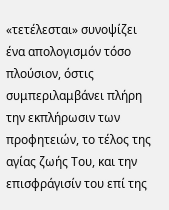«τετέλεσται» συνοψίζει ένα απολογισμόν τόσο πλούσιον, όστις συμπεριλαμβάνει πλήρη την εκπλήρωσιν των προφητειών, το τέλος της αγίας ζωής Του, και την επισφράγισίν του επί της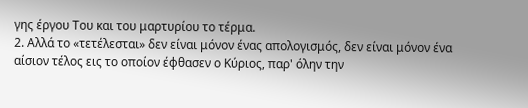γης έργου Του και του μαρτυρίου το τέρμα.
2. Αλλά το «τετέλεσται» δεν είναι μόνον ένας απολογισμός, δεν είναι μόνον ένα αίσιον τέλος εις το οποίον έφθασεν ο Κύριος, παρ' όλην την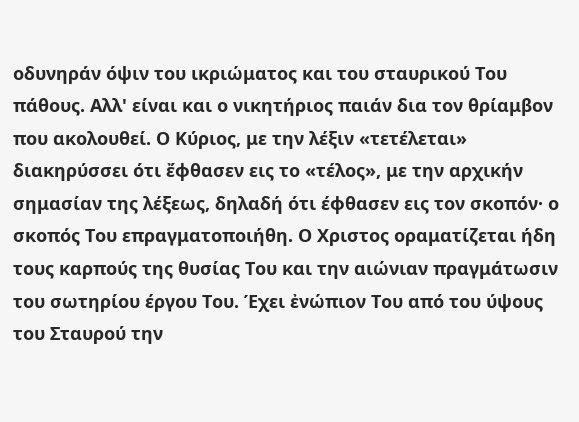οδυνηράν όψιν του ικριώματος και του σταυρικού Του πάθους. Αλλ' είναι και ο νικητήριος παιάν δια τον θρίαμβον που ακολουθεί. Ο Κύριος, με την λέξιν «τετέλεται» διακηρύσσει ότι ἔφθασεν εις το «τέλος», με την αρχικήν
σημασίαν της λέξεως, δηλαδή ότι έφθασεν εις τον σκοπόν· ο σκοπός Του επραγματοποιήθη. Ο Χριστος οραματίζεται ήδη τους καρπούς της θυσίας Του και την αιώνιαν πραγμάτωσιν του σωτηρίου έργου Του. Έχει ἐνώπιον Του από του ύψους του Σταυρού την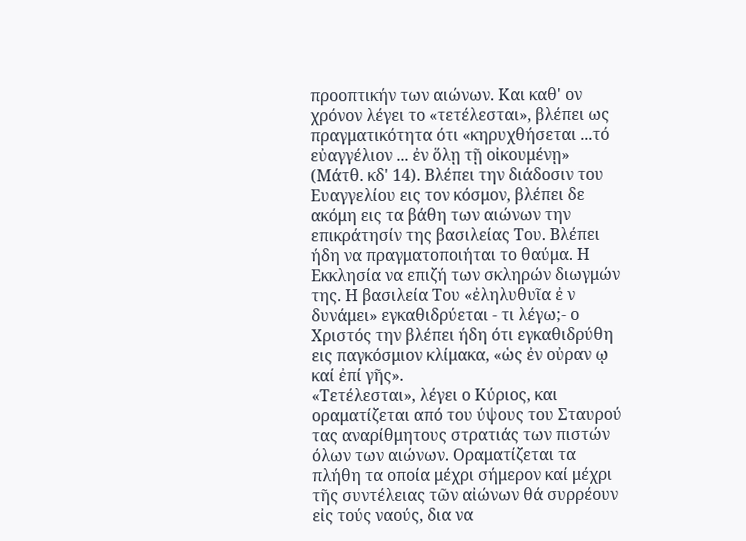προοπτικήν των αιώνων. Και καθ' ον χρόνον λέγει το «τετέλεσται», βλέπει ως πραγματικότητα ότι «κηρυχθήσεται ...τό εὐαγγέλιον ... ἐν ὅλῃ τῇ οἰκουμένῃ» (Μάτθ. κδ' 14). Βλέπει την διάδοσιν του Ευαγγελίου εις τον κόσμον, βλέπει δε ακόμη εις τα βάθη των αιώνων την επικράτησίν της βασιλείας Του. Βλέπει ήδη να πραγματοποιήται το θαύμα. Η Εκκλησία να επιζή των σκληρών διωγμών της. Η βασιλεία Του «ἐληλυθυῖα ἐ ν δυνάμει» εγκαθιδρύεται - τι λέγω;- ο Χριστός την βλέπει ήδη ότι εγκαθιδρύθη εις παγκόσμιον κλίμακα, «ὡς ἐν οὐραν ῳ καί ἐπί γῆς».
«Τετέλεσται», λέγει ο Κύριος, και οραματίζεται από του ύψους του Σταυρού τας αναρίθμητους στρατιάς των πιστών όλων των αιώνων. Οραματίζεται τα πλήθη τα οποία μέχρι σήμερον καί μέχρι τῆς συντέλειας τῶν αἰώνων θά συρρέουν εἰς τούς ναούς, δια να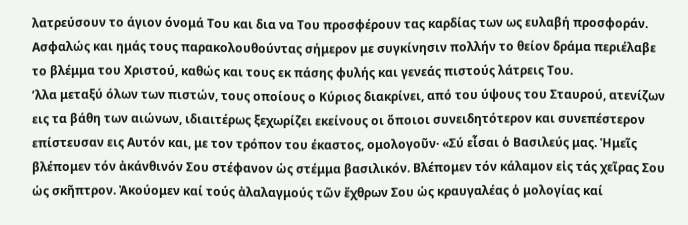λατρεύσουν το άγιον όνομά Του και δια να Του προσφέρουν τας καρδίας των ως ευλαβή προσφοράν. Ασφαλώς και ημάς τους παρακολουθούντας σήμερον με συγκίνησιν πολλήν το θείον δράμα περιέλαβε το βλέμμα του Χριστού, καθώς και τους εκ πάσης φυλής και γενεάς πιστούς λάτρεις Του.
’λλα μεταξύ όλων των πιστών, τους οποίους ο Κύριος διακρίνει, από του ύψους του Σταυρού, ατενίζων εις τα βάθη των αιώνων, ιδιαιτέρως ξεχωρίζει εκείνους οι ὅποιοι συνειδητότερον και συνεπέστερον επίστευσαν εις Αυτόν και, με τον τρόπον του έκαστος, ομολογοῦν· «Σύ εἶσαι ὁ Βασιλεύς μας. Ἡμεῖς βλέπομεν τόν ἀκάνθινόν Σου στέφανον ὡς στέμμα βασιλικόν. Βλέπομεν τόν κάλαμον εἰς τάς χεῖρας Σου ὡς σκῆπτρον. Ἀκούομεν καί τούς ἀλαλαγμούς τῶν ἔχθρων Σου ὡς κραυγαλέας ὁ μολογίας καί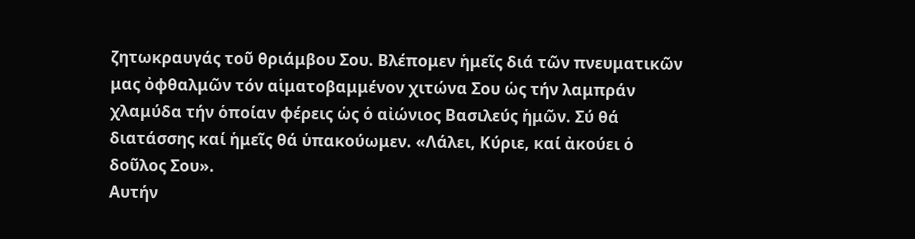ζητωκραυγάς τοῦ θριάμβου Σου. Βλέπομεν ἡμεῖς διά τῶν πνευματικῶν μας ὀφθαλμῶν τόν αἱματοβαμμένον χιτώνα Σου ὡς τήν λαμπράν χλαμύδα τήν ὁποίαν φέρεις ὡς ὁ αἰώνιος Βασιλεύς ἡμῶν. Σύ θά διατάσσης καί ἡμεῖς θά ὑπακούωμεν. «Λάλει, Κύριε, καί ἀκούει ὁ δοῦλος Σου».
Αυτήν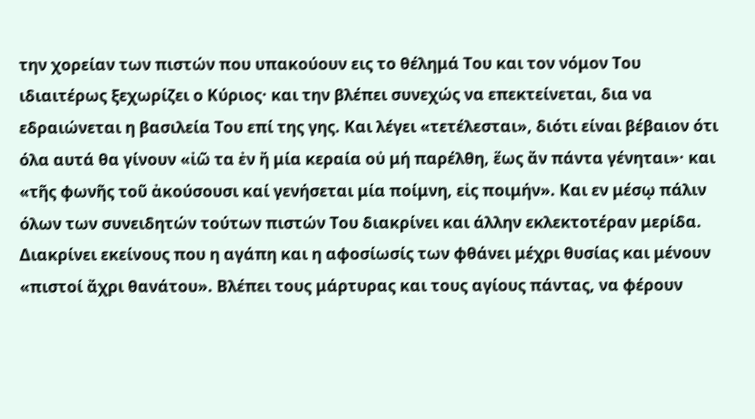την χορείαν των πιστών που υπακούουν εις το θέλημά Του και τον νόμον Του ιδιαιτέρως ξεχωρίζει ο Κύριος· και την βλέπει συνεχώς να επεκτείνεται, δια να εδραιώνεται η βασιλεία Του επί της γης. Και λέγει «τετέλεσται», διότι είναι βέβαιον ότι όλα αυτά θα γίνουν «ἰῶ τα ἐν ἤ μία κεραία οὐ μή παρέλθη, ἕως ἄν πάντα γένηται»· και «τῆς φωνῆς τοῦ ἀκούσουσι καί γενήσεται μία ποίμνη, εἰς ποιμήν». Και εν μέσῳ πάλιν όλων των συνειδητών τούτων πιστών Του διακρίνει και άλλην εκλεκτοτέραν μερίδα. Διακρίνει εκείνους που η αγάπη και η αφοσίωσίς των φθάνει μέχρι θυσίας και μένουν «πιστοί ἄχρι θανάτου». Βλέπει τους μάρτυρας και τους αγίους πάντας, να φέρουν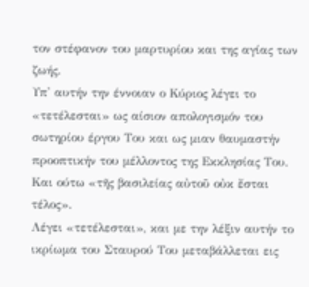τον στέφανον του μαρτυρίου και της αγίας των ζωής.
Υπ' αυτήν την έννοιαν ο Κύριος λέγει το «τετέλεσται» ως αίσιον απολογισμόν του σωτηρίου έργου Του και ως μιαν θαυμαστήν προοπτικήν του μέλλοντος της Εκκλησίας Του. Και ούτω «τῆς βασιλείας αὐτοῦ οὐκ ἔσται τέλος».
Λέγει «τετέλεσται», και με την λέξιν αυτήν το ικρίωμα του Σταυρού Του μεταβάλλεται εις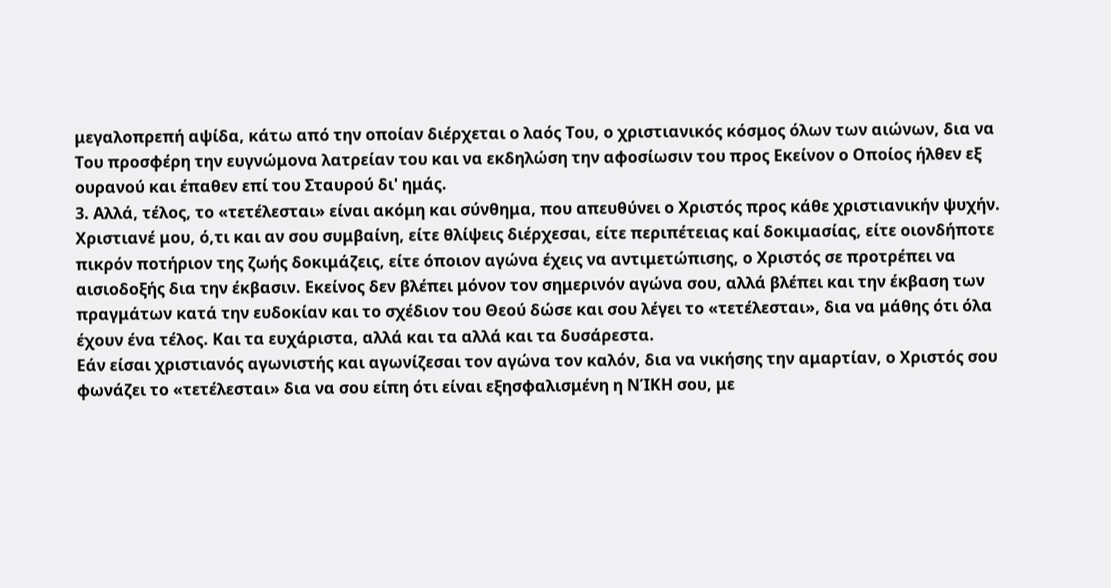μεγαλοπρεπή αψίδα, κάτω από την οποίαν διέρχεται ο λαός Του, ο χριστιανικός κόσμος όλων των αιώνων, δια να Του προσφέρη την ευγνώμονα λατρείαν του και να εκδηλώση την αφοσίωσιν του προς Εκείνον ο Οποίος ήλθεν εξ ουρανού και έπαθεν επί του Σταυρού δι' ημάς.
3. Αλλά, τέλος, το «τετέλεσται» είναι ακόμη και σύνθημα, που απευθύνει ο Χριστός προς κάθε χριστιανικήν ψυχήν.
Χριστιανέ μου, ό,τι και αν σου συμβαίνη, είτε θλίψεις διέρχεσαι, είτε περιπέτειας καί δοκιμασίας, είτε οιονδήποτε πικρόν ποτήριον της ζωής δοκιμάζεις, είτε όποιον αγώνα έχεις να αντιμετώπισης, ο Χριστός σε προτρέπει να αισιοδοξής δια την έκβασιν. Εκείνος δεν βλέπει μόνον τον σημερινόν αγώνα σου, αλλά βλέπει και την έκβαση των πραγμάτων κατά την ευδοκίαν και το σχέδιον του Θεού δώσε και σου λέγει το «τετέλεσται», δια να μάθης ότι όλα έχουν ένα τέλος. Και τα ευχάριστα, αλλά και τα αλλά και τα δυσάρεστα.
Εάν είσαι χριστιανός αγωνιστής και αγωνίζεσαι τον αγώνα τον καλόν, δια να νικήσης την αμαρτίαν, ο Χριστός σου φωνάζει το «τετέλεσται» δια να σου είπη ότι είναι εξησφαλισμένη η ΝΊΚΗ σου, με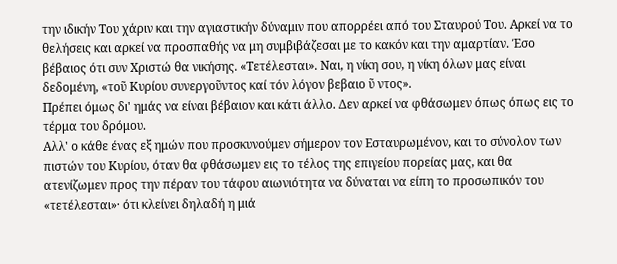την ιδικήν Του χάριν και την αγιαστικήν δύναμιν που απορρέει από του Σταυρού Του. Αρκεί να το θελήσεις και αρκεί να προσπαθής να μη συμβιβάζεσαι με το κακόν και την αμαρτίαν. Έσο βέβαιος ότι συν Χριστώ θα νικήσης. «Τετέλεσται». Ναι, η νίκη σου, η νίκη όλων μας είναι δεδομένη, «τοῦ Κυρίου συνεργοῦντος καί τόν λόγον βεβαιο ῦ ντος».
Πρέπει όμως δι' ημάς να είναι βέβαιον και κάτι άλλο. Δεν αρκεί να φθάσωμεν όπως όπως εις το τέρμα του δρόμου.
Αλλ' ο κάθε ένας εξ ημών που προσκυνούμεν σήμερον τον Εσταυρωμένον, και το σύνολον των πιστών του Κυρίου, όταν θα φθάσωμεν εις το τέλος της επιγείου πορείας μας, και θα ατενίζωμεν προς την πέραν του τάφου αιωνιότητα να δύναται να είπη το προσωπικόν του «τετέλεσται»· ότι κλείνει δηλαδή η μιά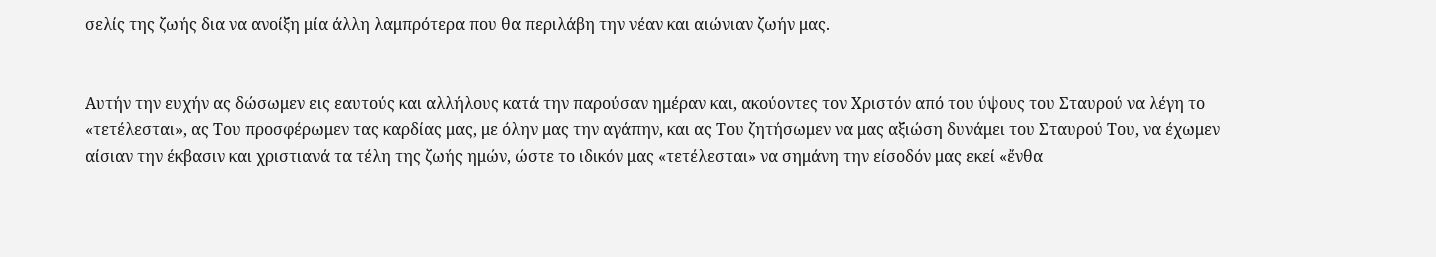σελίς της ζωής δια να ανοίξη μία άλλη λαμπρότερα που θα περιλάβη την νέαν και αιώνιαν ζωήν μας.


Αυτήν την ευχήν ας δώσωμεν εις εαυτούς και αλλήλους κατά την παρούσαν ημέραν και, ακούοντες τον Χριστόν από του ύψους του Σταυρού να λέγη το «τετέλεσται», ας Του προσφέρωμεν τας καρδίας μας, με όλην μας την αγάπην, και ας Του ζητήσωμεν να μας αξιώση δυνάμει του Σταυρού Του, να έχωμεν αίσιαν την έκβασιν και χριστιανά τα τέλη της ζωής ημών, ώστε το ιδικόν μας «τετέλεσται» να σημάνη την είσοδόν μας εκεί «ἔνθα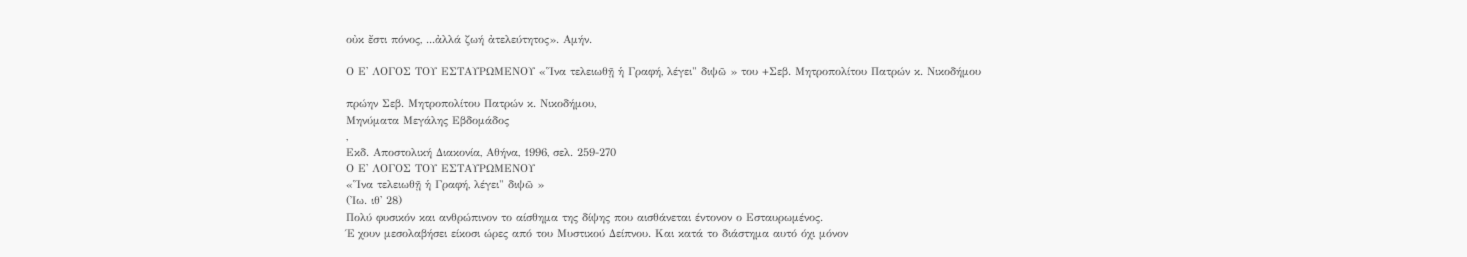οὐκ ἔστι πόνος, ...ἀλλά ζωή ἀτελεύτητος». Αμήν.

Ο Ε' ΛΟΓΟΣ ΤΟΥ ΕΣΤΑΥΡΩΜΕΝΟΥ «Ἵνα τελειωθῇ ἡ Γραφή, λέγει" διψῶ » του +Σεβ. Μητροπολίτου Πατρών κ. Νικοδήμου

πρώην Σεβ. Μητροπολίτου Πατρών κ. Νικοδήμου,
Μηνύματα Μεγάλης Εβδομάδος
,
Εκδ. Αποστολική Διακονία, Αθήνα, 1996, σελ. 259-270
Ο Ε' ΛΟΓΟΣ ΤΟΥ ΕΣΤΑΥΡΩΜΕΝΟΥ
«Ἵνα τελειωθῇ ἡ Γραφή, λέγει" διψῶ »
(Ἰω. ιθ' 28)
Πολύ φυσικόν και ανθρώπινον το αίσθημα της δίψης που αισθάνεται έντονον ο Εσταυρωμένος.
Έ χουν μεσολαβήσει είκοσι ώρες από του Μυστικού Δείπνου. Και κατά το διάστημα αυτό όχι μόνον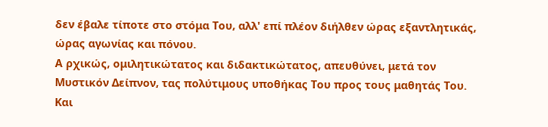δεν έβαλε τίποτε στο στόμα Του, αλλ' επί πλέον διήλθεν ώρας εξαντλητικάς, ώρας αγωνίας και πόνου.
Α ρχικώς, ομιλητικώτατος και διδακτικώτατος, απευθύνει, μετά τον Μυστικόν Δείπνον, τας πολύτιμους υποθήκας Του προς τους μαθητάς Του. Και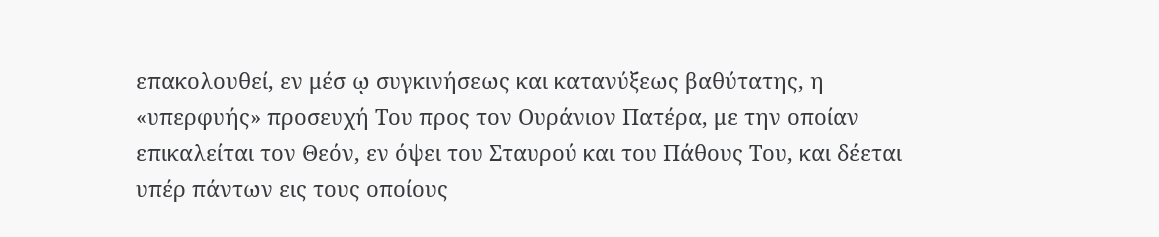επακολουθεί, εν μέσ ῳ συγκινήσεως και κατανύξεως βαθύτατης, η «υπερφυής» προσευχή Του προς τον Ουράνιον Πατέρα, με την οποίαν επικαλείται τον Θεόν, εν όψει του Σταυρού και του Πάθους Του, και δέεται υπέρ πάντων εις τους οποίους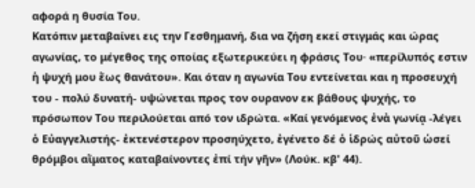αφορά η θυσία Του.
Κατόπιν μεταβαίνει εις την Γεσθημανή, δια να ζήση εκεί στιγμάς και ώρας αγωνίας, το μέγεθος της οποίας εξωτερικεύει η φράσις Του· «περίλυπός εστιν ἡ ψυχή μου ἕως θανάτου». Και όταν η αγωνία Του εντείνεται και η προσευχή του - πολύ δυνατή- υψώνεται προς τον ουρανον εκ βάθους ψυχής, το πρόσωπον Του περιλούεται από τον ιδρώτα. «Καί γενόμενος ἐνἀ γωνίᾳ -λέγει ὁ Εὐαγγελιστής- ἐκτενέστερον προσηύχετο, ἐγένετο δέ ὁ ἱδρώς αὐτοῦ ὡσεί θρόμβοι αἵματος καταβαίνοντες ἐπί τήν γῆν» (Λούκ. κβ' 44).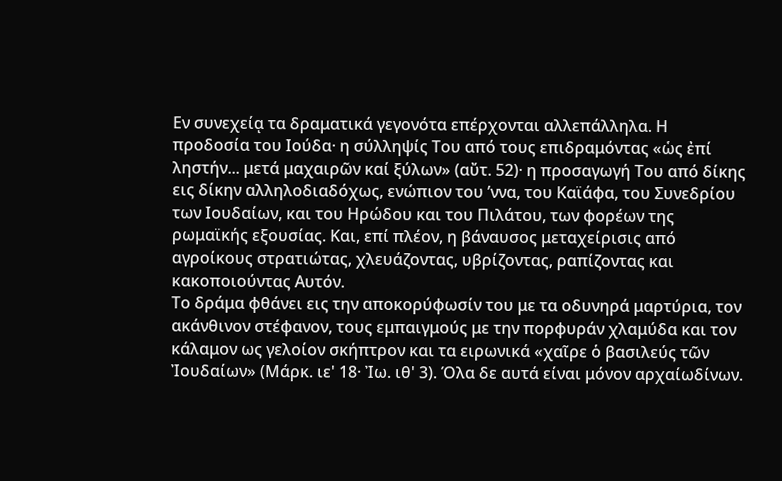Εν συνεχείᾳ τα δραματικά γεγονότα επέρχονται αλλεπάλληλα. Η προδοσία του Ιούδα· η σύλληψίς Του από τους επιδραμόντας «ὡς ἐπί ληστήν... μετά μαχαιρῶν καί ξύλων» (αὔτ. 52)· η προσαγωγή Του από δίκης εις δίκην αλληλοδιαδόχως, ενώπιον του ’ννα, του Καϊάφα, του Συνεδρίου των Ιουδαίων, και του Ηρώδου και του Πιλάτου, των φορέων της ρωμαϊκής εξουσίας. Και, επί πλέον, η βάναυσος μεταχείρισις από αγροίκους στρατιώτας, χλευάζοντας, υβρίζοντας, ραπίζοντας και κακοποιούντας Αυτόν.
Το δράμα φθάνει εις την αποκορύφωσίν του με τα οδυνηρά μαρτύρια, τον ακάνθινον στέφανον, τους εμπαιγμούς με την πορφυράν χλαμύδα και τον κάλαμον ως γελοίον σκήπτρον και τα ειρωνικά «χαῖρε ὁ βασιλεύς τῶν Ἰουδαίων» (Μάρκ. ιε' 18· Ἰω. ιθ' 3). Όλα δε αυτά είναι μόνον αρχαίωδίνων.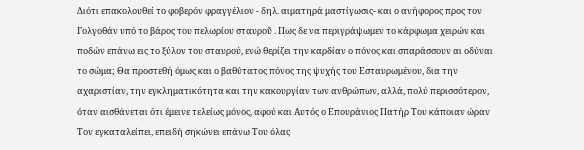Διότι επακολουθεί το φοβερόν φραγγέλιον - δηλ. αιματηρά μαστίγωσις- και ο ανήφορος προς τον Γολγοθάν υπό το βάρος του πελωρίου σταυροῦ . Πως δε να περιγράψωμεν το κάρφωμα χειρών και ποδών επάνω εις το ξύλον του σταυρού, ενώ θερίζει την καρδίαν ο πόνος και σπαράσσουν αι οδύναι το σώμα; Θα προστεθή όμως και ο βαθύτατος πόνος της ψυχής του Εσταυρωμένου, δια την αχαριστίαν, την εγκληματικότητα και την κακουργίαν των ανθρώπων, αλλά, πολύ περισσότερον, όταν αισθάνεται ότι έμεινε τελείως μόνος, αφού και Αυτός ο Επουράνιος Πατήρ Του κάποιαν ώραν Τον εγκαταλείπει, επειδή σηκώνει επάνω Του όλας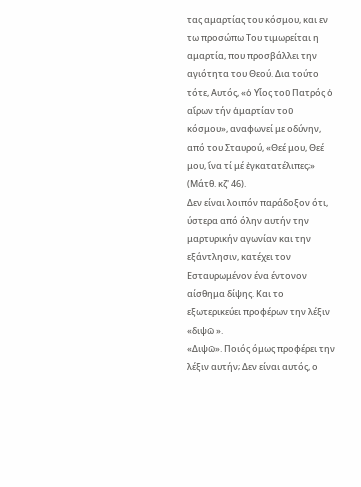τας αμαρτίας του κόσμου, και εν τω προσώπω Του τιμωρείται η αμαρτία, που προσβάλλει την αγιότητα του Θεού. Δια τούτο τότε, Αυτός, «ὁ Υἷος τοῦ Πατρός ὁ αἴρων τήν ἁμαρτίαν τοῦ κόσμου», αναφωνεί με οδύνην, από του Σταυρού, «Θεέ μου, Θεέ μου, ἵνα τί μέ ἐγκατατέλιπες;» (Μάτθ. κζ' 46).
Δεν είναι λοιπόν παράδοξον ότι, ύστερα από όλην αυτήν την μαρτυρικήν αγωνίαν και την εξάντλησιν, κατέχει τον Εσταυρωμένον ένα έντονον αίσθημα δίψης. Και το εξωτερικεύει προφέρων την λέξιν «διψῶ ».
«Διψῶ». Ποιός όμως προφέρει την λέξιν αυτήν; Δεν είναι αυτός, ο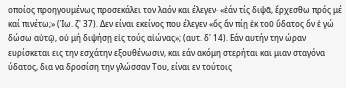οποίος προηγουμένως προσεκάλει τον λαόν και έλεγεν· «ἐάν τίς διψᾶ, ἔρχεσθω πρός μέ καί πινέτω;» (Ἰω. ζ' 37). Δεν είναι εκείνος που έλεγεν «ὅς ἄν πίῃ ἐκ τοῦ ὕδατος ὅν ἐ γώ δώσω αὐτῷ, οὐ μή διψήσῃ εἰς τούς αἰώνας»; (αυτ. δ' 14). Εάν αυτήν την ώραν ευρίσκεται εις την εσχάτην εξουθένωσιν, και εάν ακόμη στερήται και μιαν σταγόνα ύδατος, δια να δροσίση την γλώσσαν Του, είναι εν τούτοις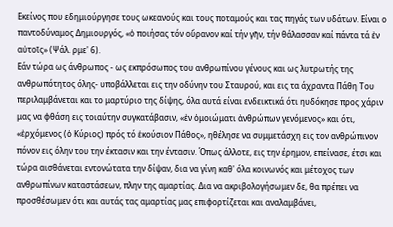Εκείνος που εδημιούργησε τους ωκεανούς και τους ποταμούς και τας πηγάς των υδάτων. Είναι ο παντοδύναμος Δημιουργός, «ὁ ποιήσας τόν οὔρανον καί τήν γῆν, τήν θάλασσαν καί πάντα τά ἐν αὐτοῖς» (Ψάλ. ρμε' 6).
Εάν τώρα ως άνθρωπος - ως εκπρόσωπος του ανθρωπίνου γένους και ως λυτρωτής της ανθρωπότητος όλης- υποβάλλεται εις την οδύνην του Σταυρού, και εις τα άχραντα Πάθη Του περιλαμβάνεται και το μαρτύριο της δίψης, όλα αυτά είναι ενδεικτικά ότι ηυδόκησε προς χάριν μας να φθάση εις τοιαύτην συγκατάβασιν, «ἐν ὁμοιώματι ἀνθρώπων γενόμενος» και ότι, «ἐρχόμενος (ὁ Κύριος) πρός τό ἑκούσιον Πάθος», ηθέλησε να συμμετάσχη εις τον ανθρώπινον πόνον εις όλην του την έκτασιν και την έντασιν. Όπως άλλοτε, εις την έρημον, επείνασε, έτσι και τώρα αισθάνεται εντονώτατα την δίψαν, δια να γίνη καθ' όλα κοινωνός και μέτοχος των ανθρωπίνων καταστάσεων, πλην της αμαρτίας. Δια να ακριβολογήσωμεν δε, θα πρέπει να προσθέσωμεν ότι και αυτάς τας αμαρτίας μας επιφορτίζεται και αναλαμβάνει,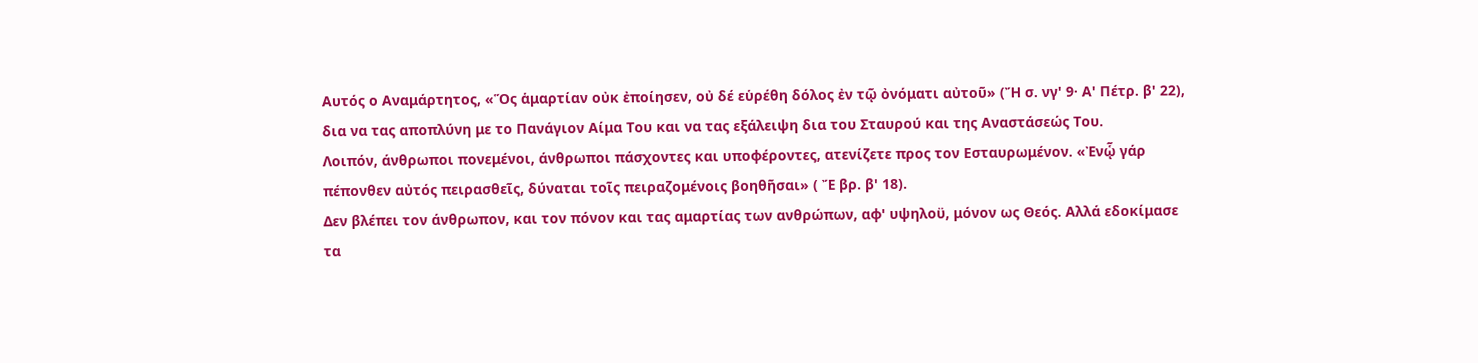Αυτός ο Αναμάρτητος, «Ὅς ἁμαρτίαν οὐκ ἐποίησεν, οὐ δέ εὑρέθη δόλος ἐν τῷ ὀνόματι αὐτοῦ» (Ἤ σ. νγ' 9· Α' Πέτρ. β' 22), δια να τας αποπλύνη με το Πανάγιον Αίμα Του και να τας εξάλειψη δια του Σταυρού και της Αναστάσεώς Του.
Λοιπόν, άνθρωποι πονεμένοι, άνθρωποι πάσχοντες και υποφέροντες, ατενίζετε προς τον Εσταυρωμένον. «Ἐνᾧ γάρ πέπονθεν αὐτός πειρασθεῖς, δύναται τοῖς πειραζομένοις βοηθῆσαι» ( Ἔ βρ. β' 18).
Δεν βλέπει τον άνθρωπον, και τον πόνον και τας αμαρτίας των ανθρώπων, αφ' υψηλοϋ, μόνον ως Θεός. Αλλά εδοκίμασε τα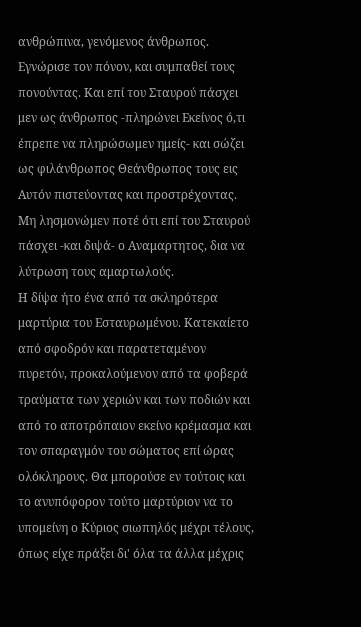ανθρώπινα, γενόμενος άνθρωπος. Εγνώρισε τον πόνον, και συμπαθεί τους πονούντας. Και επί του Σταυρού πάσχει μεν ως άνθρωπος -πληρώνει Εκείνος ό,τι έπρεπε να πληρώσωμεν ημείς- και σώζει ως φιλάνθρωπος Θεάνθρωπος τους εις Αυτόν πιστεύοντας και προστρέχοντας. Μη λησμονώμεν ποτέ ότι επί του Σταυρού πάσχει -και διψά- ο Αναμαρτητος, δια να λύτρωση τους αμαρτωλούς.
Η δίψα ήτο ένα από τα σκληρότερα μαρτύρια του Εσταυρωμένου. Κατεκαίετο από σφοδρόν και παρατεταμένον πυρετόν, προκαλούμενον από τα φοβερά τραύματα των χεριών και των ποδιών και από το αποτρόπαιον εκείνο κρέμασμα και τον σπαραγμόν του σώματος επί ώρας ολόκληρους. Θα μπορούσε εν τούτοις και το ανυπόφορον τούτο μαρτύριον να το υπομείνη ο Κύριος σιωπηλός μέχρι τέλους, όπως είχε πράξει δι' όλα τα άλλα μέχρις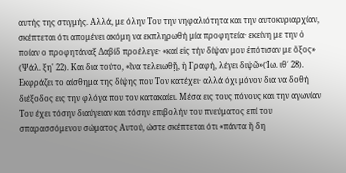αυτής της στιγμής. Αλλά, με όλην Του την νηφαλιότητα και την αυτοκυριαρχίαν, σκέπτεται ότι απομένει ακόμη να εκπληρωθή μία προφητεία· εκείνη με την ὁ ποίαν ο προφητάναξ Δαβίδ προέλεγε· «καί εἰς τήν δίψαν μου ἐπότισαν με ὄξος» (Ψάλ. ξη' 22). Και δια τούτο, «ἵνα τελειωθῇ, ἡ Γραφή, λέγει διψῶ»(Ἰω. ιθ΄ 28). Εκφράζει το αίσθημα της δίψης που Τον κατέχει· αλλά όχι μόνον δια να δοθή διέξοδος εις την φλόγα που τον κατακαίει. Μέσα εις τους πόνους και την αγωνίαν Του έχει τόσην διαύγειαν και τόσην επιβολήν του πνεύματος επί του σπαρασσόμενου σώματος Αυτού, ώστε σκέπτεται ότι «πάντα ἤ δη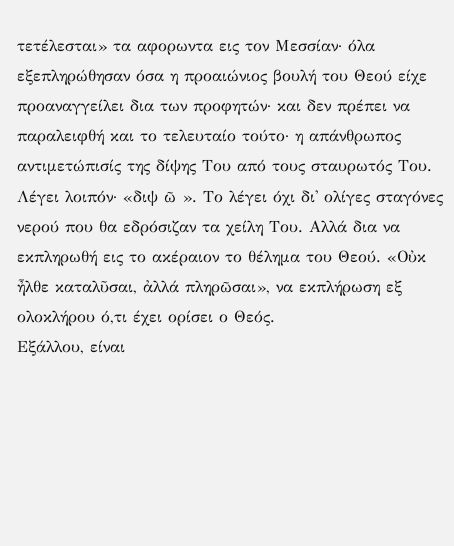τετέλεσται» τα αφορωντα εις τον Μεσσίαν· όλα εξεπληρώθησαν όσα η προαιώνιος βουλή του Θεού είχε προαναγγείλει δια των προφητών· και δεν πρέπει να παραλειφθή και το τελευταίο τούτο· η απάνθρωπος αντιμετώπισίς της δίψης Του από τους σταυρωτός Του. Λέγει λοιπόν· «διψ ῶ ». Το λέγει όχι δι' ολίγες σταγόνες νερού που θα εδρόσιζαν τα χείλη Του. Αλλά δια να εκπληρωθή εις το ακέραιον το θέλημα του Θεού. «Οὐκ ἦλθε καταλῦσαι, ἀλλά πληρῶσαι», να εκπλήρωση εξ ολοκλήρου ό,τι έχει ορίσει ο Θεός.
Εξάλλου, είναι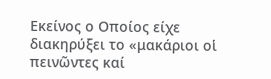Εκείνος ο Οποίος είχε διακηρύξει το «μακάριοι οἱ πεινῶντες καί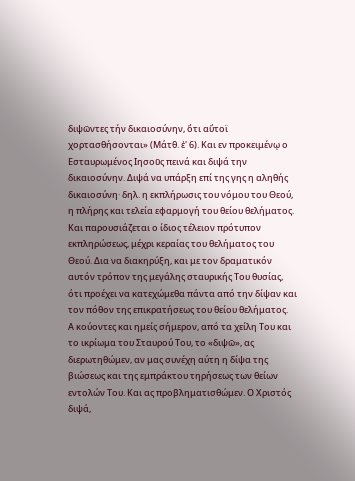διψῶντες τήν δικαιοσύνην, ὅτι αὔτοϊ χορτασθήσονται» (Μάτθ. ἐ' 6). Και εν προκειμένῳ ο Εσταυρωμένος Ιησοῦς πεινά και διψά την δικαιοσύνην. Διψά να υπάρξη επί της γης η αληθής δικαιοσύνη· δηλ. η εκπλήρωσις του νόμου του Θεού, η πλήρης και τελεία εφαρμογή του θείου θελήματος. Και παρουσιάζεται ο ίδιος τέλειον πρότυπον εκπληρώσεως, μέχρι κεραίας του θελήματος του Θεού. Δια να διακηρύξη, και με τον δραματικόν αυτόν τρόπον της μεγάλης σταυρικής Του θυσίας, ότι προέχει να κατεχώμεθα πάντα από την δίψαν και τον πόθον της επικρατήσεως του θείου θελήματος.
Α κούοντες και ημείς σήμερον, από τα χείλη Του και το ικρίωμα του Σταυρού Του, το «διψῶ», ας διερωτηθώμεν, αν μας συνέχη αύτη η δίψα της βιώσεως και της εμπράκτου τηρήσεως των θείων εντολών Του. Και ας προβληματισθώμεν. Ο Χριστός διψά,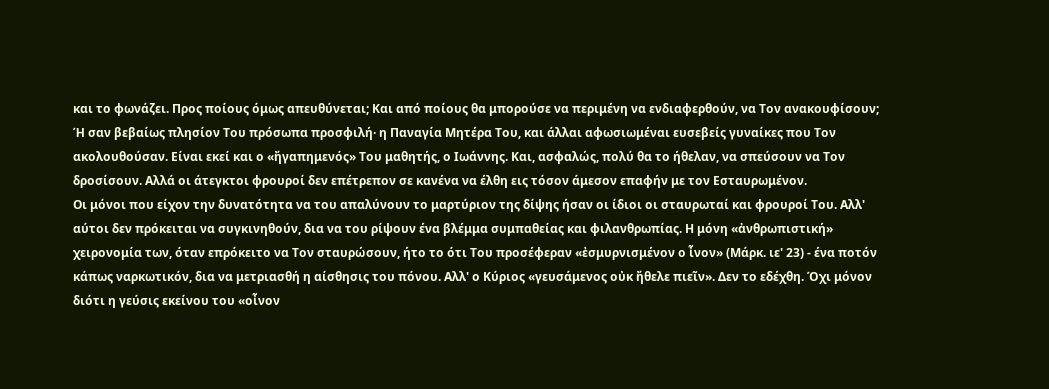και το φωνάζει. Προς ποίους όμως απευθύνεται; Και από ποίους θα μπορούσε να περιμένη να ενδιαφερθούν, να Τον ανακουφίσουν;
Ή σαν βεβαίως πλησίον Του πρόσωπα προσφιλή· η Παναγία Μητέρα Του, και άλλαι αφωσιωμέναι ευσεβείς γυναίκες που Τον ακολουθούσαν. Είναι εκεί και ο «ἤγαπημενός» Του μαθητής, ο Ιωάννης. Και, ασφαλώς, πολύ θα το ήθελαν, να σπεύσουν να Τον δροσίσουν. Αλλά οι άτεγκτοι φρουροί δεν επέτρεπον σε κανένα να έλθη εις τόσον άμεσον επαφήν με τον Εσταυρωμένον.
Οι μόνοι που είχον την δυνατότητα να του απαλύνουν το μαρτύριον της δίψης ήσαν οι ίδιοι οι σταυρωταί και φρουροί Του. Αλλ' αύτοι δεν πρόκειται να συγκινηθούν, δια να του ρίψουν ένα βλέμμα συμπαθείας και φιλανθρωπίας. Η μόνη «ἀνθρωπιστική» χειρονομία των, όταν επρόκειτο να Τον σταυρώσουν, ήτο το ότι Του προσέφεραν «ἐσμυρνισμένον ο ἶνον» (Μάρκ. ιε' 23) - ένα ποτόν κάπως ναρκωτικόν, δια να μετριασθή η αίσθησις του πόνου. Αλλ' ο Κύριος «γευσάμενος οὐκ ἤθελε πιεῖν». Δεν το εδέχθη. Όχι μόνον διότι η γεύσις εκείνου του «οἶνον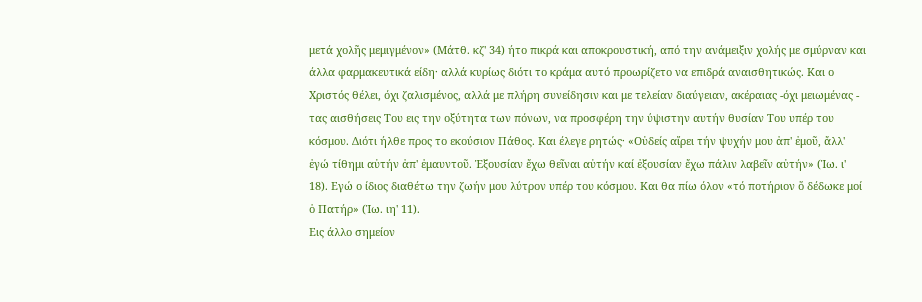μετά χολῆς μεμιγμένον» (Μάτθ. κζ' 34) ήτο πικρά και αποκρουστική, από την ανάμειξιν χολής με σμύρναν και άλλα φαρμακευτικά είδη· αλλά κυρίως διότι το κράμα αυτό προωρίζετο να επιδρά αναισθητικώς. Και ο Χριστός θέλει, όχι ζαλισμένος, αλλά με πλήρη συνείδησιν και με τελείαν διαύγειαν, ακέραιας -όχι μειωμένας - τας αισθήσεις Του εις την οξύτητα των πόνων, να προσφέρη την ύψιστην αυτήν θυσίαν Του υπέρ του κόσμου. Διότι ήλθε προς το εκούσιον Πάθος. Και έλεγε ρητώς· «Οὐδείς αἴρει τήν ψυχήν μου ἀπ' ἐμοῦ, ἄλλ' ἐγώ τίθημι αὐτήν ἀπ' ἐμαυντοῦ. Ἐξουσίαν ἔχω θεῖναι αὐτήν καί ἐξουσίαν ἔχω πάλιν λαβεῖν αὐτήν» (Ἰω. ι' 18). Εγώ ο ίδιος διαθέτω την ζωήν μου λύτρον υπέρ του κόσμου. Και θα πίω όλον «τό ποτήριον ὅ δέδωκε μοί ὁ Πατήρ» (Ἰω. ιη' 11).
Εις άλλο σημείον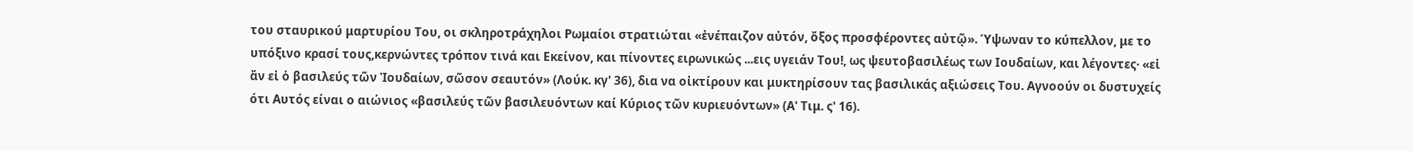του σταυρικού μαρτυρίου Του, οι σκληροτράχηλοι Ρωμαίοι στρατιώται «ἐνέπαιζον αὐτόν, ὄξος προσφέροντες αὐτῷ». Ύψωναν το κύπελλον, με το υπόξινο κρασί τους,κερνώντες τρόπον τινά και Εκείνον, και πίνοντες ειρωνικώς ...εις υγειάν Του!, ως ψευτοβασιλέως των Ιουδαίων, και λέγοντες· «εἰ ἄν εἰ ὁ βασιλεύς τῶν Ἰουδαίων, σῶσον σεαυτόν» (Λούκ. κγ' 36), δια να οἰκτίρουν και μυκτηρίσουν τας βασιλικάς αξιώσεις Του. Αγνοούν οι δυστυχείς ότι Αυτός είναι ο αιώνιος «βασιλεύς τῶν βασιλευόντων καί Κύριος τῶν κυριευόντων» (Α' Τιμ. ς' 16).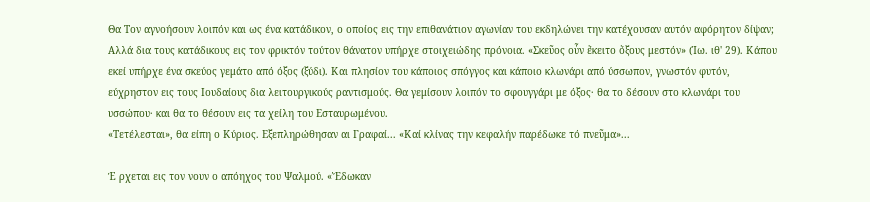Θα Τον αγνοήσουν λοιπόν και ως ένα κατάδικον, ο οποίος εις την επιθανάτιον αγωνίαν του εκδηλώνει την κατέχουσαν αυτόν αφόρητον δίψαν;
Αλλά δια τους κατάδικους εις τον φρικτόν τούτον θάνατον υπήρχε στοιχειώδης πρόνοια. «Σκεῦος οὖν ἔκειτο ὄξους μεστόν» (Ἰω. ιθ' 29). Κάπου εκεί υπήρχε ένα σκεύος γεμάτο από όξος (ξύδι). Και πλησίον του κάποιος σπόγγος και κάποιο κλωνάρι από ύσσωπον, γνωστόν φυτόν, εύχρηστον εις τους Ιουδαίους δια λειτουργικούς ραντισμούς. Θα γεμίσουν λοιπόν το σφουγγάρι με όξος· θα το δέσουν στο κλωνάρι του υσσώπου· και θα το θέσουν εις τα χείλη του Εσταυρωμένου.
«Τετέλεσται», θα είπη ο Κύριος. Εξεπληρώθησαν αι Γραφαί... «Καί κλίνας την κεφαλήν παρέδωκε τό πνεῦμα»...

Έ ρχεται εις τον νουν ο απόηχος του Ψαλμού. «Ἔδωκαν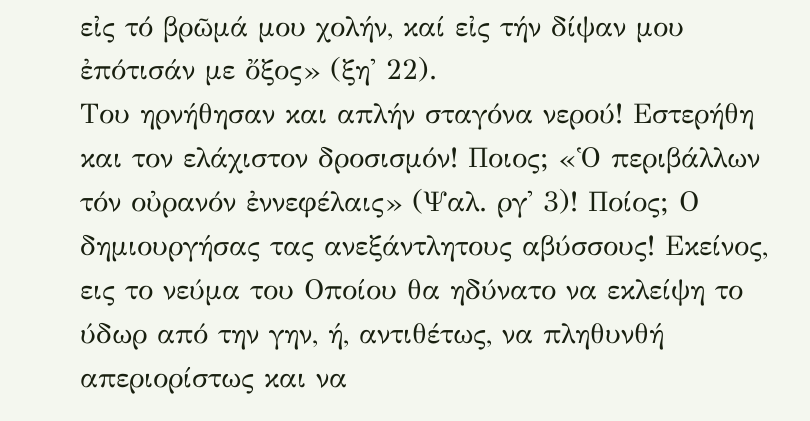εἰς τό βρῶμά μου χολήν, καί εἰς τήν δίψαν μου ἐπότισάν με ὄξος» (ξη' 22).
Του ηρνήθησαν και απλήν σταγόνα νερού! Εστερήθη και τον ελάχιστον δροσισμόν! Ποιος; «Ὁ περιβάλλων τόν οὐρανόν ἐννεφέλαις» (Ψαλ. ργ' 3)! Ποίος; Ο δημιουργήσας τας ανεξάντλητους αβύσσους! Εκείνος, εις το νεύμα του Οποίου θα ηδύνατο να εκλείψη το ύδωρ από την γην, ή, αντιθέτως, να πληθυνθή απεριορίστως και να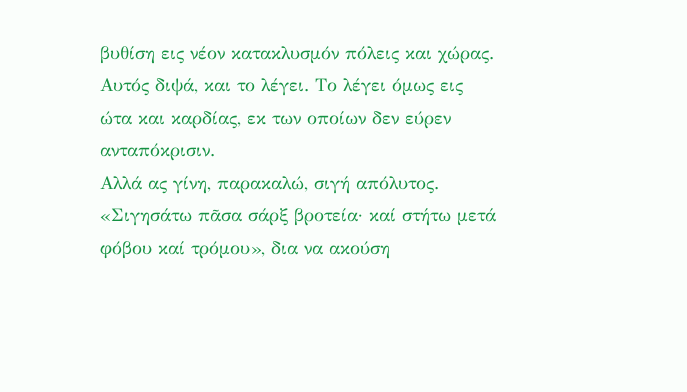βυθίση εις νέον κατακλυσμόν πόλεις και χώρας.
Αυτός διψά, και το λέγει. Το λέγει όμως εις ώτα και καρδίας, εκ των οποίων δεν εύρεν ανταπόκρισιν.
Αλλά ας γίνη, παρακαλώ, σιγή απόλυτος.
«Σιγησάτω πᾶσα σάρξ βροτεία· καί στήτω μετά φόβου καί τρόμου», δια να ακούση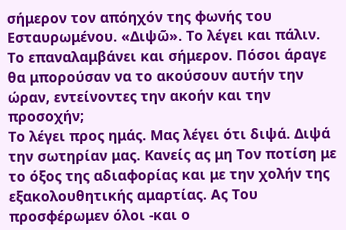σήμερον τον απόηχόν της φωνής του Εσταυρωμένου. «Διψῶ». Το λέγει και πάλιν. Το επαναλαμβάνει και σήμερον. Πόσοι άραγε θα μπορούσαν να το ακούσουν αυτήν την ώραν, εντείνοντες την ακοήν και την προσοχήν;
Το λέγει προς ημάς. Μας λέγει ότι διψά. Διψά την σωτηρίαν μας. Κανείς ας μη Τον ποτίση με το όξος της αδιαφορίας και με την χολήν της εξακολουθητικής αμαρτίας. Ας Του προσφέρωμεν όλοι -και ο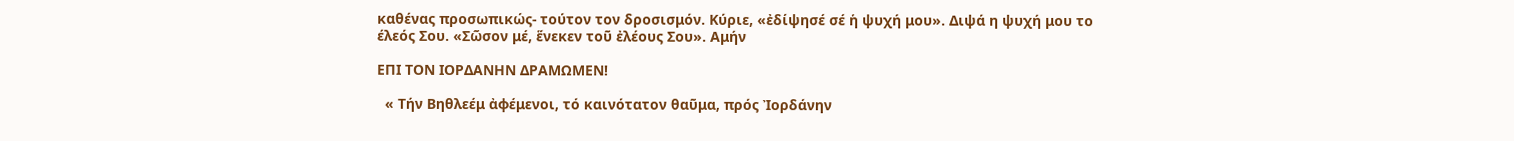καθένας προσωπικώς- τούτον τον δροσισμόν. Κύριε, «ἐδίψησέ σέ ἡ ψυχή μου». Διψά η ψυχή μου το έλεός Σου. «Σῶσον μέ, ἕνεκεν τοῦ ἐλέους Σου». Αμήν

ΕΠΙ ΤΟΝ ΙΟΡΔΑΝΗΝ ΔΡΑΜΩΜΕΝ!

  « Τήν Βηθλεέμ ἀφέμενοι, τό καινότατον θαῦμα, πρός Ἰορδάνην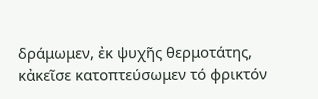δράμωμεν, ἐκ ψυχῆς θερμοτάτης, κἀκεῖσε κατοπτεύσωμεν τό φρικτόν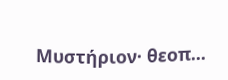Μυστήριον· θεοπ...